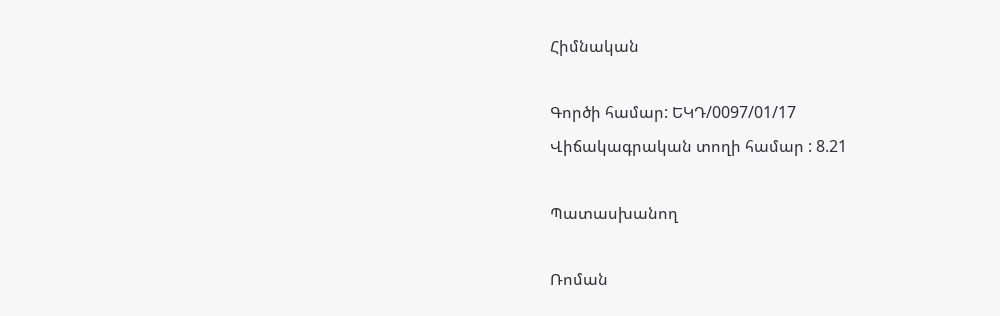Հիմնական

Գործի համար: ԵԿԴ/0097/01/17
Վիճակագրական տողի համար : 8.21

Պատասխանող

Ռոման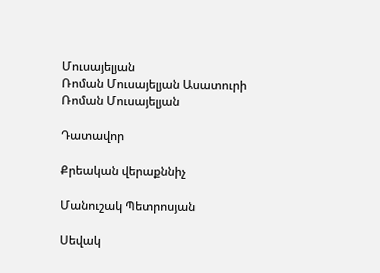Մուսայելյան
Ռոման Մուսայելյան Ասատուրի
Ռոման Մուսայելյան

Դատավոր

Քրեական վերաքննիչ

Մանուշակ Պետրոսյան

Սեվակ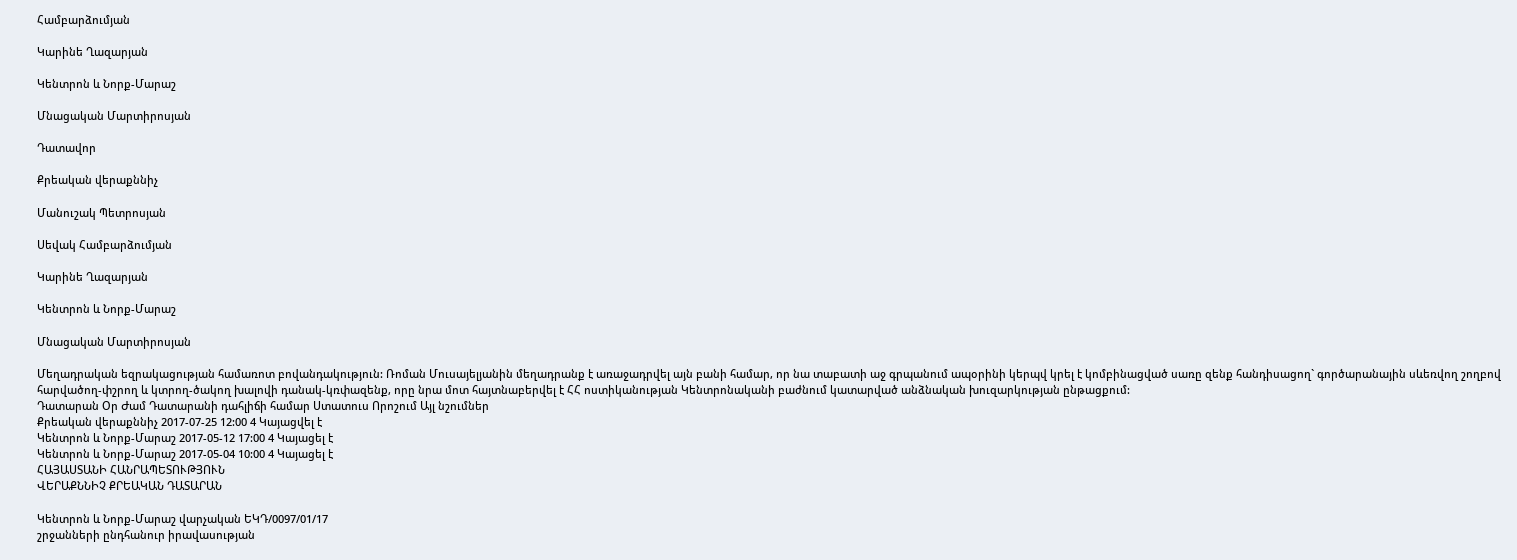Համբարձումյան

Կարինե Ղազարյան

Կենտրոն և Նորք-Մարաշ

Մնացական Մարտիրոսյան

Դատավոր

Քրեական վերաքննիչ

Մանուշակ Պետրոսյան

Սեվակ Համբարձումյան

Կարինե Ղազարյան

Կենտրոն և Նորք-Մարաշ

Մնացական Մարտիրոսյան

Մեղադրական եզրակացության համառոտ բովանդակություն: Ռոման Մուսայելյանին մեղադրանք է առաջադրվել այն բանի համար, որ նա տաբատի աջ գրպանում ապօրինի կերպվ կրել է կոմբինացված սառը զենք հանդիսացող` գործարանային սևեռվող շողբով հարվածող-փշրող և կտրող-ծակող խալովի դանակ-կռփազենք, որը նրա մոտ հայտնաբերվել է ՀՀ ոստիկանության Կենտրոնականի բաժնում կատարված անձնական խուզարկության ընթացքում:
Դատարան Օր Ժամ Դատարանի դահլիճի համար Ստատուս Որոշում Այլ նշումներ
Քրեական վերաքննիչ 2017-07-25 12:00 4 Կայացվել է
Կենտրոն և Նորք-Մարաշ 2017-05-12 17:00 4 Կայացել է
Կենտրոն և Նորք-Մարաշ 2017-05-04 10:00 4 Կայացել է
ՀԱՅԱՍՏԱՆԻ ՀԱՆՐԱՊԵՏՈՒԹՅՈՒՆ
ՎԵՐԱՔՆՆԻՉ ՔՐԵԱԿԱՆ ԴԱՏԱՐԱՆ

Կենտրոն և Նորք-Մարաշ վարչական ԵԿԴ/0097/01/17
շրջանների ընդհանուր իրավասության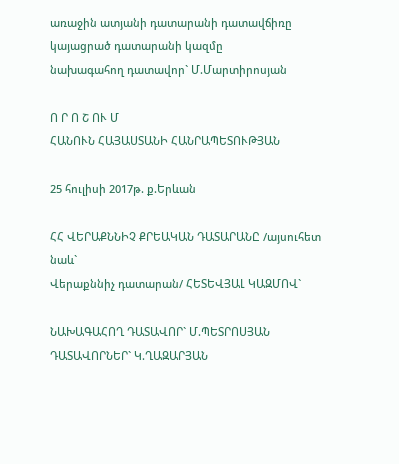առաջին ատյանի դատարանի դատավճիռը
կայացրած դատարանի կազմը
նախագահող դատավոր` Մ.Մարտիրոսյան

Ո Ր Ո Շ ՈՒ Մ
ՀԱՆՈՒՆ ՀԱՅԱՍՏԱՆԻ ՀԱՆՐԱՊԵՏՈՒԹՅԱՆ

25 հուլիսի 2017թ. ք.Երևան

ՀՀ ՎԵՐԱՔՆՆԻՉ ՔՐԵԱԿԱՆ ԴԱՏԱՐԱՆԸ /այսուհետ նաև`
Վերաքննիչ դատարան/ ՀԵՏԵՎՅԱԼ ԿԱԶՄՈՎ`

ՆԱԽԱԳԱՀՈՂ ԴԱՏԱՎՈՐ` Մ.ՊԵՏՐՈՍՅԱՆ
ԴԱՏԱՎՈՐՆԵՐ` Կ.ՂԱԶԱՐՅԱՆ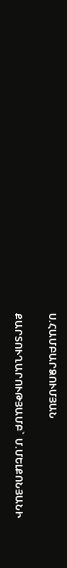Ս.ՀԱՄԲԱՐՁՈՒՄՅԱՆ

ՔԱՐՏՈՒՂԱՐՈՒԹՅԱՄԲ` Մ.ՄԵԼՔՈՆՅԱՆԻ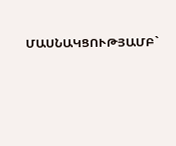ՄԱՍՆԱԿՑՈՒԹՅԱՄԲ`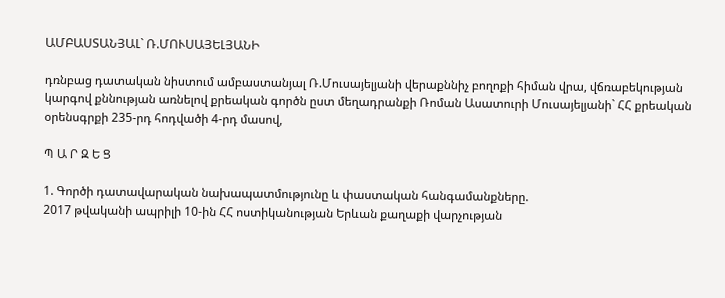ԱՄԲԱՍՏԱՆՅԱԼ` Ռ.ՄՈՒՍԱՅԵԼՅԱՆԻ

դռնբաց դատական նիստում ամբաստանյալ Ռ.Մուսայելյանի վերաքննիչ բողոքի հիման վրա, վճռաբեկության կարգով քննության առնելով քրեական գործն ըստ մեղադրանքի Ռոման Ասատուրի Մուսայելյանի` ՀՀ քրեական օրենսգրքի 235-րդ հոդվածի 4-րդ մասով,

Պ Ա Ր Զ Ե Ց

1. Գործի դատավարական նախապատմությունը և փաստական հանգամանքները.
2017 թվականի ապրիլի 10-ին ՀՀ ոստիկանության Երևան քաղաքի վարչության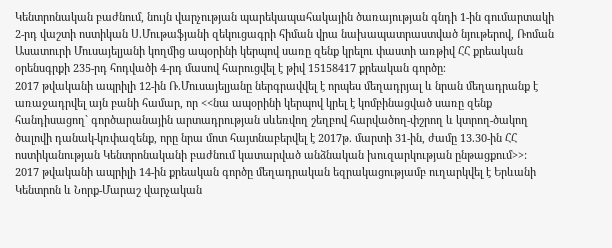Կենտրոնական բաժնում, նույն վարչության պարեկապահակային ծառայության գնդի 1-ին գումարտակի 2-րդ վաշտի ոստիկան Ս.Մութաֆյանի զեկուցագրի հիման վրա նախապատրաստված նյութերով, Ռոման Ասատուրի Մուսայելյանի կողմից ապօրինի կերպով սառը զենք կրելու փաստի առթիվ ՀՀ քրեական օրենսգրքի 235-րդ հոդվածի 4-րդ մասով հարուցվել է թիվ 15158417 քրեական գործը։
2017 թվականի ապրիլի 12-ին Ռ.Մուսայելյանը ներգրավվել է որպես մեղադրյալ և նրան մեղադրանք է առաջադրվել այն բանի համար, որ <<նա ապօրինի կերպով կրել է կոմբինացված սառը զենք հանդիսացող` գործարանային արտադրության սևեռվող շեղբով հարվածող-փշրող և կտրող-ծակող ծալովի դանակ-կռփազենք, որը նրա մոտ հայտնաբերվել է 2017թ. մարտի 31-ին, ժամը 13.30-ին ՀՀ ոստիկանության Կենտրոնականի բաժնում կատարված անձնական խուզարկության ընթացքում>>:
2017 թվականի ապրիլի 14-ին քրեական գործը մեղադրական եզրակացությամբ ուղարկվել է Երևանի Կենտրոն և Նորք-Մարաշ վարչական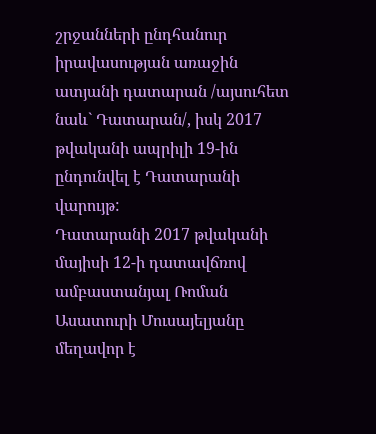շրջանների ընդհանուր իրավասության առաջին ատյանի դատարան /այսուհետ նաև` Դատարան/, իսկ 2017 թվականի ապրիլի 19-ին ընդունվել է Դատարանի վարույթ:
Դատարանի 2017 թվականի մայիսի 12-ի դատավճռով ամբաստանյալ Ռոման Ասատուրի Մուսայելյանը մեղավոր է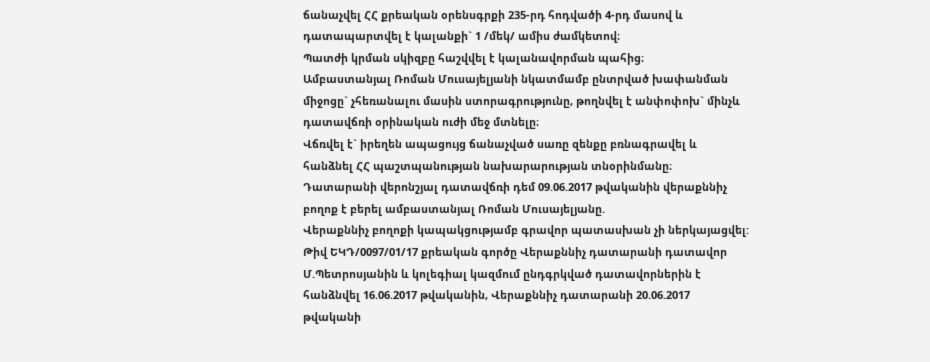ճանաչվել ՀՀ քրեական օրենսգրքի 235-րդ հոդվածի 4-րդ մասով և դատապարտվել է կալանքի` 1 /մեկ/ ամիս ժամկետով։
Պատժի կրման սկիզբը հաշվվել է կալանավորման պահից։
Ամբաստանյալ Ռոման Մուսայելյանի նկատմամբ ընտրված խափանման միջոցը` չհեռանալու մասին ստորագրությունը, թողնվել է անփոփոխ` մինչև դատավճռի օրինական ուժի մեջ մտնելը։
Վճռվել է` իրեղեն ապացույց ճանաչված սառը զենքը բռնագրավել և հանձնել ՀՀ պաշտպանության նախարարության տնօրինմանը։
Դատարանի վերոնշյալ դատավճռի դեմ 09.06.2017 թվականին վերաքննիչ բողոք է բերել ամբաստանյալ Ռոման Մուսայելյանը.
Վերաքննիչ բողոքի կապակցությամբ գրավոր պատասխան չի ներկայացվել:
Թիվ ԵԿԴ/0097/01/17 քրեական գործը Վերաքննիչ դատարանի դատավոր Մ.Պետրոսյանին և կոլեգիալ կազմում ընդգրկված դատավորներին է հանձնվել 16.06.2017 թվականին, Վերաքննիչ դատարանի 20.06.2017 թվականի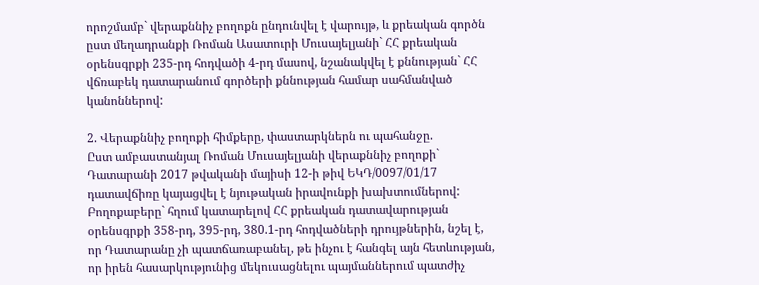որոշմամբ` վերաքննիչ բողոքն ընդունվել է վարույթ, և քրեական գործն ըստ մեղադրանքի Ռոման Ասատուրի Մուսայելյանի` ՀՀ քրեական օրենսգրքի 235-րդ հոդվածի 4-րդ մասով, նշանակվել է քննության` ՀՀ վճռաբեկ դատարանում գործերի քննության համար սահմանված կանոններով:

2. Վերաքննիչ բողոքի հիմքերը, փաստարկներն ու պահանջը.
Ըստ ամբաստանյալ Ռոման Մուսայելյանի վերաքննիչ բողոքի` Դատարանի 2017 թվականի մայիսի 12-ի թիվ ԵԿԴ/0097/01/17 դատավճիռը կայացվել է նյութական իրավունքի խախտումներով:
Բողոքաբերը` հղում կատարելով ՀՀ քրեական դատավարության օրենսգրքի 358-րդ, 395-րդ, 380.1-րդ հոդվածների դրույթներին, նշել է, որ Դատարանը չի պատճառաբանել, թե ինչու է հանգել այն հետևության, որ իրեն հասարկությունից մեկուսացնելու պայմաններում պատժիչ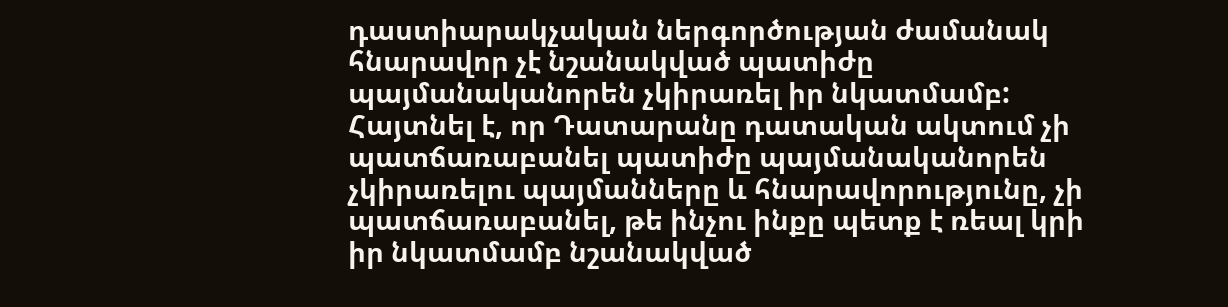դաստիարակչական ներգործության ժամանակ հնարավոր չէ նշանակված պատիժը պայմանականորեն չկիրառել իր նկատմամբ:
Հայտնել է, որ Դատարանը դատական ակտում չի պատճառաբանել պատիժը պայմանականորեն չկիրառելու պայմանները և հնարավորությունը, չի պատճառաբանել, թե ինչու ինքը պետք է ռեալ կրի իր նկատմամբ նշանակված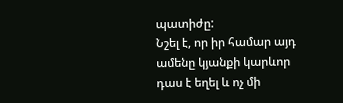պատիժը:
Նշել է, որ իր համար այդ ամենը կյանքի կարևոր դաս է եղել և ոչ մի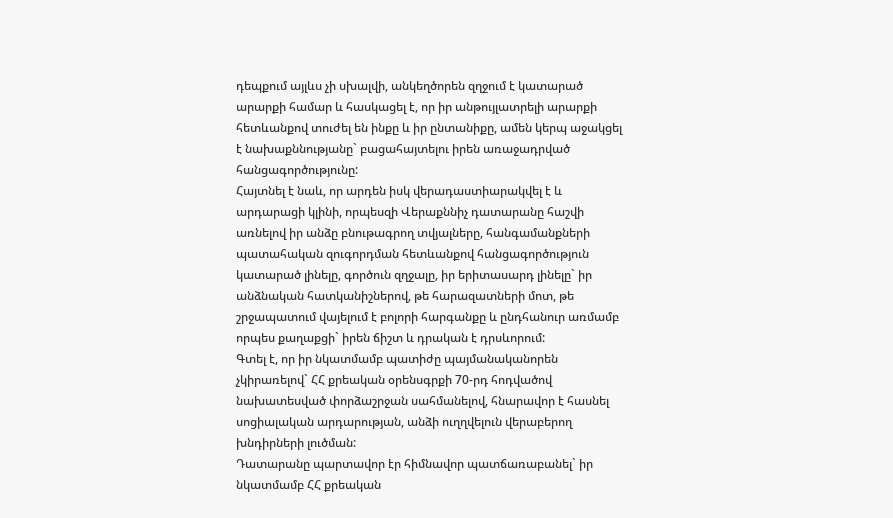դեպքում այլևս չի սխալվի, անկեղծորեն զղջում է կատարած արարքի համար և հասկացել է, որ իր անթույլատրելի արարքի հետևանքով տուժել են ինքը և իր ընտանիքը, ամեն կերպ աջակցել է նախաքննությանը` բացահայտելու իրեն առաջադրված հանցագործությունը:
Հայտնել է նաև, որ արդեն իսկ վերադաստիարակվել է և արդարացի կլինի, որպեսզի Վերաքննիչ դատարանը հաշվի առնելով իր անձը բնութագրող տվյալները, հանգամանքների պատահական զուգորդման հետևանքով հանցագործություն կատարած լինելը, գործուն զղջալը, իր երիտասարդ լինելը` իր անձնական հատկանիշներով, թե հարազատների մոտ, թե շրջապատում վայելում է բոլորի հարգանքը և ընդհանուր առմամբ որպես քաղաքցի` իրեն ճիշտ և դրական է դրսևորում:
Գտել է, որ իր նկատմամբ պատիժը պայմանականորեն չկիրառելով` ՀՀ քրեական օրենսգրքի 70-րդ հոդվածով նախատեսված փորձաշրջան սահմանելով, հնարավոր է հասնել սոցիալական արդարության, անձի ուղղվելուն վերաբերող խնդիրների լուծման:
Դատարանը պարտավոր էր հիմնավոր պատճառաբանել` իր նկատմամբ ՀՀ քրեական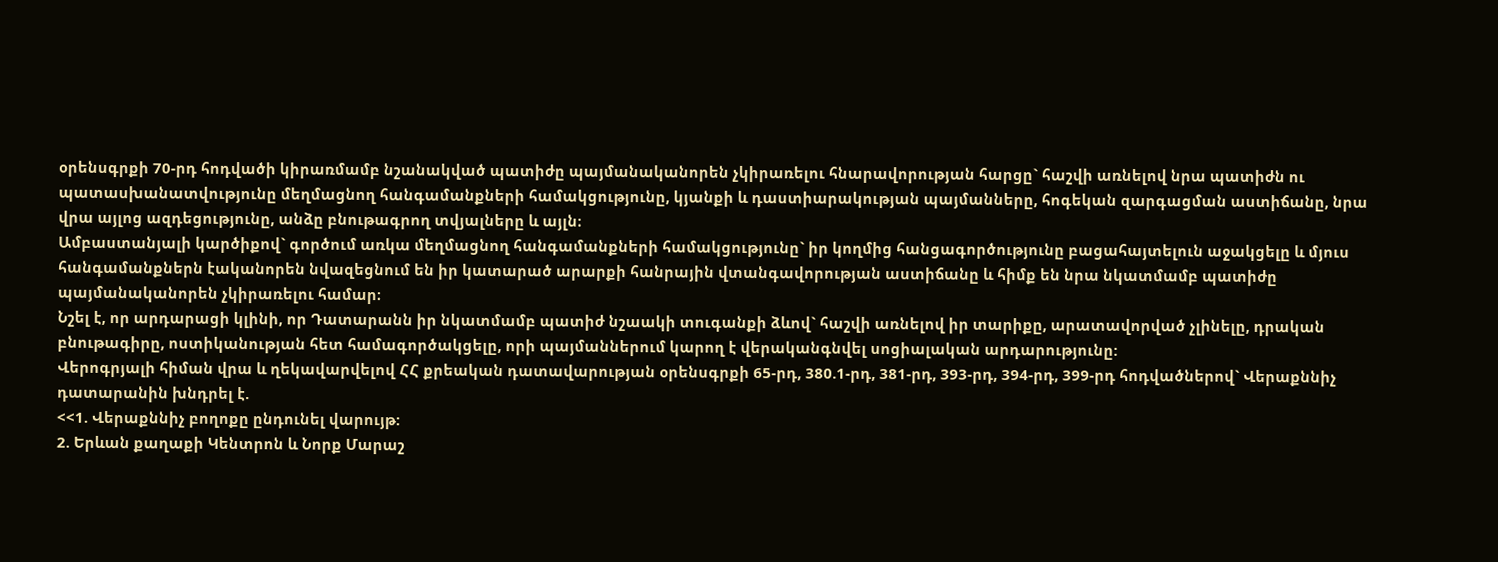օրենսգրքի 70-րդ հոդվածի կիրառմամբ նշանակված պատիժը պայմանականորեն չկիրառելու հնարավորության հարցը` հաշվի առնելով նրա պատիժն ու պատասխանատվությունը մեղմացնող հանգամանքների համակցությունը, կյանքի և դաստիարակության պայմանները, հոգեկան զարգացման աստիճանը, նրա վրա այլոց ազդեցությունը, անձը բնութագրող տվյալները և այլն։
Ամբաստանյալի կարծիքով` գործում առկա մեղմացնող հանգամանքների համակցությունը` իր կողմից հանցագործությունը բացահայտելուն աջակցելը և մյուս հանգամանքներն էականորեն նվազեցնում են իր կատարած արարքի հանրային վտանգավորության աստիճանը և հիմք են նրա նկատմամբ պատիժը պայմանականորեն չկիրառելու համար։
Նշել է, որ արդարացի կլինի, որ Դատարանն իր նկատմամբ պատիժ նշաակի տուգանքի ձևով` հաշվի առնելով իր տարիքը, արատավորված չլինելը, դրական բնութագիրը, ոստիկանության հետ համագործակցելը, որի պայմաններում կարող է վերականգնվել սոցիալական արդարությունը:
Վերոգրյալի հիման վրա և ղեկավարվելով ՀՀ քրեական դատավարության օրենսգրքի 65-րդ, 380.1-րդ, 381-րդ, 393-րդ, 394-րդ, 399-րդ հոդվածներով` Վերաքննիչ դատարանին խնդրել է.
<<1. Վերաքննիչ բողոքը ընդունել վարույթ:
2. Երևան քաղաքի Կենտրոն և Նորք Մարաշ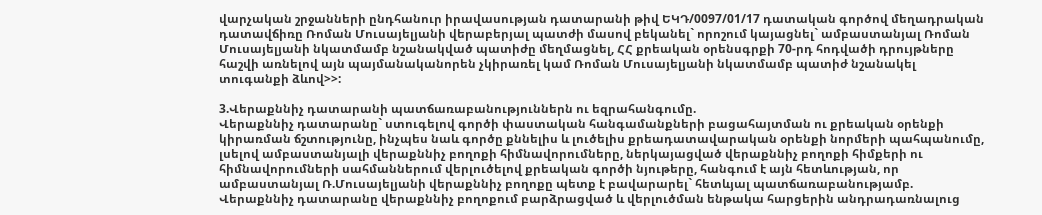վարչական շրջանների ընդհանուր իրավասության դատարանի թիվ ԵԿԴ/0097/01/17 դատական գործով մեղադրական դատավճիռը Ռոման Մուսայելյանի վերաբերյալ պատժի մասով բեկանել` որոշում կայացնել` ամբաստանյալ Ռոման Մուսայելյանի նկատմամբ նշանակված պատիժը մեղմացնել, ՀՀ քրեական օրենսգրքի 70-րդ հոդվածի դրույթները հաշվի առնելով այն պայմանականորեն չկիրառել կամ Ռոման Մուսայելյանի նկատմամբ պատիժ նշանակել տուգանքի ձևով>>:

3.Վերաքննիչ դատարանի պատճառաբանություններն ու եզրահանգումը.
Վերաքննիչ դատարանը` ստուգելով գործի փաստական հանգամանքների բացահայտման ու քրեական օրենքի կիրառման ճշտությունը, ինչպես նաև գործը քննելիս և լուծելիս քրեադատավարական օրենքի նորմերի պահպանումը, լսելով ամբաստանյալի վերաքննիչ բողոքի հիմնավորումները, ներկայացված վերաքննիչ բողոքի հիմքերի ու հիմնավորումների սահմաններում վերլուծելով քրեական գործի նյութերը, հանգում է այն հետևության, որ ամբաստանյալ Ռ.Մուսայելյանի վերաքննիչ բողոքը պետք է բավարարել` հետևյալ պատճառաբանությամբ.
Վերաքննիչ դատարանը վերաքննիչ բողոքում բարձրացված և վերլուծման ենթակա հարցերին անդրադառնալուց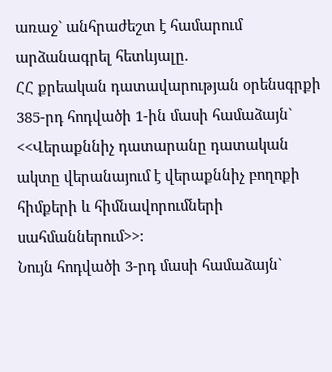առաջ` անհրաժեշտ է համարում արձանագրել հետևյալը.
ՀՀ քրեական դատավարության օրենսգրքի 385-րդ հոդվածի 1-ին մասի համաձայն`
<<Վերաքննիչ դատարանը դատական ակտը վերանայում է վերաքննիչ բողոքի հիմքերի և հիմնավորումների սահմաններում>>:
Նույն հոդվածի 3-րդ մասի համաձայն`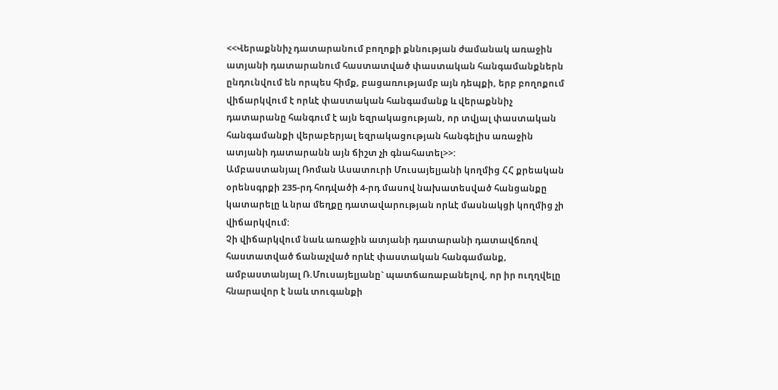<<Վերաքննիչ դատարանում բողոքի քննության ժամանակ առաջին ատյանի դատարանում հաստատված փաստական հանգամանքներն ընդունվում են որպես հիմք, բացառությամբ այն դեպքի, երբ բողոքում վիճարկվում է որևէ փաստական հանգամանք և վերաքննիչ դատարանը հանգում է այն եզրակացության, որ տվյալ փաստական հանգամանքի վերաբերյալ եզրակացության հանգելիս առաջին ատյանի դատարանն այն ճիշտ չի գնահատել>>:
Ամբաստանյալ Ռոման Ասատուրի Մուսայելյանի կողմից ՀՀ քրեական օրենսգրքի 235-րդ հոդվածի 4-րդ մասով նախատեսված հանցանքը կատարելը և նրա մեղքը դատավարության որևէ մասնակցի կողմից չի վիճարկվում:
Չի վիճարկվում նաև առաջին ատյանի դատարանի դատավճռով հաստատված ճանաչված որևէ փաստական հանգամանք, ամբաստանյալ Ռ.Մուսայելյանը` պատճառաբանելով, որ իր ուղղվելը հնարավոր է նաև տուգանքի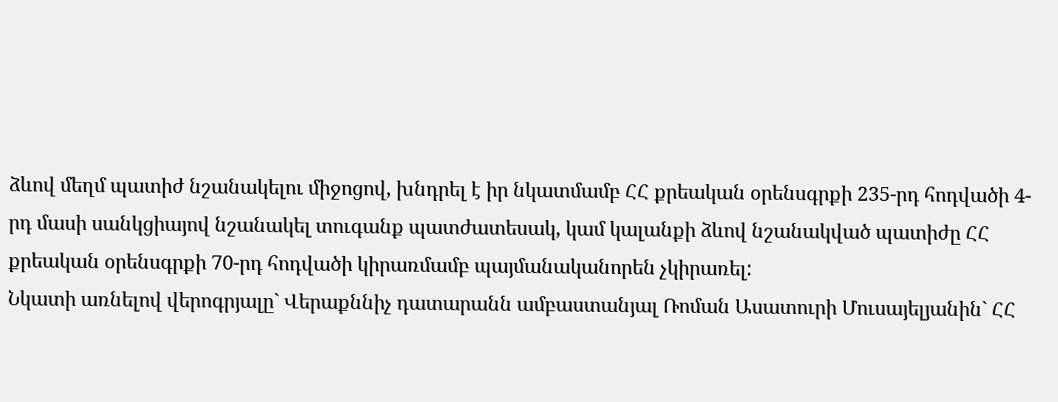ձևով մեղմ պատիժ նշանակելու միջոցով, խնդրել է իր նկատմամբ ՀՀ քրեական օրենսգրքի 235-րդ հոդվածի 4-րդ մասի սանկցիայով նշանակել տուգանք պատժատեսակ, կամ կալանքի ձևով նշանակված պատիժը ՀՀ քրեական օրենսգրքի 70-րդ հոդվածի կիրառմամբ պայմանականորեն չկիրառել:
Նկատի առնելով վերոգրյալը` Վերաքննիչ դատարանն ամբաստանյալ Ռոման Ասատուրի Մուսայելյանին` ՀՀ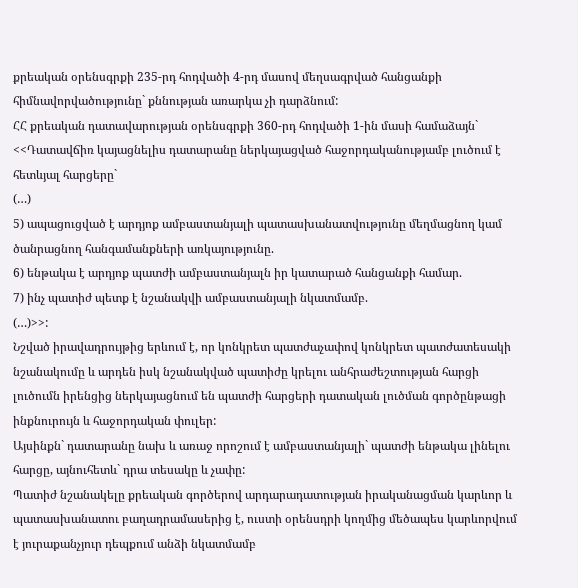քրեական օրենսգրքի 235-րդ հոդվածի 4-րդ մասով մեղսագրված հանցանքի հիմնավորվածությունը` քննության առարկա չի դարձնում:
ՀՀ քրեական դատավարության օրենսգրքի 360-րդ հոդվածի 1-ին մասի համաձայն`
<<Դատավճիռ կայացնելիս դատարանը ներկայացված հաջորդականությամբ լուծում է հետևյալ հարցերը`
(…)
5) ապացուցված է արդյոք ամբաստանյալի պատասխանատվությունը մեղմացնող կամ ծանրացնող հանգամանքների առկայությունը.
6) ենթակա է արդյոք պատժի ամբաստանյալն իր կատարած հանցանքի համար.
7) ինչ պատիժ պետք է նշանակվի ամբաստանյալի նկատմամբ.
(…)>>:
Նշված իրավադրույթից երևում է, որ կոնկրետ պատժաչափով կոնկրետ պատժատեսակի նշանակումը և արդեն իսկ նշանակված պատիժը կրելու անհրաժեշտության հարցի լուծումն իրենցից ներկայացնում են պատժի հարցերի դատական լուծման գործընթացի ինքնուրույն և հաջորդական փուլեր:
Այսինքն` դատարանը նախ և առաջ որոշում է ամբաստանյալի` պատժի ենթակա լինելու հարցը, այնուհետև` դրա տեսակը և չափը:
Պատիժ նշանակելը քրեական գործերով արդարադատության իրականացման կարևոր և պատասխանատու բաղադրամասերից է, ուստի օրենսդրի կողմից մեծապես կարևորվում է յուրաքանչյուր դեպքում անձի նկատմամբ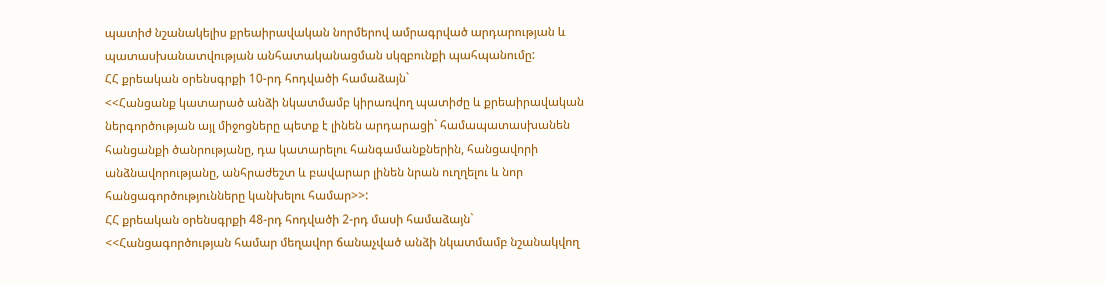պատիժ նշանակելիս քրեաիրավական նորմերով ամրագրված արդարության և պատասխանատվության անհատականացման սկզբունքի պահպանումը:
ՀՀ քրեական օրենսգրքի 10-րդ հոդվածի համաձայն`
<<Հանցանք կատարած անձի նկատմամբ կիրառվող պատիժը և քրեաիրավական ներգործության այլ միջոցները պետք է լինեն արդարացի` համապատասխանեն հանցանքի ծանրությանը, դա կատարելու հանգամանքներին, հանցավորի անձնավորությանը, անհրաժեշտ և բավարար լինեն նրան ուղղելու և նոր հանցագործությունները կանխելու համար>>:
ՀՀ քրեական օրենսգրքի 48-րդ հոդվածի 2-րդ մասի համաձայն`
<<Հանցագործության համար մեղավոր ճանաչված անձի նկատմամբ նշանակվող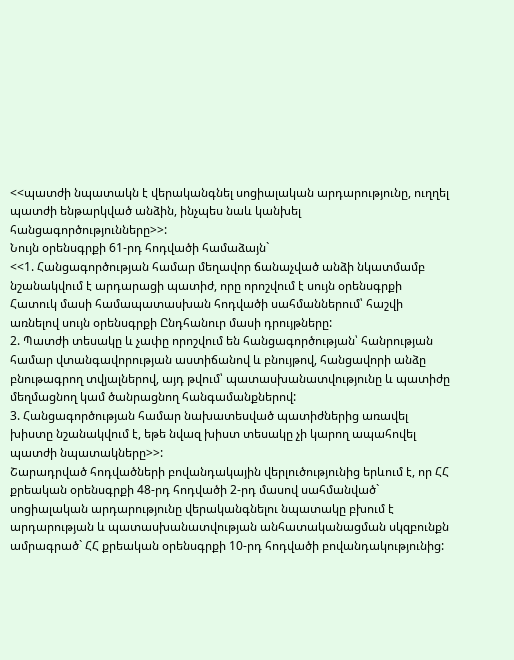<<պատժի նպատակն է վերականգնել սոցիալական արդարությունը, ուղղել պատժի ենթարկված անձին, ինչպես նաև կանխել հանցագործությունները>>:
Նույն օրենսգրքի 61-րդ հոդվածի համաձայն`
<<1. Հանցագործության համար մեղավոր ճանաչված անձի նկատմամբ նշանակվում է արդարացի պատիժ, որը որոշվում է սույն օրենսգրքի Հատուկ մասի համապատասխան հոդվածի սահմաններում՝ հաշվի առնելով սույն օրենսգրքի Ընդհանուր մասի դրույթները:
2. Պատժի տեսակը և չափը որոշվում են հանցագործության՝ հանրության համար վտանգավորության աստիճանով և բնույթով, հանցավորի անձը բնութագրող տվյալներով, այդ թվում՝ պատասխանատվությունը և պատիժը մեղմացնող կամ ծանրացնող հանգամանքներով:
3. Հանցագործության համար նախատեսված պատիժներից առավել խիստը նշանակվում է, եթե նվազ խիստ տեսակը չի կարող ապահովել պատժի նպատակները>>:
Շարադրված հոդվածների բովանդակային վերլուծությունից երևում է, որ ՀՀ քրեական օրենսգրքի 48-րդ հոդվածի 2-րդ մասով սահմանված` սոցիալական արդարությունը վերականգնելու նպատակը բխում է արդարության և պատասխանատվության անհատականացման սկզբունքն ամրագրած` ՀՀ քրեական օրենսգրքի 10-րդ հոդվածի բովանդակությունից: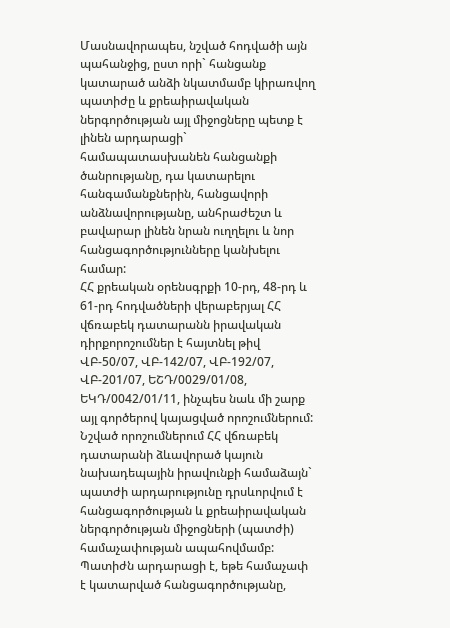Մասնավորապես, նշված հոդվածի այն պահանջից, ըստ որի` հանցանք կատարած անձի նկատմամբ կիրառվող պատիժը և քրեաիրավական ներգործության այլ միջոցները պետք է լինեն արդարացի` համապատասխանեն հանցանքի ծանրությանը, դա կատարելու հանգամանքներին, հանցավորի անձնավորությանը, անհրաժեշտ և բավարար լինեն նրան ուղղելու և նոր հանցագործությունները կանխելու համար:
ՀՀ քրեական օրենսգրքի 10-րդ, 48-րդ և 61-րդ հոդվածների վերաբերյալ ՀՀ վճռաբեկ դատարանն իրավական դիրքորոշումներ է հայտնել թիվ ՎԲ-50/07, ՎԲ-142/07, ՎԲ-192/07, ՎԲ-201/07, ԵՇԴ/0029/01/08, ԵԿԴ/0042/01/11, ինչպես նաև մի շարք այլ գործերով կայացված որոշումներում:
Նշված որոշումներում ՀՀ վճռաբեկ դատարանի ձևավորած կայուն նախադեպային իրավունքի համաձայն` պատժի արդարությունը դրսևորվում է հանցագործության և քրեաիրավական ներգործության միջոցների (պատժի) համաչափության ապահովմամբ: Պատիժն արդարացի է, եթե համաչափ է կատարված հանցագործությանը,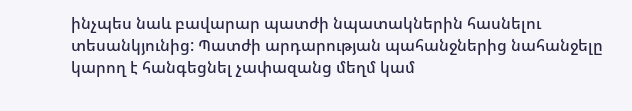ինչպես նաև բավարար պատժի նպատակներին հասնելու տեսանկյունից: Պատժի արդարության պահանջներից նահանջելը կարող է հանգեցնել չափազանց մեղմ կամ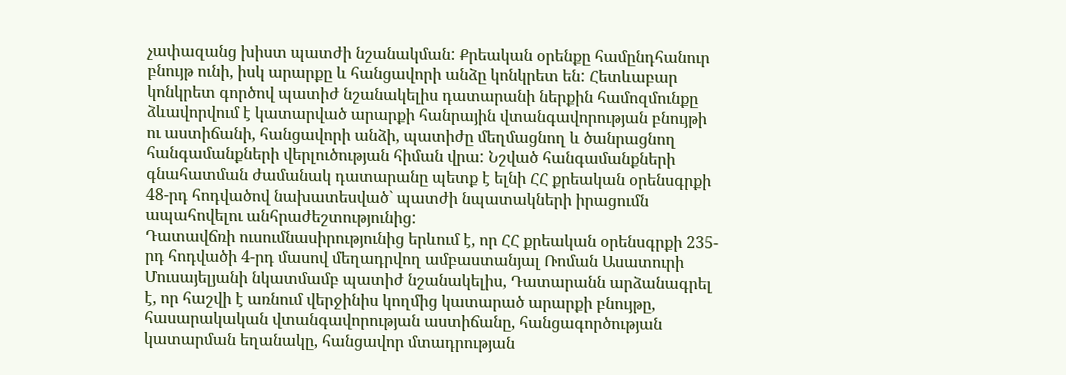չափազանց խիստ պատժի նշանակման: Քրեական օրենքը համընդհանուր բնույթ ունի, իսկ արարքը և հանցավորի անձը կոնկրետ են: Հետևաբար կոնկրետ գործով պատիժ նշանակելիս դատարանի ներքին համոզմունքը ձևավորվում է կատարված արարքի հանրային վտանգավորության բնույթի ու աստիճանի, հանցավորի անձի, պատիժը մեղմացնող և ծանրացնող հանգամանքների վերլուծության հիման վրա: Նշված հանգամանքների գնահատման ժամանակ դատարանը պետք է ելնի ՀՀ քրեական օրենսգրքի 48-րդ հոդվածով նախատեսված` պատժի նպատակների իրացումն ապահովելու անհրաժեշտությունից:
Դատավճռի ուսումնասիրությունից երևում է, որ ՀՀ քրեական օրենսգրքի 235-րդ հոդվածի 4-րդ մասով մեղադրվող ամբաստանյալ Ռոման Ասատուրի Մուսայելյանի նկատմամբ պատիժ նշանակելիս, Դատարանն արձանագրել է, որ հաշվի է առնում վերջինիս կողմից կատարած արարքի բնույթը, հասարակական վտանգավորության աստիճանը, հանցագործության կատարման եղանակը, հանցավոր մտադրության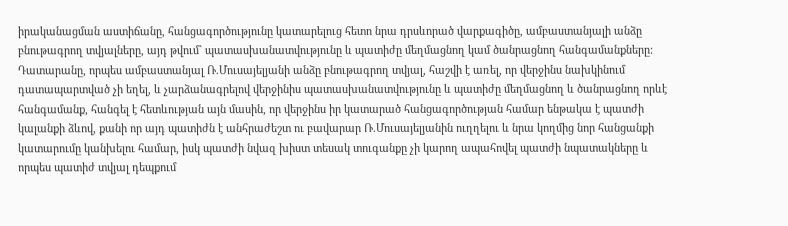իրականացման աստիճանը, հանցագործությունը կատարելուց հետո նրա դրսևորած վարքագիծը, ամբաստանյալի անձը բնութագրող տվյալները, այդ թվում` պատասխանատվությունը և պատիժը մեղմացնող կամ ծանրացնող հանգամանքները:
Դատարանը, որպես ամբաստանյալ Ռ.Մուսայելյանի անձը բնութագրող տվյալ, հաշվի է առել, որ վերջինս նախկինում դատապարտված չի եղել, և չարձանագրելով վերջինիս պատասխանատվությունը և պատիժը մեղմացնող և ծանրացնող որևէ հանգամանք, հանգել է հետևության այն մասին, որ վերջինս իր կատարած հանցագործության համար ենթակա է պատժի կալանքի ձևով, քանի որ այդ պատիժն է անհրաժեշտ ու բավարար Ռ.Մուսայելյանին ուղղելու և նրա կողմից նոր հանցանքի կատարումը կանխելու համար, իսկ պատժի նվազ խիստ տեսակ տուգանքը չի կարող ապահովել պատժի նպատակները և որպես պատիժ տվյալ դեպքում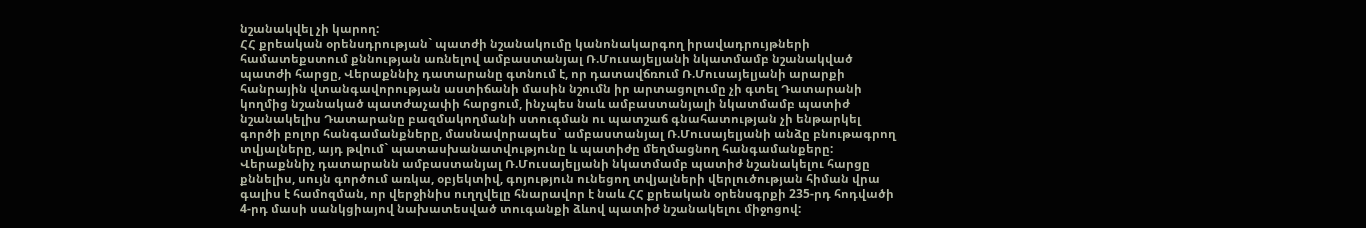նշանակվել չի կարող:
ՀՀ քրեական օրենսդրության` պատժի նշանակումը կանոնակարգող իրավադրույթների համատեքստում քննության առնելով ամբաստանյալ Ռ.Մուսայելյանի նկատմամբ նշանակված պատժի հարցը, Վերաքննիչ դատարանը գտնում է, որ դատավճռում Ռ.Մուսայելյանի արարքի հանրային վտանգավորության աստիճանի մասին նշումն իր արտացոլումը չի գտել Դատարանի կողմից նշանակած պատժաչափի հարցում, ինչպես նաև ամբաստանյալի նկատմամբ պատիժ նշանակելիս Դատարանը բազմակողմանի ստուգման ու պատշաճ գնահատության չի ենթարկել գործի բոլոր հանգամանքները, մասնավորապես` ամբաստանյալ Ռ.Մուսայելյանի անձը բնութագրող տվյալները, այդ թվում` պատասխանատվությունը և պատիժը մեղմացնող հանգամանքերը:
Վերաքննիչ դատարանն ամբաստանյալ Ռ.Մուսայելյանի նկատմամբ պատիժ նշանակելու հարցը քննելիս, սույն գործում առկա, օբյեկտիվ, գոյություն ունեցող տվյալների վերլուծության հիման վրա գալիս է համոզման, որ վերջինիս ուղղվելը հնարավոր է նաև ՀՀ քրեական օրենսգրքի 235-րդ հոդվածի 4-րդ մասի սանկցիայով նախատեսված տուգանքի ձևով պատիժ նշանակելու միջոցով: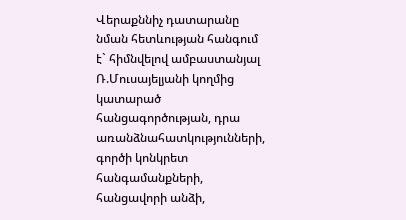Վերաքննիչ դատարանը նման հետևության հանգում է` հիմնվելով ամբաստանյալ Ռ.Մուսայելյանի կողմից կատարած հանցագործության, դրա առանձնահատկությունների, գործի կոնկրետ հանգամանքների, հանցավորի անձի,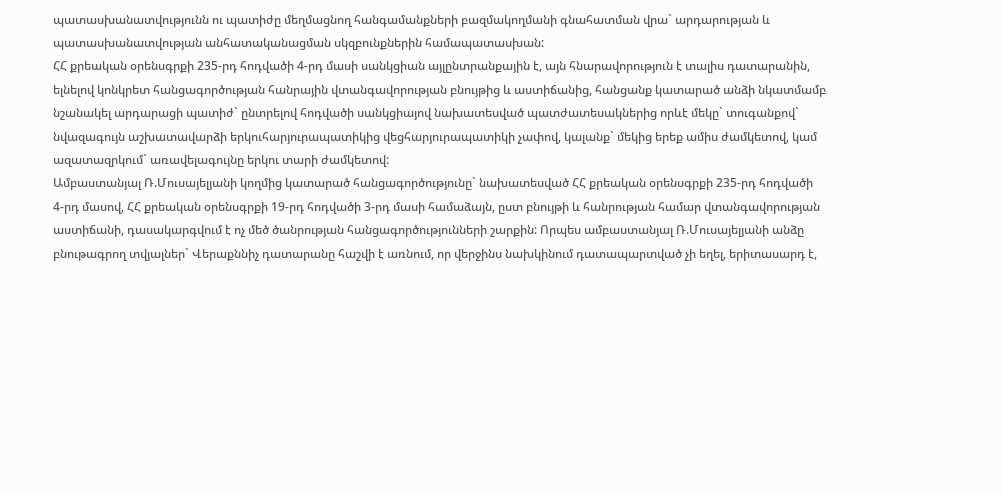պատասխանատվությունն ու պատիժը մեղմացնող հանգամանքների բազմակողմանի գնահատման վրա` արդարության և պատասխանատվության անհատականացման սկզբունքներին համապատասխան:
ՀՀ քրեական օրենսգրքի 235-րդ հոդվածի 4-րդ մասի սանկցիան այլընտրանքային է, այն հնարավորություն է տալիս դատարանին, ելնելով կոնկրետ հանցագործության հանրային վտանգավորության բնույթից և աստիճանից, հանցանք կատարած անձի նկատմամբ նշանակել արդարացի պատիժ` ընտրելով հոդվածի սանկցիայով նախատեսված պատժատեսակներից որևէ մեկը` տուգանքով` նվազագույն աշխատավարձի երկուհարյուրապատիկից վեցհարյուրապատիկի չափով, կալանք` մեկից երեք ամիս ժամկետով, կամ ազատազրկում` առավելագույնը երկու տարի ժամկետով:
Ամբաստանյալ Ռ.Մուսայելյանի կողմից կատարած հանցագործությունը` նախատեսված ՀՀ քրեական օրենսգրքի 235-րդ հոդվածի 4-րդ մասով, ՀՀ քրեական օրենսգրքի 19-րդ հոդվածի 3-րդ մասի համաձայն, ըստ բնույթի և հանրության համար վտանգավորության աստիճանի, դասակարգվում է ոչ մեծ ծանրության հանցագործությունների շարքին: Որպես ամբաստանյալ Ռ.Մուսայելյանի անձը բնութագրող տվյալներ` Վերաքննիչ դատարանը հաշվի է առնում, որ վերջինս նախկինում դատապարտված չի եղել, երիտասարդ է,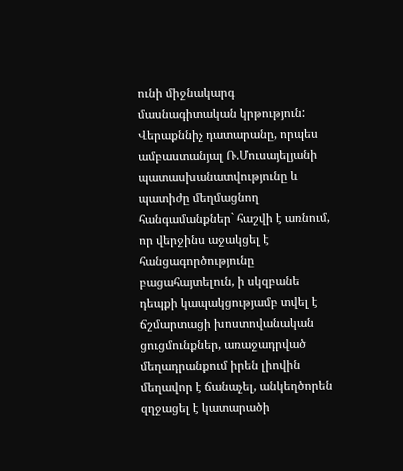ունի միջնակարգ մասնագիտական կրթություն:
Վերաքննիչ դատարանը, որպես ամբաստանյալ Ռ.Մուսայելյանի պատասխանատվությունը և պատիժը մեղմացնող հանգամանքներ` հաշվի է առնում, որ վերջինս աջակցել է հանցագործությունը բացահայտելուն, ի սկզբանե դեպքի կապակցությամբ տվել է ճշմարտացի խոստովանական ցուցմունքներ, առաջադրված մեղադրանքում իրեն լիովին մեղավոր է ճանաչել, անկեղծորեն զղջացել է կատարածի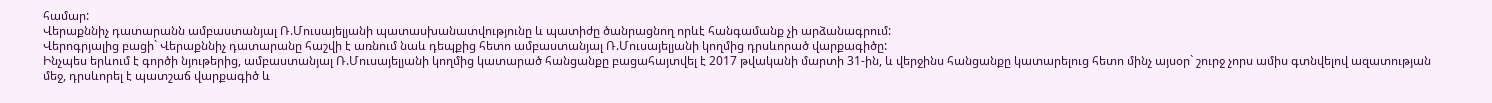համար:
Վերաքննիչ դատարանն ամբաստանյալ Ռ.Մուսայելյանի պատասխանատվությունը և պատիժը ծանրացնող որևէ հանգամանք չի արձանագրում:
Վերոգրյալից բացի` Վերաքննիչ դատարանը հաշվի է առնում նաև դեպքից հետո ամբաստանյալ Ռ.Մուսայելյանի կողմից դրսևորած վարքագիծը:
Ինչպես երևում է գործի նյութերից, ամբաստանյալ Ռ.Մուսայելյանի կողմից կատարած հանցանքը բացահայտվել է 2017 թվականի մարտի 31-ին, և վերջինս հանցանքը կատարելուց հետո մինչ այսօր` շուրջ չորս ամիս գտնվելով ազատության մեջ, դրսևորել է պատշաճ վարքագիծ և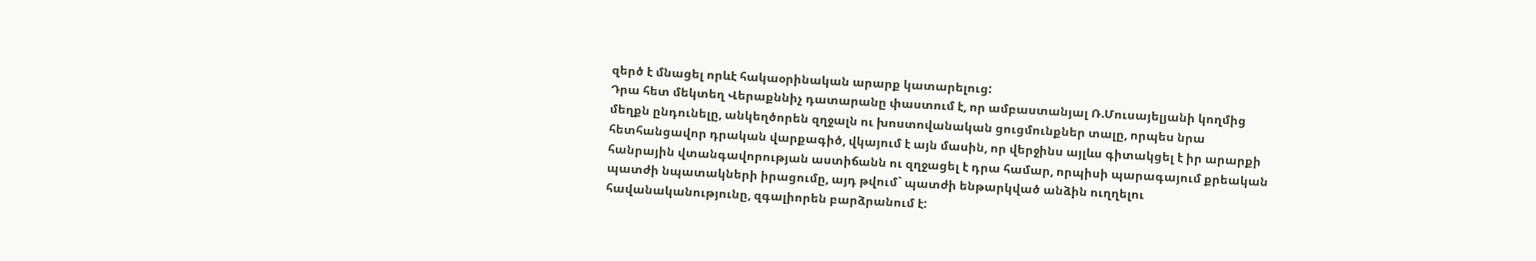զերծ է մնացել որևէ հակաօրինական արարք կատարելուց:
Դրա հետ մեկտեղ Վերաքննիչ դատարանը փաստում է, որ ամբաստանյալ Ռ.Մուսայելյանի կողմից մեղքն ընդունելը, անկեղծորեն զղջալն ու խոստովանական ցուցմունքներ տալը, որպես նրա հետհանցավոր դրական վարքագիծ, վկայում է այն մասին, որ վերջինս այլևս գիտակցել է իր արարքի հանրային վտանգավորության աստիճանն ու զղջացել է դրա համար, որպիսի պարագայում քրեական պատժի նպատակների իրացումը, այդ թվում` պատժի ենթարկված անձին ուղղելու հավանականությունը, զգալիորեն բարձրանում է: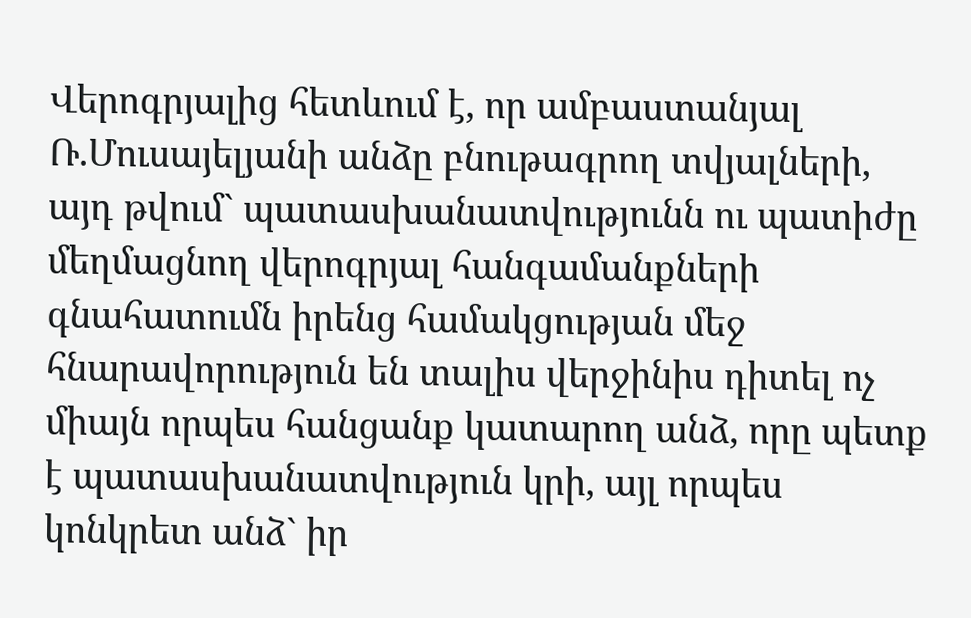Վերոգրյալից հետևում է, որ ամբաստանյալ Ռ.Մուսայելյանի անձը բնութագրող տվյալների, այդ թվում` պատասխանատվությունն ու պատիժը մեղմացնող վերոգրյալ հանգամանքների գնահատումն իրենց համակցության մեջ հնարավորություն են տալիս վերջինիս դիտել ոչ միայն որպես հանցանք կատարող անձ, որը պետք է պատասխանատվություն կրի, այլ որպես կոնկրետ անձ` իր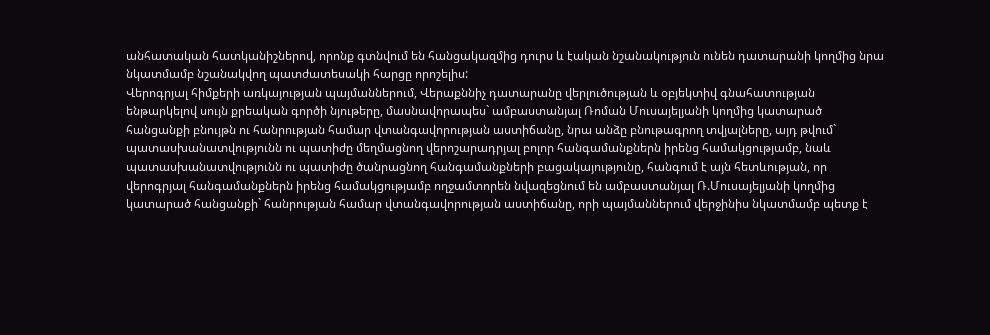անհատական հատկանիշներով, որոնք գտնվում են հանցակազմից դուրս և էական նշանակություն ունեն դատարանի կողմից նրա նկատմամբ նշանակվող պատժատեսակի հարցը որոշելիս:
Վերոգրյալ հիմքերի առկայության պայմաններում, Վերաքննիչ դատարանը վերլուծության և օբյեկտիվ գնահատության ենթարկելով սույն քրեական գործի նյութերը, մասնավորապես` ամբաստանյալ Ռոման Մուսայելյանի կողմից կատարած հանցանքի բնույթն ու հանրության համար վտանգավորության աստիճանը, նրա անձը բնութագրող տվյալները, այդ թվում` պատասխանատվությունն ու պատիժը մեղմացնող վերոշարադրյալ բոլոր հանգամանքներն իրենց համակցությամբ, նաև պատասխանատվությունն ու պատիժը ծանրացնող հանգամանքների բացակայությունը, հանգում է այն հետևության, որ վերոգրյալ հանգամանքներն իրենց համակցությամբ ողջամտորեն նվազեցնում են ամբաստանյալ Ռ.Մուսայելյանի կողմից կատարած հանցանքի` հանրության համար վտանգավորության աստիճանը, որի պայմաններում վերջինիս նկատմամբ պետք է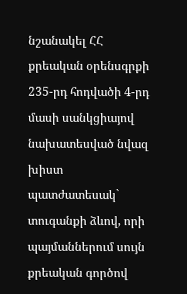նշանակել ՀՀ քրեական օրենսգրքի 235-րդ հոդվածի 4-րդ մասի սանկցիայով նախատեսված նվազ խիստ պատժատեսակ` տուգանքի ձևով, որի պայմաններում սույն քրեական գործով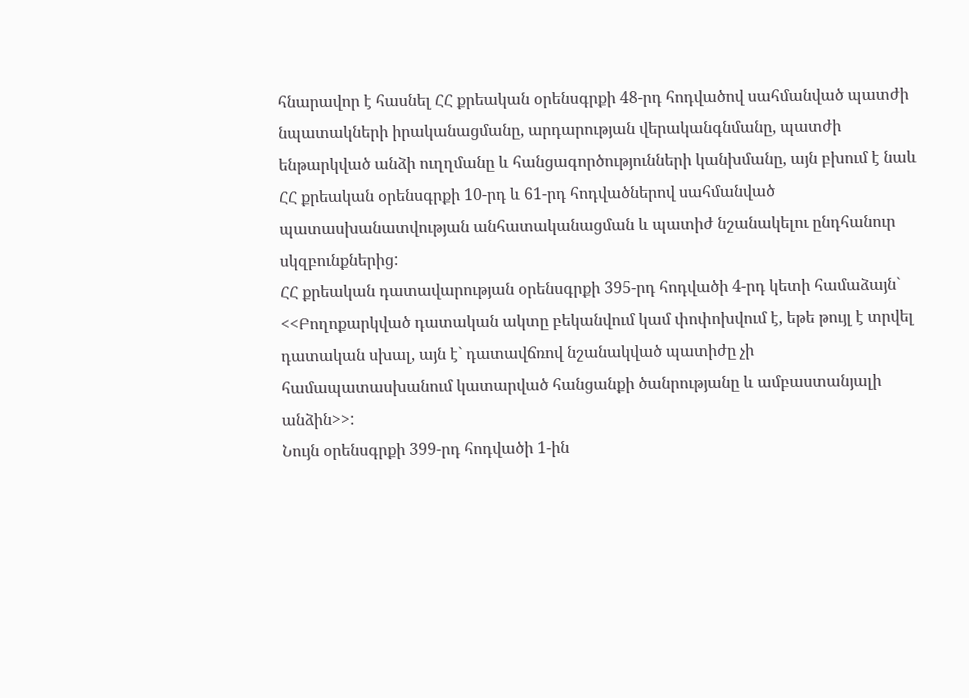հնարավոր է հասնել ՀՀ քրեական օրենսգրքի 48-րդ հոդվածով սահմանված պատժի նպատակների իրականացմանը, արդարության վերականգնմանը, պատժի ենթարկված անձի ուղղմանը և հանցագործությունների կանխմանը, այն բխում է նաև ՀՀ քրեական օրենսգրքի 10-րդ և 61-րդ հոդվածներով սահմանված պատասխանատվության անհատականացման և պատիժ նշանակելու ընդհանուր սկզբունքներից:
ՀՀ քրեական դատավարության օրենսգրքի 395-րդ հոդվածի 4-րդ կետի համաձայն`
<<Բողոքարկված դատական ակտը բեկանվում կամ փոփոխվում է, եթե թույլ է տրվել դատական սխալ, այն է` դատավճռով նշանակված պատիժը չի համապատասխանում կատարված հանցանքի ծանրությանը և ամբաստանյալի անձին>>:
Նույն օրենսգրքի 399-րդ հոդվածի 1-ին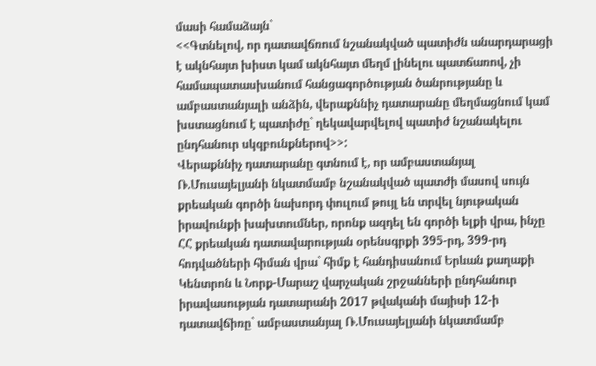մասի համաձայն`
<<Գտնելով, որ դատավճռում նշանակված պատիժն անարդարացի է ակնհայտ խիստ կամ ակնհայտ մեղմ լինելու պատճառով, չի համապատասխանում հանցագործության ծանրությանը և ամբաստանյալի անձին, վերաքննիչ դատարանը մեղմացնում կամ խստացնում է պատիժը` ղեկավարվելով պատիժ նշանակելու ընդհանուր սկզբունքներով>>:
Վերաքննիչ դատարանը գտնում է, որ ամբաստանյալ Ռ.Մուսայելյանի նկատմամբ նշանակված պատժի մասով սույն քրեական գործի նախորդ փուլում թույլ են տրվել նյութական իրավունքի խախտումներ, որոնք ազդել են գործի ելքի վրա, ինչը ՀՀ քրեական դատավարության օրենսգրքի 395-րդ, 399-րդ հոդվածների հիման վրա` հիմք է հանդիսանում Երևան քաղաքի Կենտրոն և Նորք-Մարաշ վարչական շրջանների ընդհանուր իրավասության դատարանի 2017 թվականի մայիսի 12-ի դատավճիռը` ամբաստանյալ Ռ.Մուսայելյանի նկատմամբ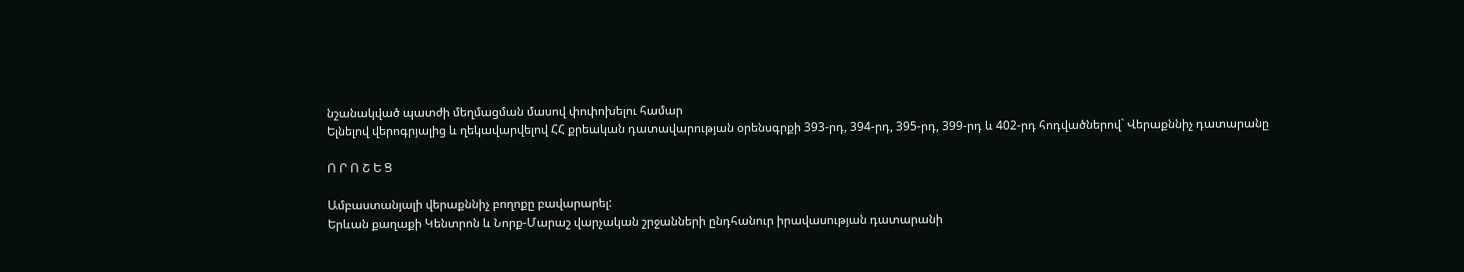նշանակված պատժի մեղմացման մասով փոփոխելու համար
Ելնելով վերոգրյալից և ղեկավարվելով ՀՀ քրեական դատավարության օրենսգրքի 393-րդ, 394-րդ, 395-րդ, 399-րդ և 402-րդ հոդվածներով` Վերաքննիչ դատարանը

Ո Ր Ո Շ Ե Ց

Ամբաստանյալի վերաքննիչ բողոքը բավարարել:
Երևան քաղաքի Կենտրոն և Նորք-Մարաշ վարչական շրջանների ընդհանուր իրավասության դատարանի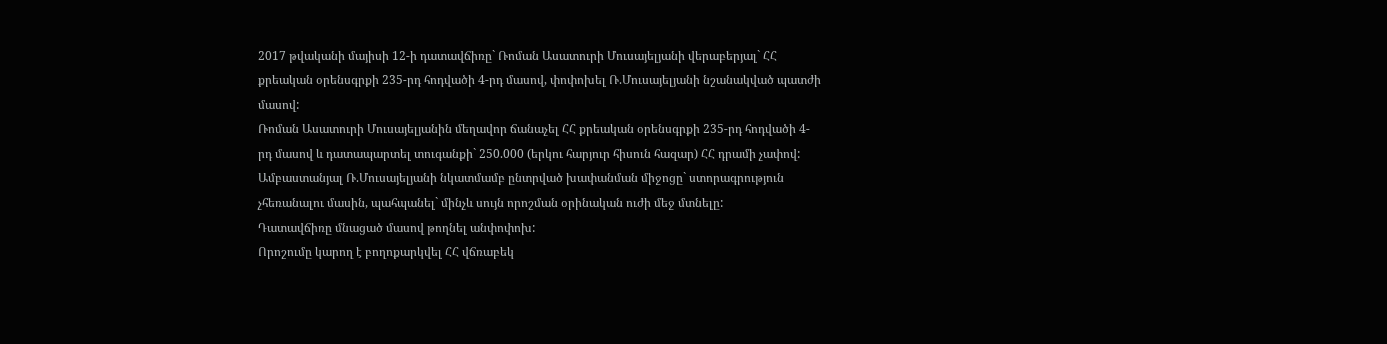2017 թվականի մայիսի 12-ի դատավճիռը` Ռոման Ասատուրի Մուսայելյանի վերաբերյալ` ՀՀ քրեական օրենսգրքի 235-րդ հոդվածի 4-րդ մասով, փոփոխել Ռ.Մուսայելյանի նշանակված պատժի մասով:
Ռոման Ասատուրի Մուսայելյանին մեղավոր ճանաչել ՀՀ քրեական օրենսգրքի 235-րդ հոդվածի 4-րդ մասով և դատապարտել տուգանքի` 250.000 (երկու հարյուր հիսուն հազար) ՀՀ դրամի չափով:
Ամբաստանյալ Ռ.Մուսայելյանի նկատմամբ ընտրված խափանման միջոցը` ստորագրություն չհեռանալու մասին, պահպանել` մինչև սույն որոշման օրինական ուժի մեջ մտնելը:
Դատավճիռը մնացած մասով թողնել անփոփոխ:
Որոշումը կարող է բողոքարկվել ՀՀ վճռաբեկ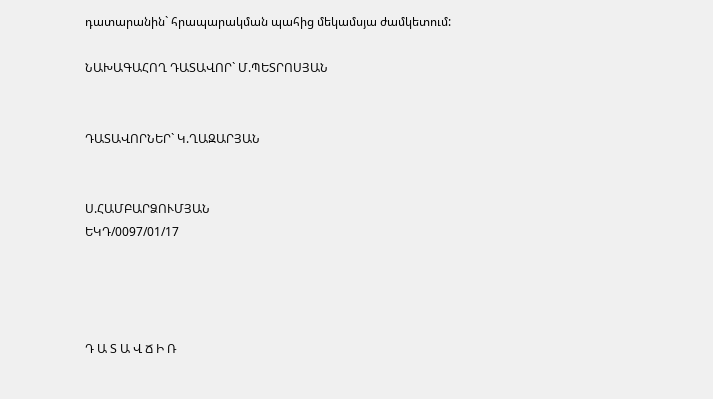դատարանին` հրապարակման պահից մեկամսյա ժամկետում:

ՆԱԽԱԳԱՀՈՂ ԴԱՏԱՎՈՐ` Մ.ՊԵՏՐՈՍՅԱՆ


ԴԱՏԱՎՈՐՆԵՐ` Կ.ՂԱԶԱՐՅԱՆ


Ս.ՀԱՄԲԱՐՁՈՒՄՅԱՆ
ԵԿԴ/0097/01/17




Դ Ա Տ Ա Վ Ճ Ի Ռ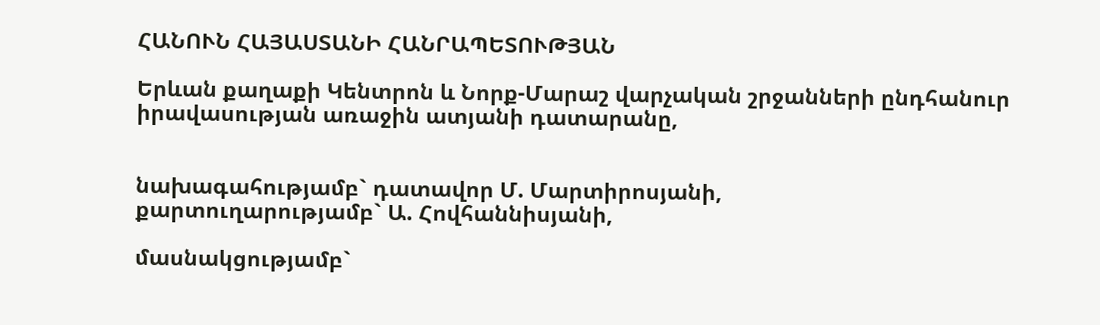ՀԱՆՈՒՆ ՀԱՅԱՍՏԱՆԻ ՀԱՆՐԱՊԵՏՈՒԹՅԱՆ

Երևան քաղաքի Կենտրոն և Նորք-Մարաշ վարչական շրջանների ընդհանուր իրավասության առաջին ատյանի դատարանը,


նախագահությամբ` դատավոր Մ. Մարտիրոսյանի,
քարտուղարությամբ` Ա. Հովհաննիսյանի,

մասնակցությամբ`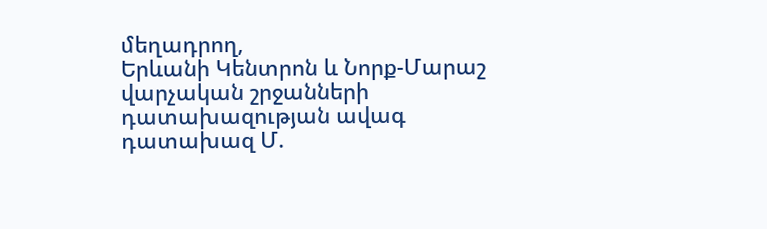մեղադրող,
Երևանի Կենտրոն և Նորք-Մարաշ
վարչական շրջանների
դատախազության ավագ դատախազ Մ.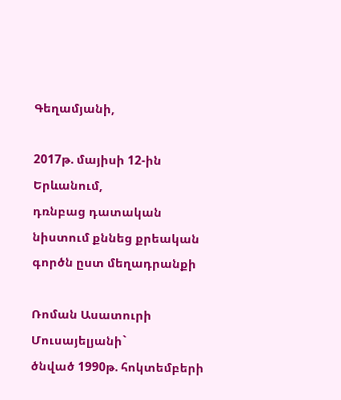Գեղամյանի,

2017թ. մայիսի 12-ին Երևանում,
դռնբաց դատական նիստում քննեց քրեական գործն ըստ մեղադրանքի

Ռոման Ասատուրի Մուսայելյանի`
ծնված 1990թ. հոկտեմբերի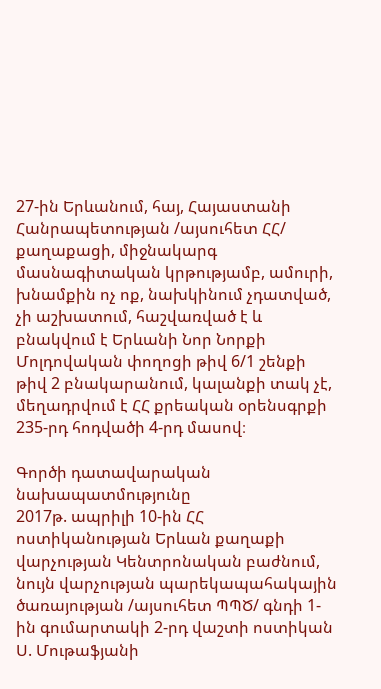27-ին Երևանում, հայ, Հայաստանի Հանրապետության /այսուհետ ՀՀ/ քաղաքացի, միջնակարգ մասնագիտական կրթությամբ, ամուրի, խնամքին ոչ ոք, նախկինում չդատված, չի աշխատում, հաշվառված է և բնակվում է Երևանի Նոր Նորքի Մոլդովական փողոցի թիվ 6/1 շենքի թիվ 2 բնակարանում, կալանքի տակ չէ, մեղադրվում է ՀՀ քրեական օրենսգրքի 235-րդ հոդվածի 4-րդ մասով։

Գործի դատավարական նախապատմությունը
2017թ. ապրիլի 10-ին ՀՀ ոստիկանության Երևան քաղաքի վարչության Կենտրոնական բաժնում, նույն վարչության պարեկապահակային ծառայության /այսուհետ ՊՊԾ/ գնդի 1-ին գումարտակի 2-րդ վաշտի ոստիկան Ս. Մութաֆյանի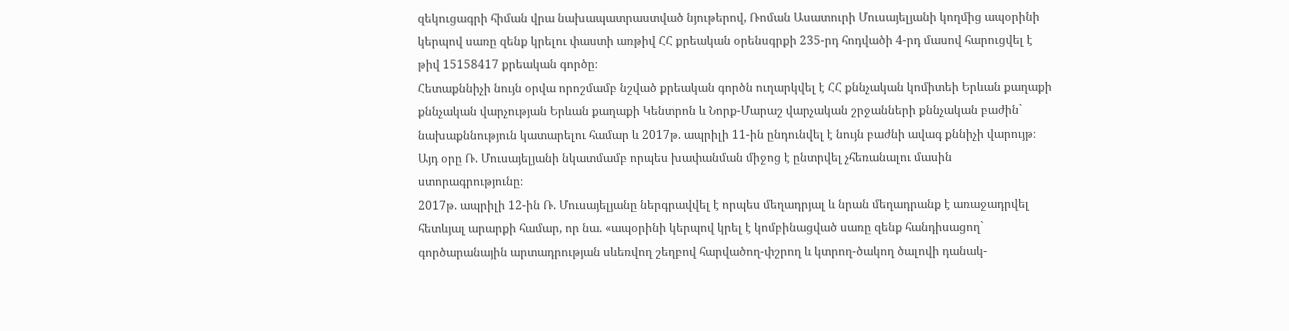զեկուցագրի հիման վրա նախապատրաստված նյութերով, Ռոման Ասատուրի Մուսայելյանի կողմից ապօրինի կերպով սառը զենք կրելու փաստի առթիվ ՀՀ քրեական օրենսգրքի 235-րդ հոդվածի 4-րդ մասով հարուցվել է թիվ 15158417 քրեական գործը։
Հետաքննիչի նույն օրվա որոշմամբ նշված քրեական գործն ուղարկվել է ՀՀ քննչական կոմիտեի Երևան քաղաքի քննչական վարչության Երևան քաղաքի Կենտրոն և Նորք-Մարաշ վարչական շրջանների քննչական բաժին` նախաքննություն կատարելու համար և 2017թ. ապրիլի 11-ին ընդունվել է նույն բաժնի ավագ քննիչի վարույթ։
Այդ օրը Ռ. Մուսայելյանի նկատմամբ որպես խափանման միջոց է ընտրվել չհեռանալու մասին ստորագրությունը։
2017թ. ապրիլի 12-ին Ռ. Մուսայելյանը ներգրավվել է որպես մեղադրյալ և նրան մեղադրանք է առաջադրվել հետևյալ արարքի համար, որ նա. «ապօրինի կերպով կրել է կոմբինացված սառը զենք հանդիսացող` գործարանային արտադրության սևեռվող շեղբով հարվածող-փշրող և կտրող-ծակող ծալովի դանակ-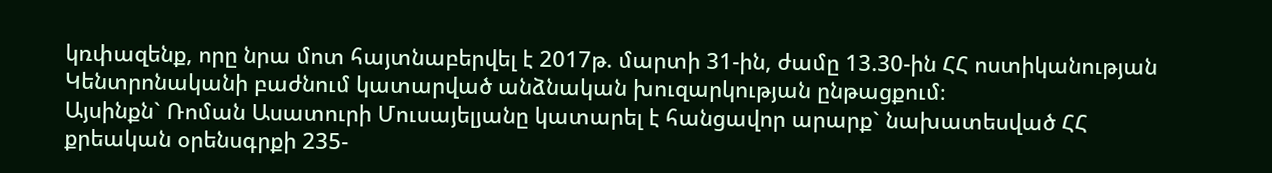կռփազենք, որը նրա մոտ հայտնաբերվել է 2017թ. մարտի 31-ին, ժամը 13.30-ին ՀՀ ոստիկանության Կենտրոնականի բաժնում կատարված անձնական խուզարկության ընթացքում։
Այսինքն` Ռոման Ասատուրի Մուսայելյանը կատարել է հանցավոր արարք` նախատեսված ՀՀ քրեական օրենսգրքի 235-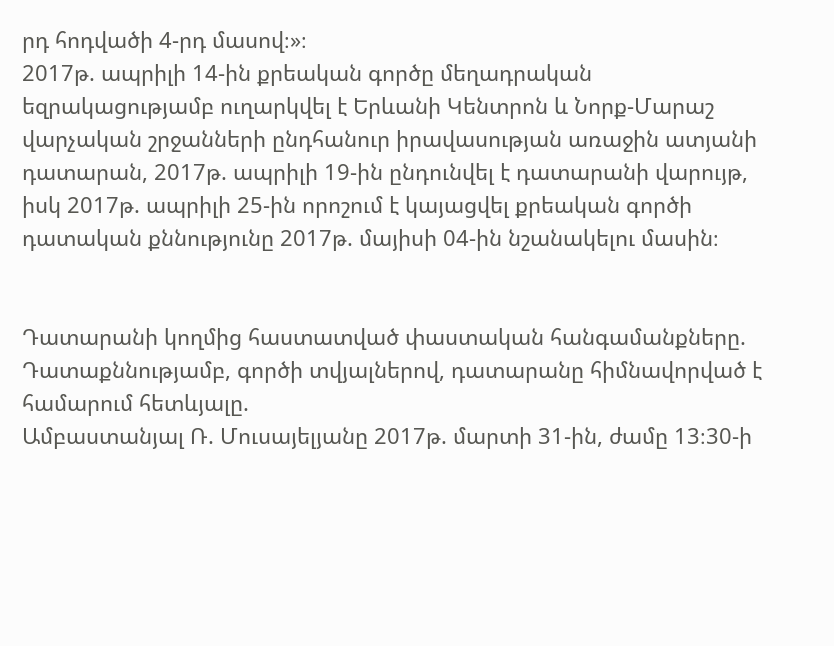րդ հոդվածի 4-րդ մասով։»։
2017թ. ապրիլի 14-ին քրեական գործը մեղադրական եզրակացությամբ ուղարկվել է Երևանի Կենտրոն և Նորք-Մարաշ վարչական շրջանների ընդհանուր իրավասության առաջին ատյանի դատարան, 2017թ. ապրիլի 19-ին ընդունվել է դատարանի վարույթ, իսկ 2017թ. ապրիլի 25-ին որոշում է կայացվել քրեական գործի դատական քննությունը 2017թ. մայիսի 04-ին նշանակելու մասին։


Դատարանի կողմից հաստատված փաստական հանգամանքները.
Դատաքննությամբ, գործի տվյալներով, դատարանը հիմնավորված է համարում հետևյալը.
Ամբաստանյալ Ռ. Մուսայելյանը 2017թ. մարտի 31-ին, ժամը 13։30-ի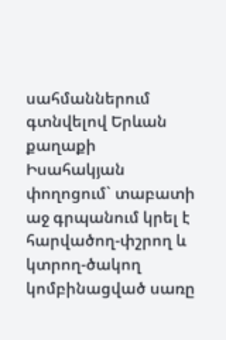սահմաններում գտնվելով Երևան քաղաքի Իսահակյան փողոցում` տաբատի աջ գրպանում կրել է հարվածող-փշրող և կտրող-ծակող կոմբինացված սառը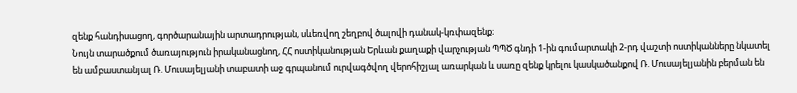զենք հանդիսացող, գործարանային արտադրության, սևեռվող շեղբով ծալովի դանակ-կռփազենք։
Նույն տարածքում ծառայություն իրականացնող, ՀՀ ոստիկանության Երևան քաղաքի վարչության ՊՊԾ գնդի 1-ին գումարտակի 2-րդ վաշտի ոստիկանները նկատել են ամբաստանյալ Ռ. Մուսայելյանի տաբատի աջ գրպանում ուրվագծվող վերոհիշյալ առարկան և սառը զենք կրելու կասկածանքով Ռ. Մուսայելյանին բերման են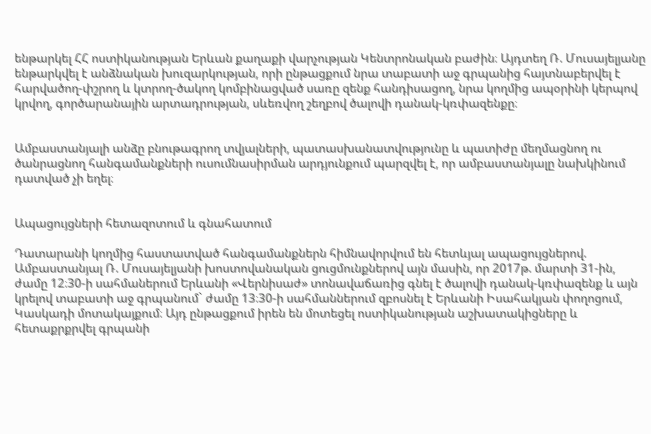ենթարկել ՀՀ ոստիկանության Երևան քաղաքի վարչության Կենտրոնական բաժին։ Այդտեղ Ռ. Մուսայելյանը ենթարկվել է անձնական խուզարկության, որի ընթացքում նրա տաբատի աջ գրպանից հայտնաբերվել է հարվածող-փշրող և կտրող-ծակող կոմբինացված սառը զենք հանդիսացող, նրա կողմից ապօրինի կերպով կրվող, գործարանային արտադրության, սևեռվող շեղբով ծալովի դանակ-կռփազենքը։


Ամբաստանյալի անձը բնութագրող տվյալների, պատասխանատվությունը և պատիժը մեղմացնող ու ծանրացնող հանգամանքների ուսումնասիրման արդյունքում պարզվել է, որ ամբաստանյալը նախկինում դատված չի եղել։


Ապացույցների հետազոտում և գնահատում

Դատարանի կողմից հաստատված հանգամանքներն հիմնավորվում են հետևյալ ապացույցներով.
Ամբաստանյալ Ռ. Մուսայելյանի խոստովանական ցուցմունքներով այն մասին, որ 2017թ. մարտի 31-ին, ժամը 12։30-ի սահմաներում Երևանի «Վերնիսաժ» տոնավաճառից գնել է ծալովի դանակ-կռփազենք և այն կրելով տաբատի աջ գրպանում` ժամը 13։30-ի սահմաններում զբոսնել է Երևանի Իսահակյան փողոցում, Կասկադի մոտակայքում։ Այդ ընթացքում իրեն են մոտեցել ոստիկանության աշխատակիցները և հետաքրքրվել գրպանի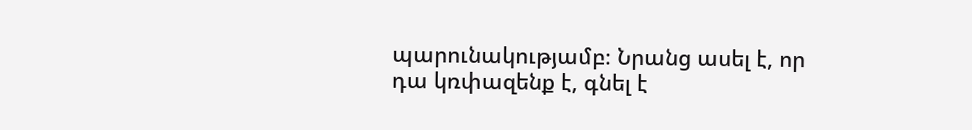պարունակությամբ։ Նրանց ասել է, որ դա կռփազենք է, գնել է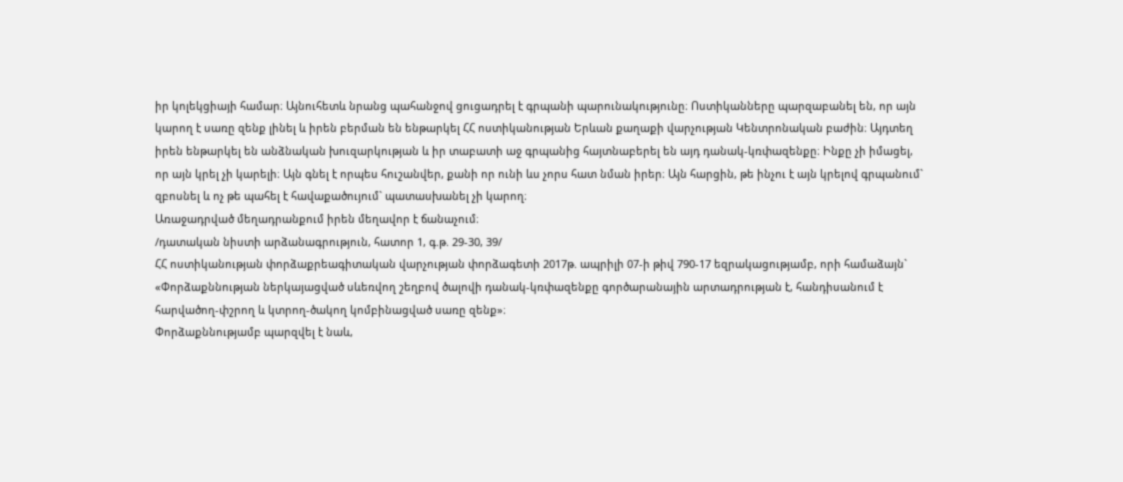իր կոլեկցիայի համար։ Այնուհետև նրանց պահանջով ցուցադրել է գրպանի պարունակությունը։ Ոստիկանները պարզաբանել են, որ այն կարող է սառը զենք լինել և իրեն բերման են ենթարկել ՀՀ ոստիկանության Երևան քաղաքի վարչության Կենտրոնական բաժին։ Այդտեղ իրեն ենթարկել են անձնական խուզարկության և իր տաբատի աջ գրպանից հայտնաբերել են այդ դանակ-կռփազենքը։ Ինքը չի իմացել, որ այն կրել չի կարելի։ Այն գնել է որպես հուշանվեր, քանի որ ունի ևս չորս հատ նման իրեր։ Այն հարցին, թե ինչու է այն կրելով գրպանում` զբոսնել և ոչ թե պահել է հավաքածույում` պատասխանել չի կարող։
Առաջադրված մեղադրանքում իրեն մեղավոր է ճանաչում։
/դատական նիստի արձանագրություն, հատոր 1, գ.թ. 29-30, 39/
ՀՀ ոստիկանության փորձաքրեագիտական վարչության փորձագետի 2017թ. ապրիլի 07-ի թիվ 790-17 եզրակացությամբ, որի համաձայն` «Փորձաքննության ներկայացված սևեռվող շեղբով ծալովի դանակ-կռփազենքը գործարանային արտադրության է, հանդիսանում է հարվածող-փշրող և կտրող-ծակող կոմբինացված սառը զենք»։
Փորձաքննությամբ պարզվել է նաև,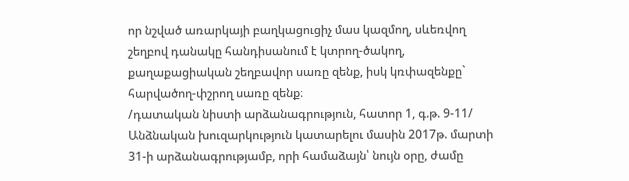որ նշված առարկայի բաղկացուցիչ մաս կազմող, սևեռվող շեղբով դանակը հանդիսանում է կտրող-ծակող, քաղաքացիական շեղբավոր սառը զենք, իսկ կռփազենքը` հարվածող-փշրող սառը զենք։
/դատական նիստի արձանագրություն, հատոր 1, գ.թ. 9-11/
Անձնական խուզարկություն կատարելու մասին 2017թ. մարտի 31-ի արձանագրությամբ, որի համաձայն՝ նույն օրը, ժամը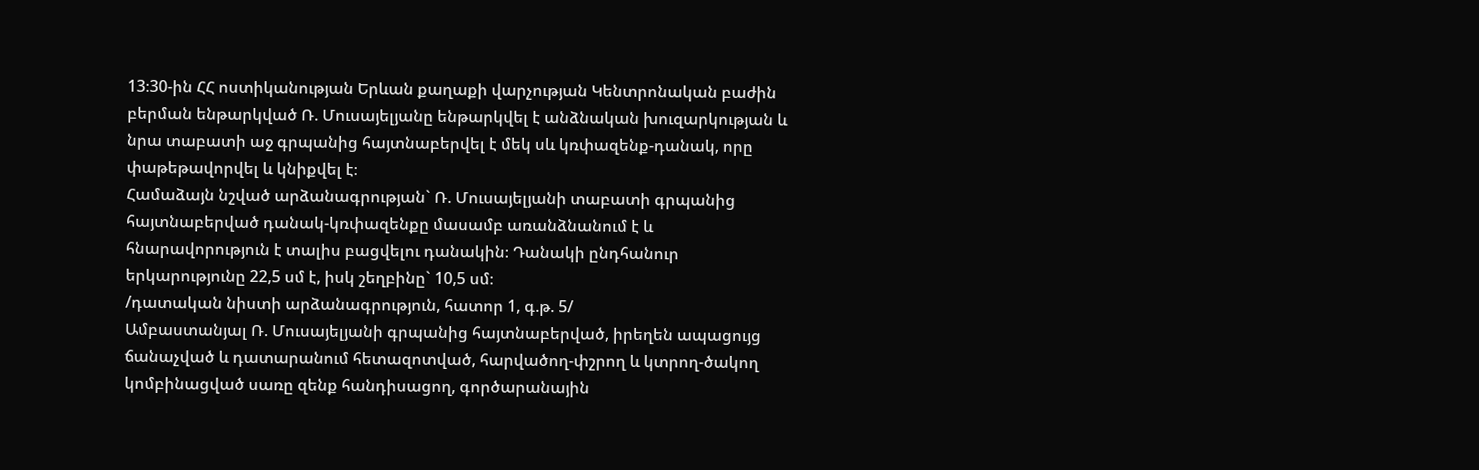13։30-ին ՀՀ ոստիկանության Երևան քաղաքի վարչության Կենտրոնական բաժին բերման ենթարկված Ռ. Մուսայելյանը ենթարկվել է անձնական խուզարկության և նրա տաբատի աջ գրպանից հայտնաբերվել է մեկ սև կռփազենք-դանակ, որը փաթեթավորվել և կնիքվել է։
Համաձայն նշված արձանագրության` Ռ. Մուսայելյանի տաբատի գրպանից հայտնաբերված դանակ-կռփազենքը մասամբ առանձնանում է և հնարավորություն է տալիս բացվելու դանակին։ Դանակի ընդհանուր երկարությունը 22,5 սմ է, իսկ շեղբինը` 10,5 սմ։
/դատական նիստի արձանագրություն, հատոր 1, գ.թ. 5/
Ամբաստանյալ Ռ. Մուսայելյանի գրպանից հայտնաբերված, իրեղեն ապացույց ճանաչված և դատարանում հետազոտված, հարվածող-փշրող և կտրող-ծակող կոմբինացված սառը զենք հանդիսացող, գործարանային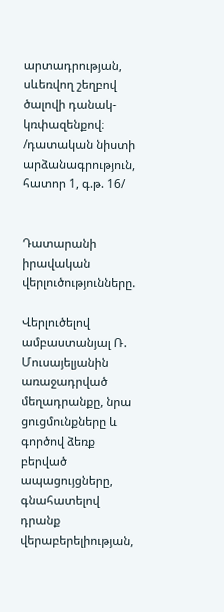արտադրության, սևեռվող շեղբով ծալովի դանակ-կռփազենքով։
/դատական նիստի արձանագրություն, հատոր 1, գ.թ. 16/


Դատարանի իրավական վերլուծությունները.

Վերլուծելով ամբաստանյալ Ռ. Մուսայելյանին առաջադրված մեղադրանքը, նրա ցուցմունքները և գործով ձեռք բերված ապացույցները, գնահատելով դրանք վերաբերելիության,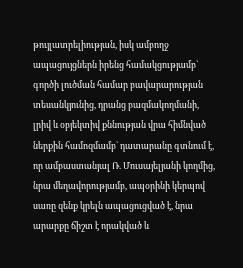թույլատրելիության, իսկ ամբողջ ապացույցներն իրենց համակցությամբ` գործի լուծման համար բավարարության տեսանկյունից, դրանց բազմակողմանի, լրիվ և օբյեկտիվ քննության վրա հիմնված ներքին համոզմամբ` դատարանը գտնում է, որ ամբաստանյալ Ռ. Մուսայելյանի կողմից, նրա մեղավորությամբ, ապօրինի կերպով սառը զենք կրելն ապացուցված է, նրա արարքը ճիշտ է որակված և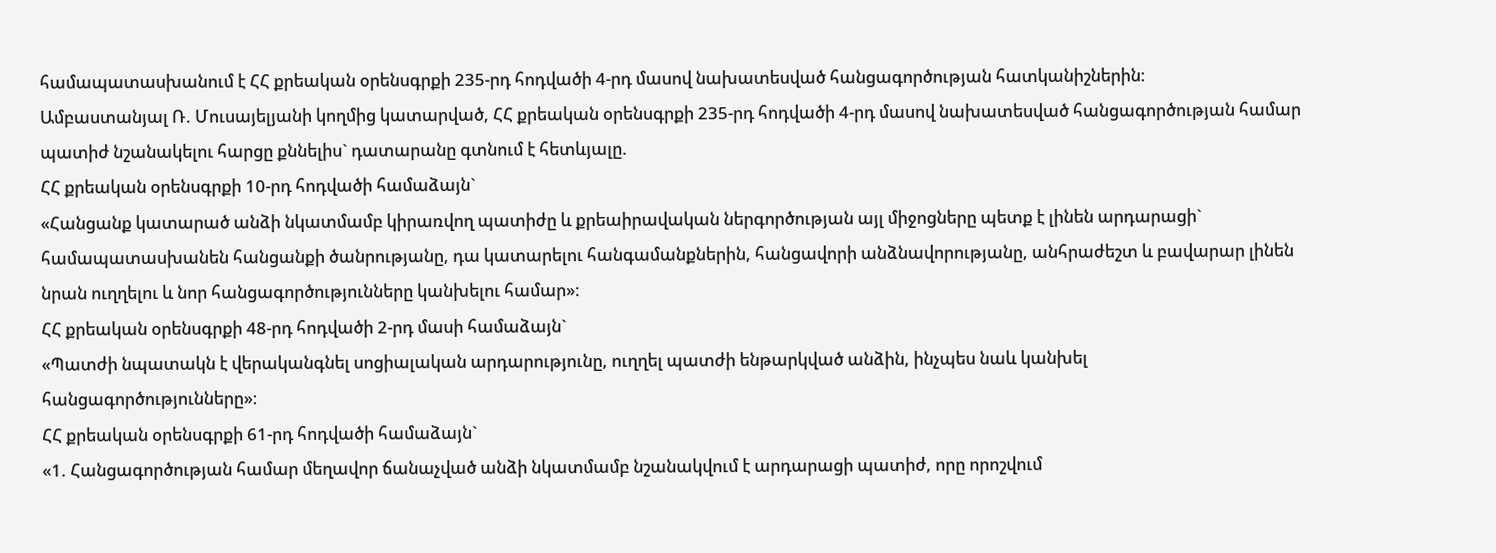համապատասխանում է ՀՀ քրեական օրենսգրքի 235-րդ հոդվածի 4-րդ մասով նախատեսված հանցագործության հատկանիշներին։
Ամբաստանյալ Ռ. Մուսայելյանի կողմից կատարված, ՀՀ քրեական օրենսգրքի 235-րդ հոդվածի 4-րդ մասով նախատեսված հանցագործության համար պատիժ նշանակելու հարցը քննելիս` դատարանը գտնում է հետևյալը.
ՀՀ քրեական օրենսգրքի 10-րդ հոդվածի համաձայն`
«Հանցանք կատարած անձի նկատմամբ կիրառվող պատիժը և քրեաիրավական ներգործության այլ միջոցները պետք է լինեն արդարացի` համապատասխանեն հանցանքի ծանրությանը, դա կատարելու հանգամանքներին, հանցավորի անձնավորությանը, անհրաժեշտ և բավարար լինեն նրան ուղղելու և նոր հանցագործությունները կանխելու համար»։
ՀՀ քրեական օրենսգրքի 48-րդ հոդվածի 2-րդ մասի համաձայն`
«Պատժի նպատակն է վերականգնել սոցիալական արդարությունը, ուղղել պատժի ենթարկված անձին, ինչպես նաև կանխել հանցագործությունները»։
ՀՀ քրեական օրենսգրքի 61-րդ հոդվածի համաձայն`
«1. Հանցագործության համար մեղավոր ճանաչված անձի նկատմամբ նշանակվում է արդարացի պատիժ, որը որոշվում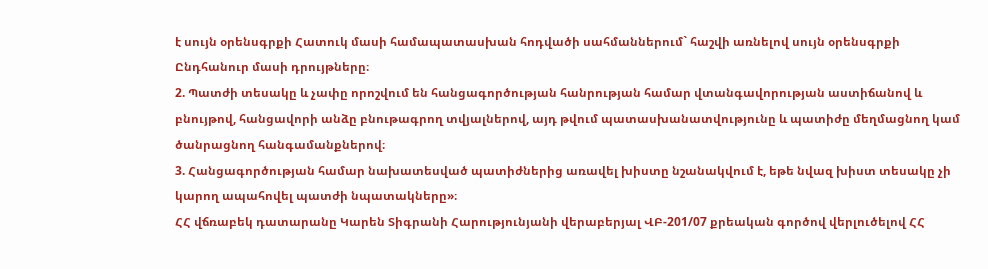է սույն օրենսգրքի Հատուկ մասի համապատասխան հոդվածի սահմաններում` հաշվի առնելով սույն օրենսգրքի Ընդհանուր մասի դրույթները։
2. Պատժի տեսակը և չափը որոշվում են հանցագործության հանրության համար վտանգավորության աստիճանով և բնույթով, հանցավորի անձը բնութագրող տվյալներով, այդ թվում պատասխանատվությունը և պատիժը մեղմացնող կամ ծանրացնող հանգամանքներով։
3. Հանցագործության համար նախատեսված պատիժներից առավել խիստը նշանակվում է, եթե նվազ խիստ տեսակը չի կարող ապահովել պատժի նպատակները»։
ՀՀ վճռաբեկ դատարանը Կարեն Տիգրանի Հարությունյանի վերաբերյալ ՎԲ-201/07 քրեական գործով վերլուծելով ՀՀ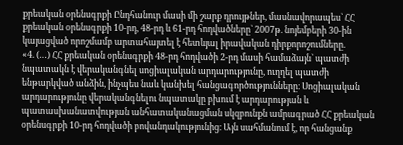քրեական օրենսգրքի Ընդհանուր մասի մի շարք դրույթներ, մասնավորապես` ՀՀ քրեական օրենսգրքի 10-րդ, 48-րդ և 61-րդ հոդվածները` 2007թ. նոյեմբերի 30-ին կայացված որոշմամբ արտահայտել է հետևյալ իրավական դիրքորոշումները.
«4. (…) ՀՀ քրեական օրենսգրքի 48-րդ հոդվածի 2-րդ մասի համաձայն` պատժի նպատակն է վերականգնել սոցիալական արդարությունը, ուղղել պատժի ենթարկված անձին, ինչպես նաև կանխել հանցագործությունները։ Սոցիալական արդարությունը վերականգնելու նպատակը բխում է արդարության և պատասխանատվության անհատականացման սկզբունքն ամրագրած ՀՀ քրեական օրենսգրքի 10-րդ հոդվածի բովանդակությունից։ Այն սահմանում է, որ հանցանք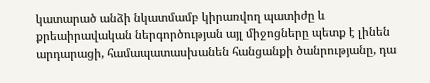կատարած անձի նկատմամբ կիրառվող պատիժը և քրեաիրավական ներգործության այլ միջոցները պետք է լինեն արդարացի, համապատասխանեն հանցանքի ծանրությանը, դա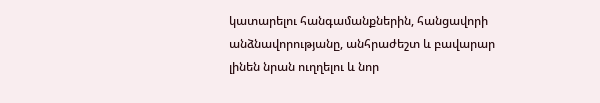կատարելու հանգամանքներին, հանցավորի անձնավորությանը, անհրաժեշտ և բավարար լինեն նրան ուղղելու և նոր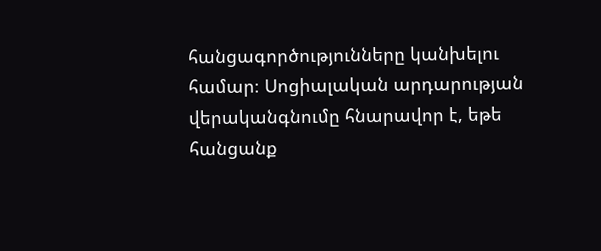հանցագործությունները կանխելու համար։ Սոցիալական արդարության վերականգնումը հնարավոր է, եթե հանցանք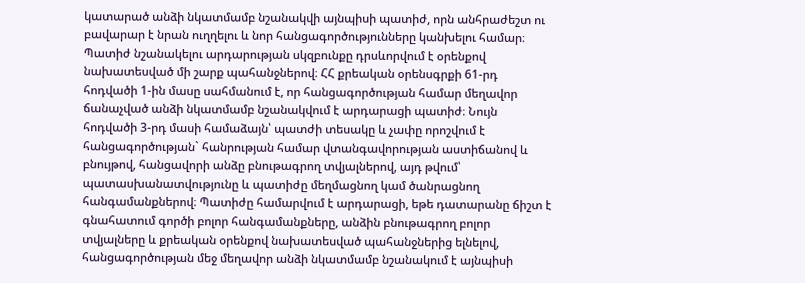կատարած անձի նկատմամբ նշանակվի այնպիսի պատիժ, որն անհրաժեշտ ու բավարար է նրան ուղղելու և նոր հանցագործությունները կանխելու համար։
Պատիժ նշանակելու արդարության սկզբունքը դրսևորվում է օրենքով նախատեսված մի շարք պահանջներով։ ՀՀ քրեական օրենսգրքի 61-րդ հոդվածի 1-ին մասը սահմանում է, որ հանցագործության համար մեղավոր ճանաչված անձի նկատմամբ նշանակվում է արդարացի պատիժ։ Նույն հոդվածի 3-րդ մասի համաձայն՝ պատժի տեսակը և չափը որոշվում է հանցագործության` հանրության համար վտանգավորության աստիճանով և բնույթով, հանցավորի անձը բնութագրող տվյալներով, այդ թվում՝ պատասխանատվությունը և պատիժը մեղմացնող կամ ծանրացնող հանգամանքներով։ Պատիժը համարվում է արդարացի, եթե դատարանը ճիշտ է գնահատում գործի բոլոր հանգամանքները, անձին բնութագրող բոլոր տվյալները և քրեական օրենքով նախատեսված պահանջներից ելնելով, հանցագործության մեջ մեղավոր անձի նկատմամբ նշանակում է այնպիսի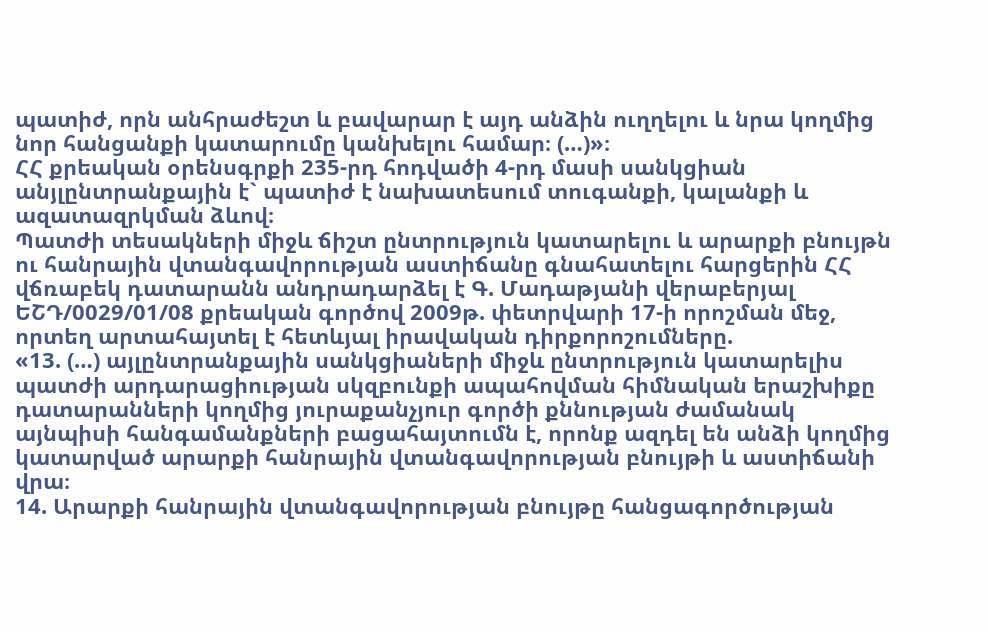պատիժ, որն անհրաժեշտ և բավարար է այդ անձին ուղղելու և նրա կողմից նոր հանցանքի կատարումը կանխելու համար։ (…)»։
ՀՀ քրեական օրենսգրքի 235-րդ հոդվածի 4-րդ մասի սանկցիան անյլընտրանքային է` պատիժ է նախատեսում տուգանքի, կալանքի և ազատազրկման ձևով։
Պատժի տեսակների միջև ճիշտ ընտրություն կատարելու և արարքի բնույթն ու հանրային վտանգավորության աստիճանը գնահատելու հարցերին ՀՀ վճռաբեկ դատարանն անդրադարձել է Գ. Մադաթյանի վերաբերյալ ԵՇԴ/0029/01/08 քրեական գործով 2009թ. փետրվարի 17-ի որոշման մեջ, որտեղ արտահայտել է հետևյալ իրավական դիրքորոշումները.
«13. (…) այլընտրանքային սանկցիաների միջև ընտրություն կատարելիս պատժի արդարացիության սկզբունքի ապահովման հիմնական երաշխիքը դատարանների կողմից յուրաքանչյուր գործի քննության ժամանակ այնպիսի հանգամանքների բացահայտումն է, որոնք ազդել են անձի կողմից կատարված արարքի հանրային վտանգավորության բնույթի և աստիճանի վրա։
14. Արարքի հանրային վտանգավորության բնույթը հանցագործության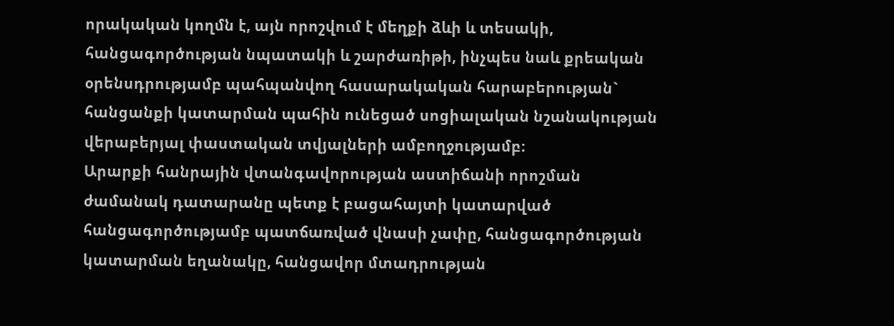որակական կողմն է, այն որոշվում է մեղքի ձևի և տեսակի, հանցագործության նպատակի և շարժառիթի, ինչպես նաև քրեական օրենսդրությամբ պահպանվող հասարակական հարաբերության` հանցանքի կատարման պահին ունեցած սոցիալական նշանակության վերաբերյալ փաստական տվյալների ամբողջությամբ։
Արարքի հանրային վտանգավորության աստիճանի որոշման ժամանակ դատարանը պետք է բացահայտի կատարված հանցագործությամբ պատճառված վնասի չափը, հանցագործության կատարման եղանակը, հանցավոր մտադրության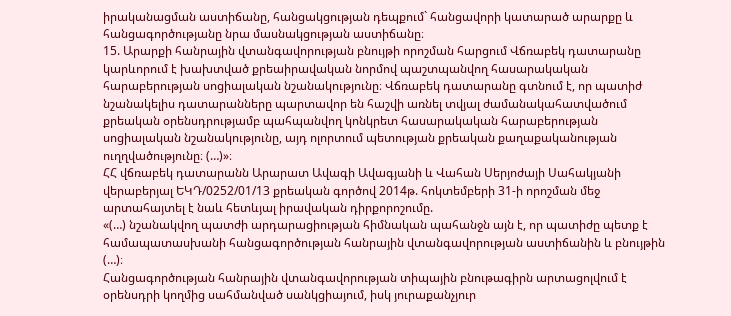իրականացման աստիճանը, հանցակցության դեպքում` հանցավորի կատարած արարքը և հանցագործությանը նրա մասնակցության աստիճանը։
15. Արարքի հանրային վտանգավորության բնույթի որոշման հարցում Վճռաբեկ դատարանը կարևորում է խախտված քրեաիրավական նորմով պաշտպանվող հասարակական հարաբերության սոցիալական նշանակությունը։ Վճռաբեկ դատարանը գտնում է, որ պատիժ նշանակելիս դատարանները պարտավոր են հաշվի առնել տվյալ ժամանակահատվածում քրեական օրենսդրությամբ պահպանվող կոնկրետ հասարակական հարաբերության սոցիալական նշանակությունը, այդ ոլորտում պետության քրեական քաղաքականության ուղղվածությունը։ (…)»։
ՀՀ վճռաբեկ դատարանն Արարատ Ավագի Ավագյանի և Վահան Սերյոժայի Սահակյանի վերաբերյալ ԵԿԴ/0252/01/13 քրեական գործով 2014թ. հոկտեմբերի 31-ի որոշման մեջ արտահայտել է նաև հետևյալ իրավական դիրքորոշումը.
«(…) նշանակվող պատժի արդարացիության հիմնական պահանջն այն է, որ պատիժը պետք է համապատասխանի հանցագործության հանրային վտանգավորության աստիճանին և բնույթին (…)։
Հանցագործության հանրային վտանգավորության տիպային բնութագիրն արտացոլվում է օրենսդրի կողմից սահմանված սանկցիայում, իսկ յուրաքանչյուր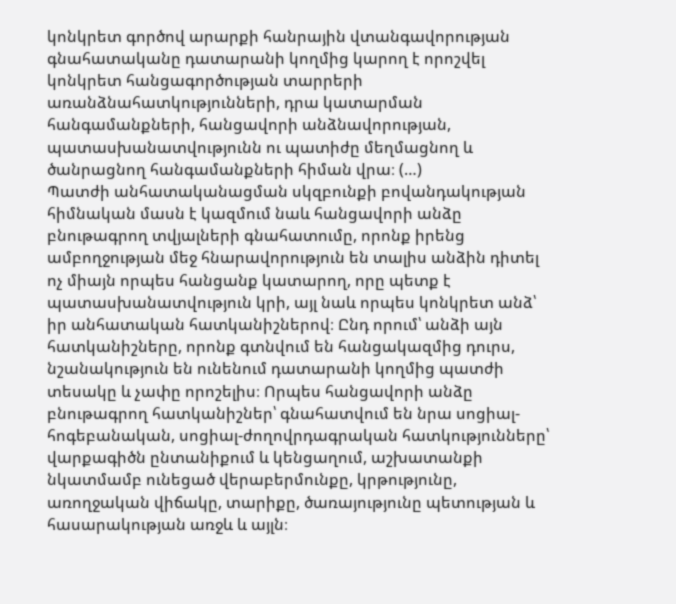կոնկրետ գործով արարքի հանրային վտանգավորության գնահատականը դատարանի կողմից կարող է որոշվել կոնկրետ հանցագործության տարրերի առանձնահատկությունների, դրա կատարման հանգամանքների, հանցավորի անձնավորության, պատասխանատվությունն ու պատիժը մեղմացնող և ծանրացնող հանգամանքների հիման վրա։ (…)
Պատժի անհատականացման սկզբունքի բովանդակության հիմնական մասն է կազմում նաև հանցավորի անձը բնութագրող տվյալների գնահատումը, որոնք իրենց ամբողջության մեջ հնարավորություն են տալիս անձին դիտել ոչ միայն որպես հանցանք կատարող, որը պետք է պատասխանատվություն կրի, այլ նաև որպես կոնկրետ անձ՝ իր անհատական հատկանիշներով։ Ընդ որում՝ անձի այն հատկանիշները, որոնք գտնվում են հանցակազմից դուրս, նշանակություն են ունենում դատարանի կողմից պատժի տեսակը և չափը որոշելիս։ Որպես հանցավորի անձը բնութագրող հատկանիշներ՝ գնահատվում են նրա սոցիալ-հոգեբանական, սոցիալ-ժողովրդագրական հատկությունները՝ վարքագիծն ընտանիքում և կենցաղում, աշխատանքի նկատմամբ ունեցած վերաբերմունքը, կրթությունը, առողջական վիճակը, տարիքը, ծառայությունը պետության և հասարակության առջև և այլն։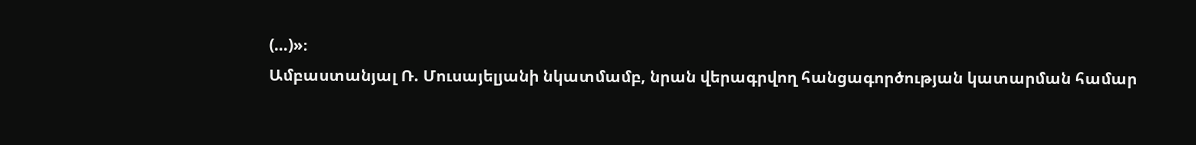(…)»։
Ամբաստանյալ Ռ. Մուսայելյանի նկատմամբ, նրան վերագրվող հանցագործության կատարման համար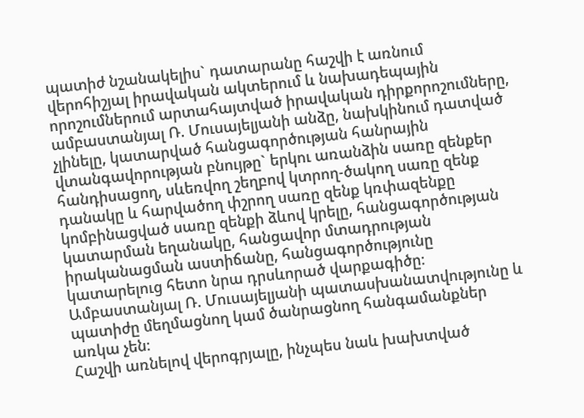պատիժ նշանակելիս` դատարանը հաշվի է առնում վերոհիշյալ իրավական ակտերում և նախադեպային որոշումներում արտահայտված իրավական դիրքորոշումները, ամբաստանյալ Ռ. Մուսայելյանի անձը, նախկինում դատված չլինելը, կատարված հանցագործության հանրային վտանգավորության բնույթը` երկու առանձին սառը զենքեր հանդիսացող, սևեռվող շեղբով կտրող-ծակող սառը զենք դանակը և հարվածող փշրող սառը զենք կռփազենքը կոմբինացված սառը զենքի ձևով կրելը, հանցագործության կատարման եղանակը, հանցավոր մտադրության իրականացման աստիճանը, հանցագործությունը կատարելուց հետո նրա դրսևորած վարքագիծը։
Ամբաստանյալ Ռ. Մուսայելյանի պատասխանատվությունը և պատիժը մեղմացնող կամ ծանրացնող հանգամանքներ առկա չեն։
Հաշվի առնելով վերոգրյալը, ինչպես նաև խախտված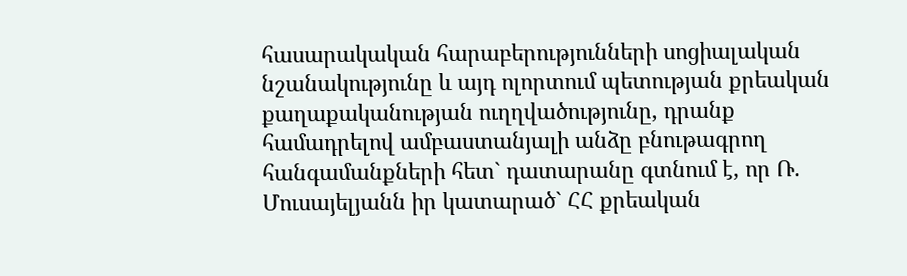հասարակական հարաբերությունների սոցիալական նշանակությունը և այդ ոլորտում պետության քրեական քաղաքականության ուղղվածությունը, դրանք համադրելով ամբաստանյալի անձը բնութագրող հանգամանքների հետ` դատարանը գտնում է, որ Ռ. Մուսայելյանն իր կատարած` ՀՀ քրեական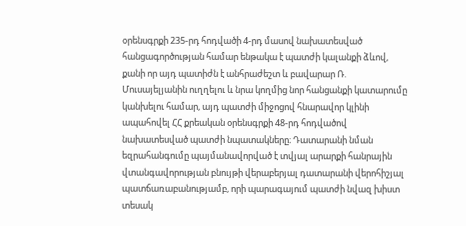օրենսգրքի 235-րդ հոդվածի 4-րդ մասով նախատեսված հանցագործության համար ենթակա է պատժի կալանքի ձևով, քանի որ այդ պատիժն է անհրաժեշտ և բավարար Ռ. Մուսայելյանին ուղղելու և նրա կողմից նոր հանցանքի կատարումը կանխելու համար, այդ պատժի միջոցով հնարավոր կլինի ապահովել ՀՀ քրեական օրենսգրքի 48-րդ հոդվածով նախատեսված պատժի նպատակները։ Դատարանի նման եզրահանգումը պայմանավորված է տվյալ արարքի հանրային վտանգավորության բնույթի վերաբերյալ դատարանի վերոհիշյալ պատճառաբանությամբ, որի պարագայում պատժի նվազ խիստ տեսակ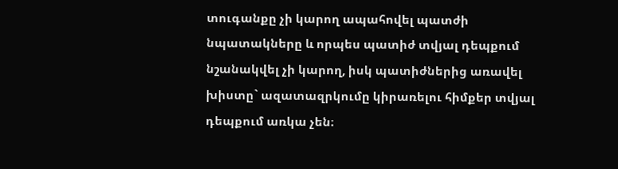տուգանքը չի կարող ապահովել պատժի նպատակները և որպես պատիժ տվյալ դեպքում նշանակվել չի կարող, իսկ պատիժներից առավել խիստը` ազատազրկումը կիրառելու հիմքեր տվյալ դեպքում առկա չեն։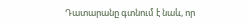Դատարանը գտնում է նաև, որ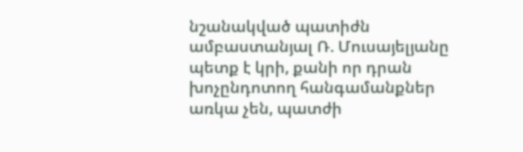նշանակված պատիժն ամբաստանյալ Ռ. Մուսայելյանը պետք է կրի, քանի որ դրան խոչընդոտող հանգամանքներ առկա չեն, պատժի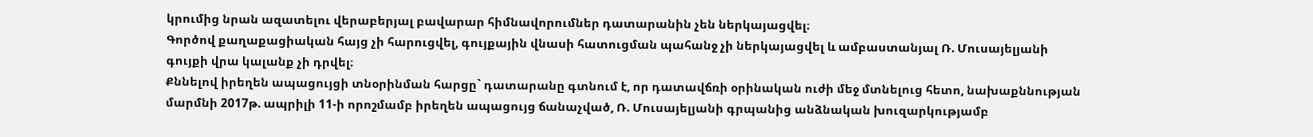կրումից նրան ազատելու վերաբերյալ բավարար հիմնավորումներ դատարանին չեն ներկայացվել։
Գործով քաղաքացիական հայց չի հարուցվել, գույքային վնասի հատուցման պահանջ չի ներկայացվել և ամբաստանյալ Ռ. Մուսայելյանի գույքի վրա կալանք չի դրվել։
Քննելով իրեղեն ապացույցի տնօրինման հարցը` դատարանը գտնում է, որ դատավճռի օրինական ուժի մեջ մտնելուց հետո, նախաքննության մարմնի 2017թ. ապրիլի 11-ի որոշմամբ իրեղեն ապացույց ճանաչված, Ռ. Մուսայելյանի գրպանից անձնական խուզարկությամբ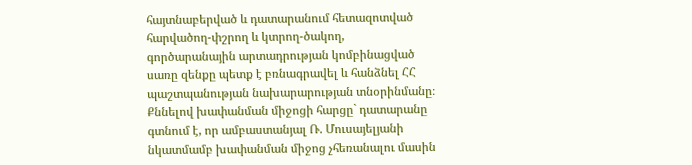հայտնաբերված և դատարանում հետազոտված հարվածող-փշրող և կտրող-ծակող, գործարանային արտադրության կոմբինացված սառը զենքը պետք է բռնագրավել և հանձնել ՀՀ պաշտպանության նախարարության տնօրինմանը։
Քննելով խափանման միջոցի հարցը` դատարանը գտնում է, որ ամբաստանյալ Ռ. Մուսայելյանի նկատմամբ խափանման միջոց չհեռանալու մասին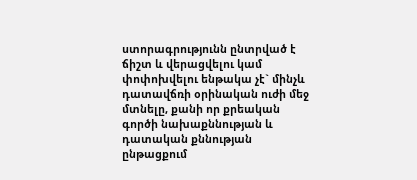ստորագրությունն ընտրված է ճիշտ և վերացվելու կամ փոփոխվելու ենթակա չէ` մինչև դատավճռի օրինական ուժի մեջ մտնելը, քանի որ քրեական գործի նախաքննության և դատական քննության ընթացքում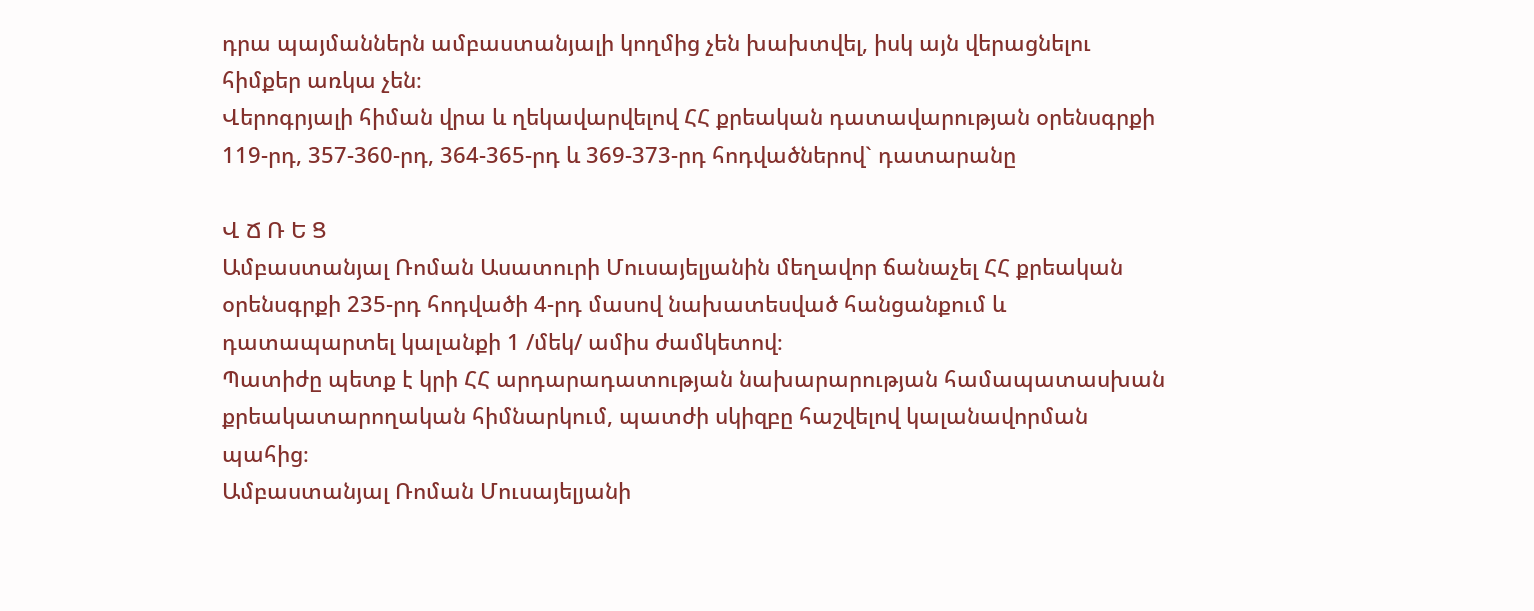դրա պայմաններն ամբաստանյալի կողմից չեն խախտվել, իսկ այն վերացնելու հիմքեր առկա չեն։
Վերոգրյալի հիման վրա և ղեկավարվելով ՀՀ քրեական դատավարության օրենսգրքի 119-րդ, 357-360-րդ, 364-365-րդ և 369-373-րդ հոդվածներով` դատարանը

Վ Ճ Ռ Ե Ց
Ամբաստանյալ Ռոման Ասատուրի Մուսայելյանին մեղավոր ճանաչել ՀՀ քրեական օրենսգրքի 235-րդ հոդվածի 4-րդ մասով նախատեսված հանցանքում և դատապարտել կալանքի 1 /մեկ/ ամիս ժամկետով։
Պատիժը պետք է կրի ՀՀ արդարադատության նախարարության համապատասխան քրեակատարողական հիմնարկում, պատժի սկիզբը հաշվելով կալանավորման պահից։
Ամբաստանյալ Ռոման Մուսայելյանի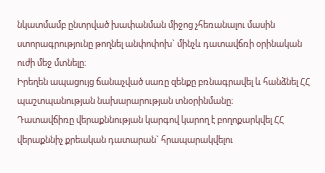նկատմամբ ընտրված խափանման միջոց չհեռանալու մասին ստորագրությունը թողնել անփոփոխ` մինչև դատավճռի օրինական ուժի մեջ մտնելը։
Իրեղեն ապացույց ճանաչված սառը զենքը բռնագրավել և հանձնել ՀՀ պաշտպանության նախարարության տնօրինմանը։
Դատավճիռը վերաքննության կարգով կարող է բողոքարկվել ՀՀ վերաքննիչ քրեական դատարան` հրապարակվելու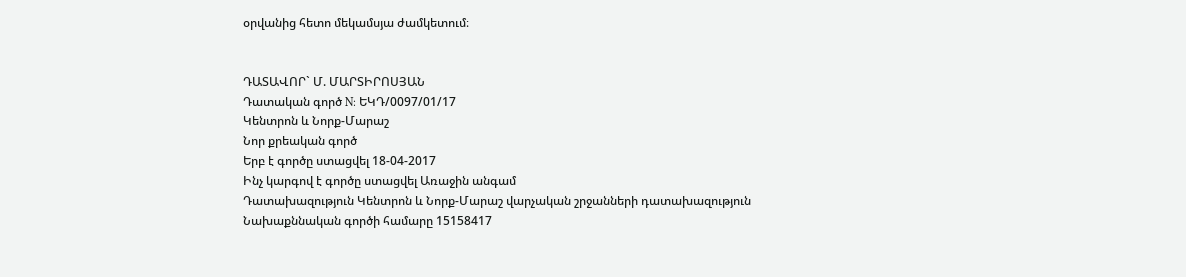օրվանից հետո մեկամսյա ժամկետում։


ԴԱՏԱՎՈՐ` Մ. ՄԱՐՏԻՐՈՍՅԱՆ
Դատական գործ N: ԵԿԴ/0097/01/17
Կենտրոն և Նորք-Մարաշ
Նոր քրեական գործ
Երբ է գործը ստացվել 18-04-2017
Ինչ կարգով է գործը ստացվել Առաջին անգամ
Դատախազություն Կենտրոն և Նորք-Մարաշ վարչական շրջանների դատախազություն
Նախաքննական գործի համարը 15158417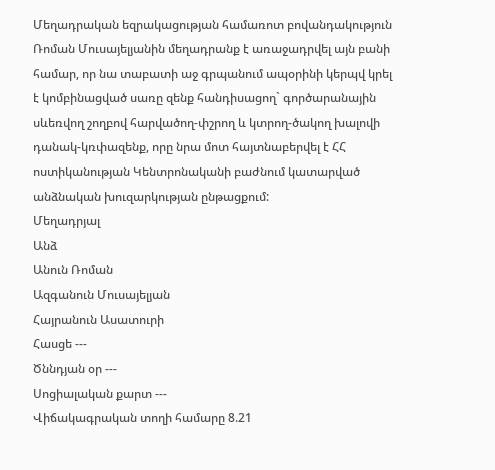Մեղադրական եզրակացության համառոտ բովանդակություն Ռոման Մուսայելյանին մեղադրանք է առաջադրվել այն բանի համար, որ նա տաբատի աջ գրպանում ապօրինի կերպվ կրել է կոմբինացված սառը զենք հանդիսացող` գործարանային սևեռվող շողբով հարվածող-փշրող և կտրող-ծակող խալովի դանակ-կռփազենք, որը նրա մոտ հայտնաբերվել է ՀՀ ոստիկանության Կենտրոնականի բաժնում կատարված անձնական խուզարկության ընթացքում:
Մեղադրյալ
Անձ
Անուն Ռոման
Ազգանուն Մուսայելյան
Հայրանուն Ասատուրի
Հասցե ---
Ծննդյան օր ---
Սոցիալական քարտ ---
Վիճակագրական տողի համարը 8.21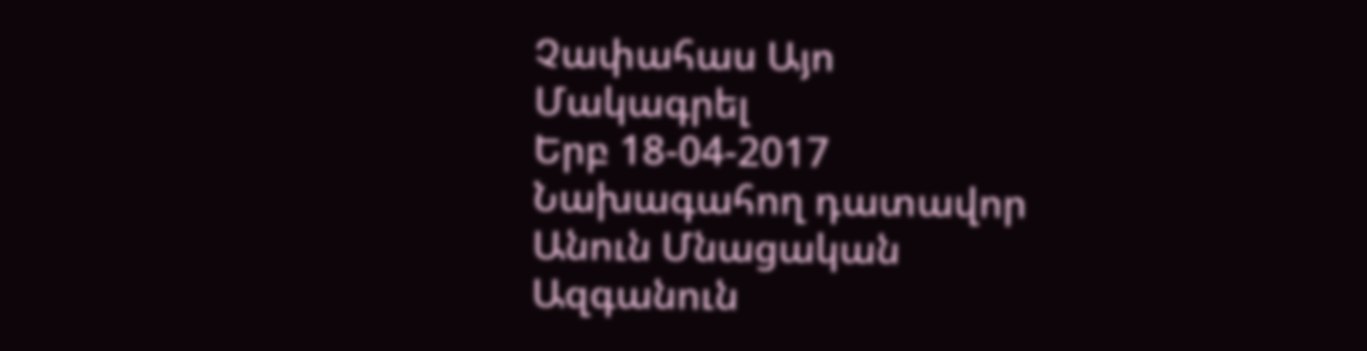Չափահաս Այո
Մակագրել
Երբ 18-04-2017
Նախագահող դատավոր
Անուն Մնացական
Ազգանուն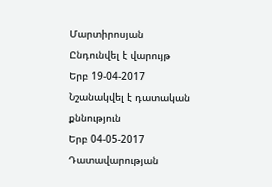Մարտիրոսյան
Ընդունվել է վարույթ
Երբ 19-04-2017
Նշանակվել է դատական քննություն
Երբ 04-05-2017
Դատավարության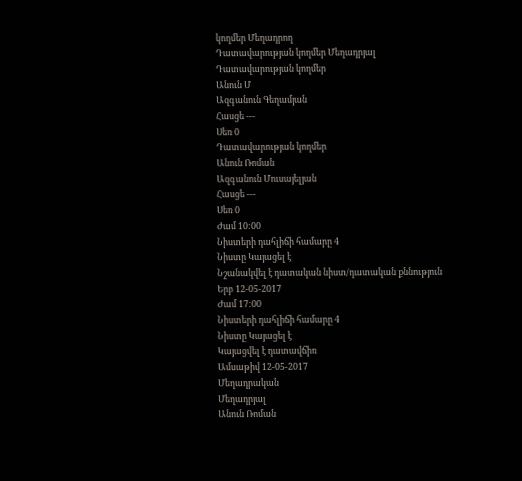կողմեր Մեղադրող
Դատավարության կողմեր Մեղադրյալ
Դատավարության կողմեր
Անուն Մ
Ազգանուն Գեղամյան
Հասցե ---
Սեռ 0
Դատավարության կողմեր
Անուն Ռոման
Ազգանուն Մուսայելյան
Հասցե ---
Սեռ 0
Ժամ 10:00
Նիստերի դահլիճի համարը 4
Նիստը Կայացել է
Նշանակվել է դատական նիստ/դատական քննություն
Երբ 12-05-2017
Ժամ 17:00
Նիստերի դահլիճի համարը 4
Նիստը Կայացել է
Կայացվել է դատավճիռ
Ամսաթիվ 12-05-2017
Մեղադրական
Մեղադրյալ
Անուն Ռոման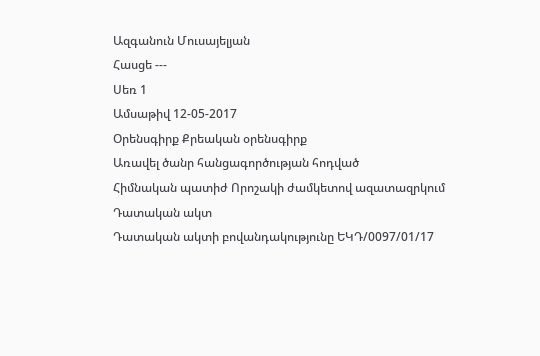Ազգանուն Մուսայելյան
Հասցե ---
Սեռ 1
Ամսաթիվ 12-05-2017
Օրենսգիրք Քրեական օրենսգիրք
Առավել ծանր հանցագործության հոդված
Հիմնական պատիժ Որոշակի ժամկետով ազատազրկում
Դատական ակտ
Դատական ակտի բովանդակությունը ԵԿԴ/0097/01/17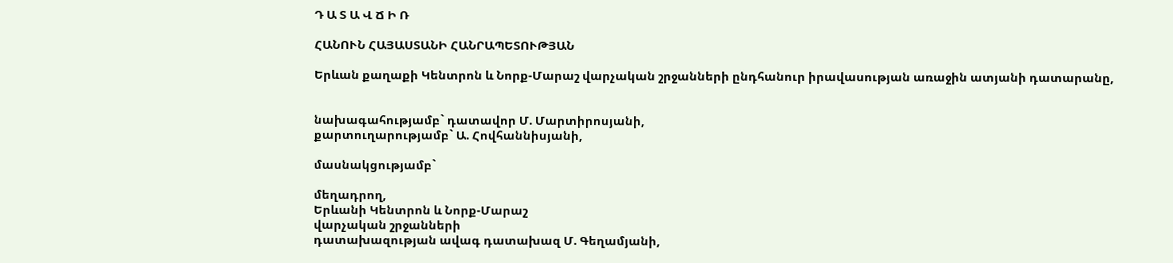Դ Ա Տ Ա Վ Ճ Ի Ռ

ՀԱՆՈՒՆ ՀԱՅԱՍՏԱՆԻ ՀԱՆՐԱՊԵՏՈՒԹՅԱՆ

Երևան քաղաքի Կենտրոն և Նորք-Մարաշ վարչական շրջանների ընդհանուր իրավասության առաջին ատյանի դատարանը,


նախագահությամբ` դատավոր Մ. Մարտիրոսյանի,
քարտուղարությամբ` Ա. Հովհաննիսյանի,

մասնակցությամբ`

մեղադրող,
Երևանի Կենտրոն և Նորք-Մարաշ
վարչական շրջանների
դատախազության ավագ դատախազ Մ. Գեղամյանի,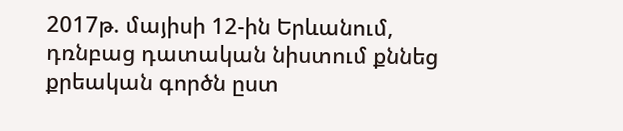2017թ. մայիսի 12-ին Երևանում,
դռնբաց դատական նիստում քննեց քրեական գործն ըստ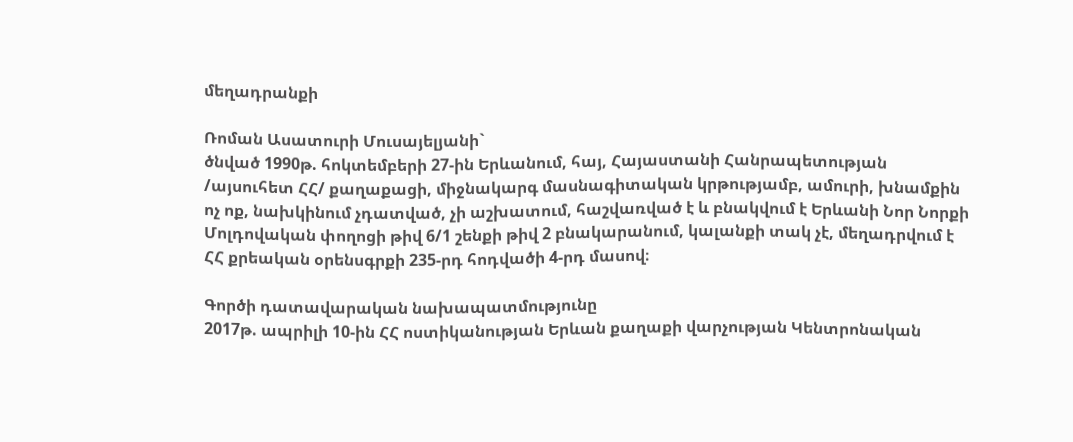մեղադրանքի

Ռոման Ասատուրի Մուսայելյանի`
ծնված 1990թ. հոկտեմբերի 27-ին Երևանում, հայ, Հայաստանի Հանրապետության /այսուհետ ՀՀ/ քաղաքացի, միջնակարգ մասնագիտական կրթությամբ, ամուրի, խնամքին ոչ ոք, նախկինում չդատված, չի աշխատում, հաշվառված է և բնակվում է Երևանի Նոր Նորքի Մոլդովական փողոցի թիվ 6/1 շենքի թիվ 2 բնակարանում, կալանքի տակ չէ, մեղադրվում է ՀՀ քրեական օրենսգրքի 235-րդ հոդվածի 4-րդ մասով։

Գործի դատավարական նախապատմությունը
2017թ. ապրիլի 10-ին ՀՀ ոստիկանության Երևան քաղաքի վարչության Կենտրոնական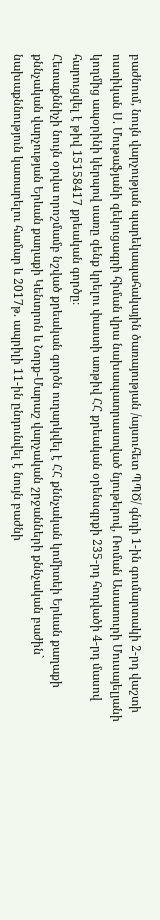բաժնում, նույն վարչության պարեկապահակային ծառայության /այսուհետ ՊՊԾ/ գնդի 1-ին գումարտակի 2-րդ վաշտի ոստիկան Ս. Մութաֆյանի զեկուցագրի հիման վրա նախապատրաստված նյութերով, Ռոման Ասատուրի Մուսայելյանի կողմից ապօրինի կերպով սառը զենք կրելու փաստի առթիվ ՀՀ քրեական օրենսգրքի 235-րդ հոդվածի 4-րդ մասով հարուցվել է թիվ 15158417 քրեական գործը։
Հետաքննիչի նույն օրվա որոշմամբ նշված քրեական գործն ուղարկվել է ՀՀ քննչական կոմիտեի Երևան քաղաքի քննչական վարչության Երևան քաղաքի Կենտրոն և Նորք-Մարաշ վարչական շրջանների քննչական բաժին` նախաքննություն կատարելու համար և 2017թ. ապրիլի 11-ին ընդունվել է նույն բաժնի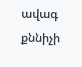ավագ քննիչի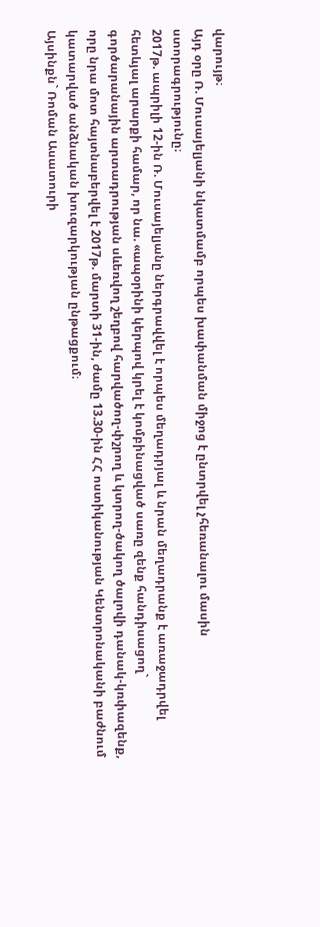վարույթ։
Այդ օրը Ռ. Մուսայելյանի նկատմամբ որպես խափանման միջոց է ընտրվել չհեռանալու մասին ստորագրությունը։
2017թ. ապրիլի 12-ին Ռ. Մուսայելյանը ներգրավվել է որպես մեղադրյալ և նրան մեղադրանք է առաջադրվել հետևյալ արարքի համար, որ նա. «ապօրինի կերպով կրել է կոմբինացված սառը զենք հանդիսացող` գործարանային արտադրության սևեռվող շեղբով հարվածող-փշրող և կտրող-ծակող ծալովի դանակ-կռփազենք, որը նրա մոտ հայտնաբերվել է 2017թ. մարտի 31-ին, ժամը 13.30-ին ՀՀ ոստիկանության Կենտրոնականի բաժնում կատարված անձնական խուզարկության ընթացքում։
Այսինքն` Ռոման Ասատուրի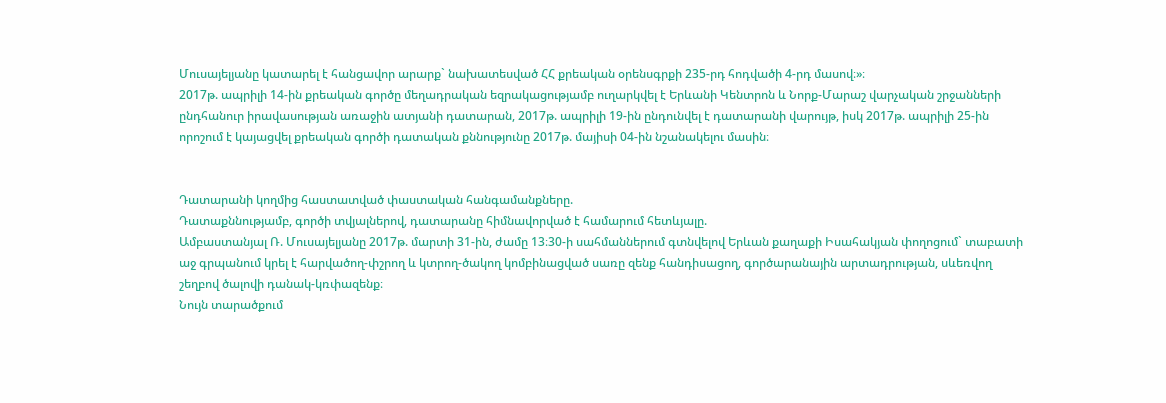Մուսայելյանը կատարել է հանցավոր արարք` նախատեսված ՀՀ քրեական օրենսգրքի 235-րդ հոդվածի 4-րդ մասով։»։
2017թ. ապրիլի 14-ին քրեական գործը մեղադրական եզրակացությամբ ուղարկվել է Երևանի Կենտրոն և Նորք-Մարաշ վարչական շրջանների ընդհանուր իրավասության առաջին ատյանի դատարան, 2017թ. ապրիլի 19-ին ընդունվել է դատարանի վարույթ, իսկ 2017թ. ապրիլի 25-ին որոշում է կայացվել քրեական գործի դատական քննությունը 2017թ. մայիսի 04-ին նշանակելու մասին։


Դատարանի կողմից հաստատված փաստական հանգամանքները.
Դատաքննությամբ, գործի տվյալներով, դատարանը հիմնավորված է համարում հետևյալը.
Ամբաստանյալ Ռ. Մուսայելյանը 2017թ. մարտի 31-ին, ժամը 13։30-ի սահմաններում գտնվելով Երևան քաղաքի Իսահակյան փողոցում` տաբատի աջ գրպանում կրել է հարվածող-փշրող և կտրող-ծակող կոմբինացված սառը զենք հանդիսացող, գործարանային արտադրության, սևեռվող շեղբով ծալովի դանակ-կռփազենք։
Նույն տարածքում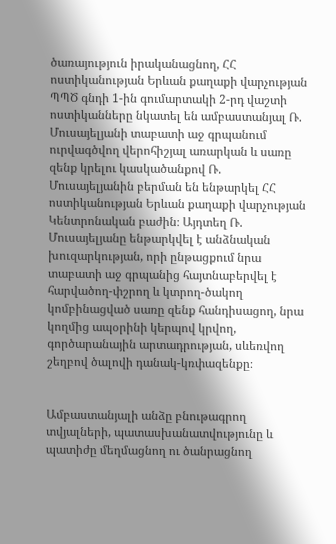ծառայություն իրականացնող, ՀՀ ոստիկանության Երևան քաղաքի վարչության ՊՊԾ գնդի 1-ին գումարտակի 2-րդ վաշտի ոստիկանները նկատել են ամբաստանյալ Ռ. Մուսայելյանի տաբատի աջ գրպանում ուրվագծվող վերոհիշյալ առարկան և սառը զենք կրելու կասկածանքով Ռ. Մուսայելյանին բերման են ենթարկել ՀՀ ոստիկանության Երևան քաղաքի վարչության Կենտրոնական բաժին։ Այդտեղ Ռ. Մուսայելյանը ենթարկվել է անձնական խուզարկության, որի ընթացքում նրա տաբատի աջ գրպանից հայտնաբերվել է հարվածող-փշրող և կտրող-ծակող կոմբինացված սառը զենք հանդիսացող, նրա կողմից ապօրինի կերպով կրվող, գործարանային արտադրության, սևեռվող շեղբով ծալովի դանակ-կռփազենքը։


Ամբաստանյալի անձը բնութագրող տվյալների, պատասխանատվությունը և պատիժը մեղմացնող ու ծանրացնող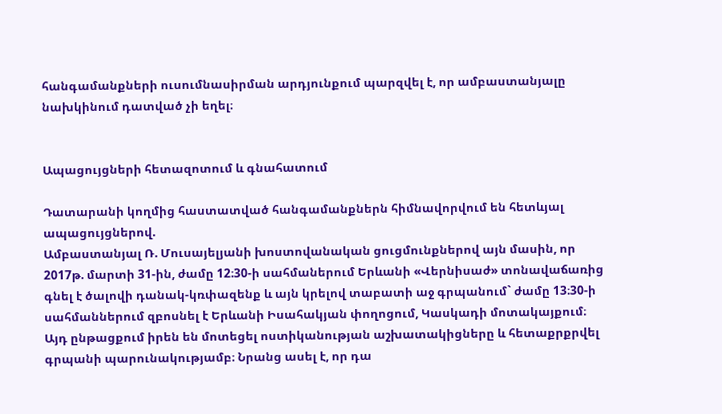հանգամանքների ուսումնասիրման արդյունքում պարզվել է, որ ամբաստանյալը նախկինում դատված չի եղել։


Ապացույցների հետազոտում և գնահատում

Դատարանի կողմից հաստատված հանգամանքներն հիմնավորվում են հետևյալ ապացույցներով.
Ամբաստանյալ Ռ. Մուսայելյանի խոստովանական ցուցմունքներով այն մասին, որ 2017թ. մարտի 31-ին, ժամը 12։30-ի սահմաներում Երևանի «Վերնիսաժ» տոնավաճառից գնել է ծալովի դանակ-կռփազենք և այն կրելով տաբատի աջ գրպանում` ժամը 13։30-ի սահմաններում զբոսնել է Երևանի Իսահակյան փողոցում, Կասկադի մոտակայքում։ Այդ ընթացքում իրեն են մոտեցել ոստիկանության աշխատակիցները և հետաքրքրվել գրպանի պարունակությամբ։ Նրանց ասել է, որ դա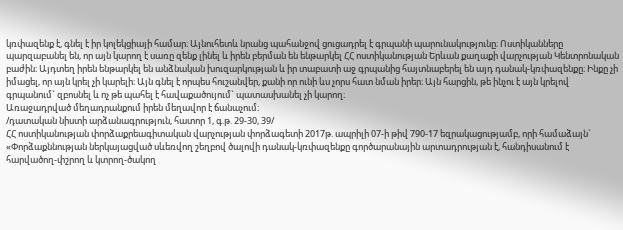կռփազենք է, գնել է իր կոլեկցիայի համար։ Այնուհետև նրանց պահանջով ցուցադրել է գրպանի պարունակությունը։ Ոստիկանները պարզաբանել են, որ այն կարող է սառը զենք լինել և իրեն բերման են ենթարկել ՀՀ ոստիկանության Երևան քաղաքի վարչության Կենտրոնական բաժին։ Այդտեղ իրեն ենթարկել են անձնական խուզարկության և իր տաբատի աջ գրպանից հայտնաբերել են այդ դանակ-կռփազենքը։ Ինքը չի իմացել, որ այն կրել չի կարելի։ Այն գնել է որպես հուշանվեր, քանի որ ունի ևս չորս հատ նման իրեր։ Այն հարցին, թե ինչու է այն կրելով գրպանում` զբոսնել և ոչ թե պահել է հավաքածույում` պատասխանել չի կարող։
Առաջադրված մեղադրանքում իրեն մեղավոր է ճանաչում։
/դատական նիստի արձանագրություն, հատոր 1, գ.թ. 29-30, 39/
ՀՀ ոստիկանության փորձաքրեագիտական վարչության փորձագետի 2017թ. ապրիլի 07-ի թիվ 790-17 եզրակացությամբ, որի համաձայն` «Փորձաքննության ներկայացված սևեռվող շեղբով ծալովի դանակ-կռփազենքը գործարանային արտադրության է, հանդիսանում է հարվածող-փշրող և կտրող-ծակող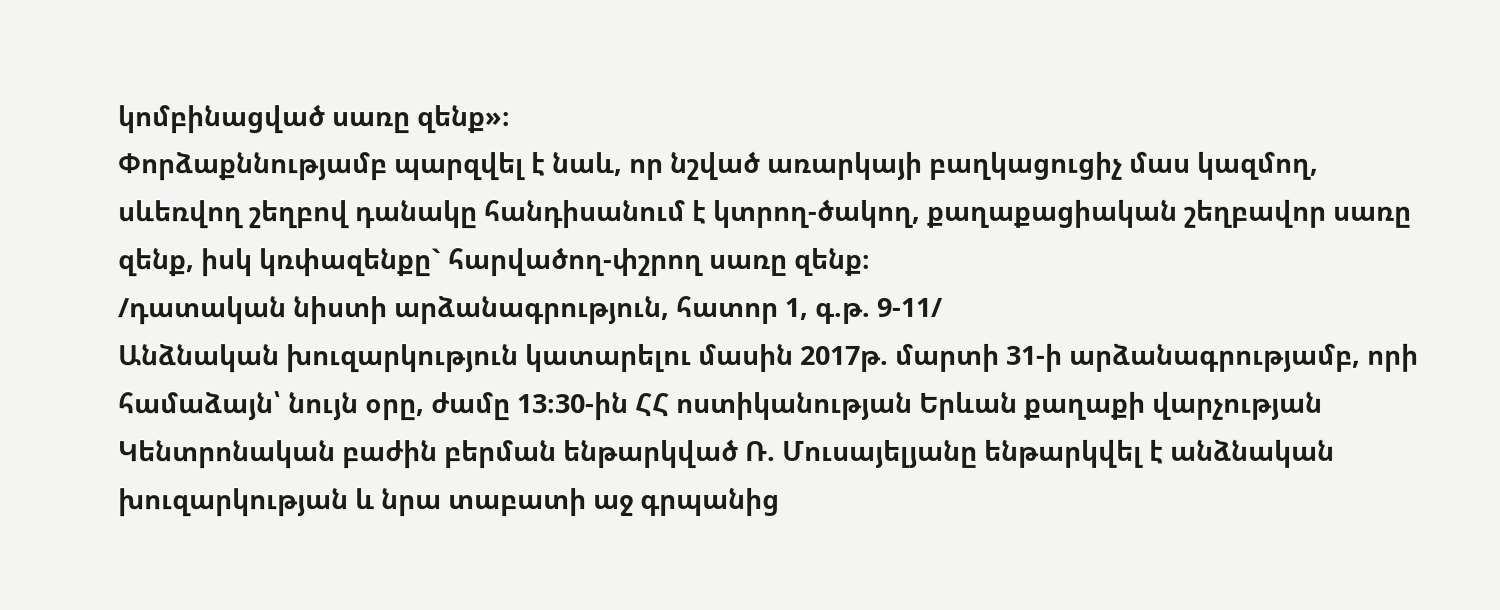կոմբինացված սառը զենք»։
Փորձաքննությամբ պարզվել է նաև, որ նշված առարկայի բաղկացուցիչ մաս կազմող, սևեռվող շեղբով դանակը հանդիսանում է կտրող-ծակող, քաղաքացիական շեղբավոր սառը զենք, իսկ կռփազենքը` հարվածող-փշրող սառը զենք։
/դատական նիստի արձանագրություն, հատոր 1, գ.թ. 9-11/
Անձնական խուզարկություն կատարելու մասին 2017թ. մարտի 31-ի արձանագրությամբ, որի համաձայն՝ նույն օրը, ժամը 13։30-ին ՀՀ ոստիկանության Երևան քաղաքի վարչության Կենտրոնական բաժին բերման ենթարկված Ռ. Մուսայելյանը ենթարկվել է անձնական խուզարկության և նրա տաբատի աջ գրպանից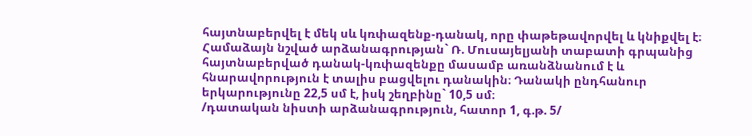հայտնաբերվել է մեկ սև կռփազենք-դանակ, որը փաթեթավորվել և կնիքվել է։
Համաձայն նշված արձանագրության` Ռ. Մուսայելյանի տաբատի գրպանից հայտնաբերված դանակ-կռփազենքը մասամբ առանձնանում է և հնարավորություն է տալիս բացվելու դանակին։ Դանակի ընդհանուր երկարությունը 22,5 սմ է, իսկ շեղբինը` 10,5 սմ։
/դատական նիստի արձանագրություն, հատոր 1, գ.թ. 5/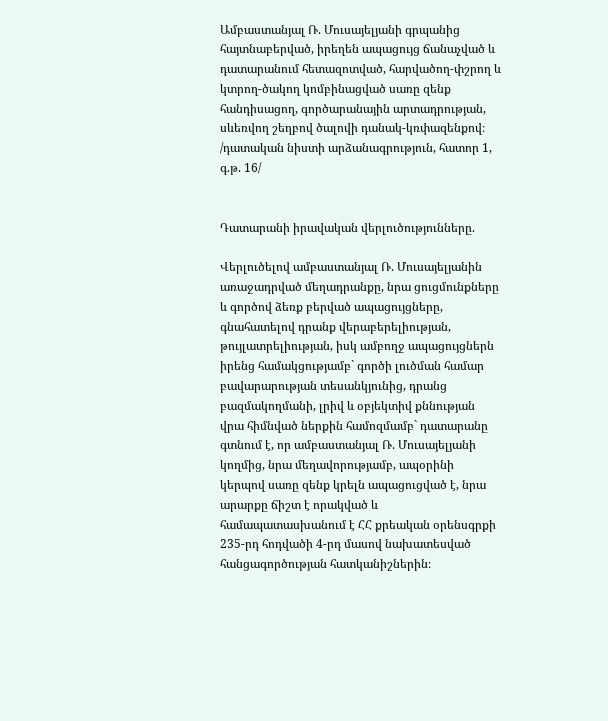Ամբաստանյալ Ռ. Մուսայելյանի գրպանից հայտնաբերված, իրեղեն ապացույց ճանաչված և դատարանում հետազոտված, հարվածող-փշրող և կտրող-ծակող կոմբինացված սառը զենք հանդիսացող, գործարանային արտադրության, սևեռվող շեղբով ծալովի դանակ-կռփազենքով։
/դատական նիստի արձանագրություն, հատոր 1, գ.թ. 16/


Դատարանի իրավական վերլուծությունները.

Վերլուծելով ամբաստանյալ Ռ. Մուսայելյանին առաջադրված մեղադրանքը, նրա ցուցմունքները և գործով ձեռք բերված ապացույցները, գնահատելով դրանք վերաբերելիության, թույլատրելիության, իսկ ամբողջ ապացույցներն իրենց համակցությամբ` գործի լուծման համար բավարարության տեսանկյունից, դրանց բազմակողմանի, լրիվ և օբյեկտիվ քննության վրա հիմնված ներքին համոզմամբ` դատարանը գտնում է, որ ամբաստանյալ Ռ. Մուսայելյանի կողմից, նրա մեղավորությամբ, ապօրինի կերպով սառը զենք կրելն ապացուցված է, նրա արարքը ճիշտ է որակված և համապատասխանում է ՀՀ քրեական օրենսգրքի 235-րդ հոդվածի 4-րդ մասով նախատեսված հանցագործության հատկանիշներին։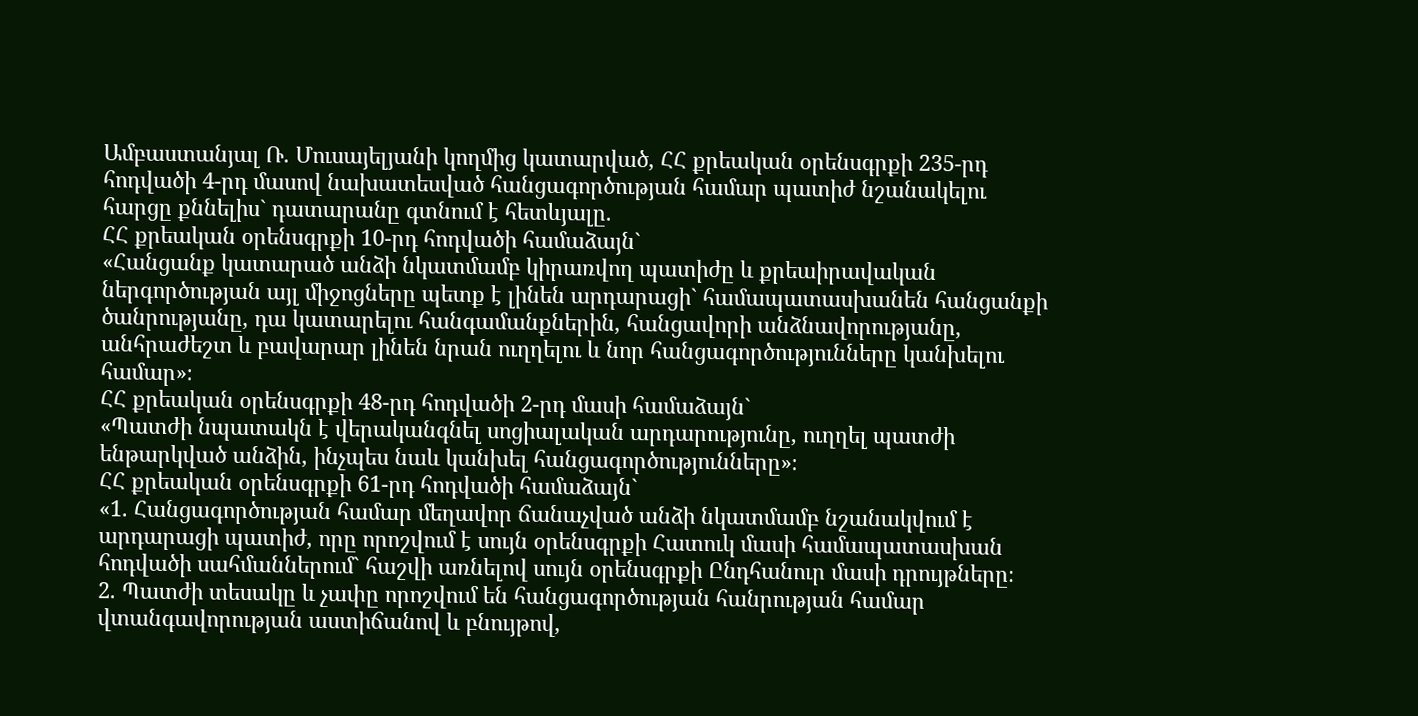Ամբաստանյալ Ռ. Մուսայելյանի կողմից կատարված, ՀՀ քրեական օրենսգրքի 235-րդ հոդվածի 4-րդ մասով նախատեսված հանցագործության համար պատիժ նշանակելու հարցը քննելիս` դատարանը գտնում է հետևյալը.
ՀՀ քրեական օրենսգրքի 10-րդ հոդվածի համաձայն`
«Հանցանք կատարած անձի նկատմամբ կիրառվող պատիժը և քրեաիրավական ներգործության այլ միջոցները պետք է լինեն արդարացի` համապատասխանեն հանցանքի ծանրությանը, դա կատարելու հանգամանքներին, հանցավորի անձնավորությանը, անհրաժեշտ և բավարար լինեն նրան ուղղելու և նոր հանցագործությունները կանխելու համար»։
ՀՀ քրեական օրենսգրքի 48-րդ հոդվածի 2-րդ մասի համաձայն`
«Պատժի նպատակն է վերականգնել սոցիալական արդարությունը, ուղղել պատժի ենթարկված անձին, ինչպես նաև կանխել հանցագործությունները»։
ՀՀ քրեական օրենսգրքի 61-րդ հոդվածի համաձայն`
«1. Հանցագործության համար մեղավոր ճանաչված անձի նկատմամբ նշանակվում է արդարացի պատիժ, որը որոշվում է սույն օրենսգրքի Հատուկ մասի համապատասխան հոդվածի սահմաններում` հաշվի առնելով սույն օրենսգրքի Ընդհանուր մասի դրույթները։
2. Պատժի տեսակը և չափը որոշվում են հանցագործության հանրության համար վտանգավորության աստիճանով և բնույթով,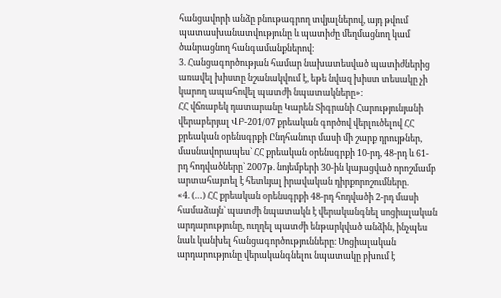հանցավորի անձը բնութագրող տվյալներով, այդ թվում պատասխանատվությունը և պատիժը մեղմացնող կամ ծանրացնող հանգամանքներով։
3. Հանցագործության համար նախատեսված պատիժներից առավել խիստը նշանակվում է, եթե նվազ խիստ տեսակը չի կարող ապահովել պատժի նպատակները»։
ՀՀ վճռաբեկ դատարանը Կարեն Տիգրանի Հարությունյանի վերաբերյալ ՎԲ-201/07 քրեական գործով վերլուծելով ՀՀ քրեական օրենսգրքի Ընդհանուր մասի մի շարք դրույթներ, մասնավորապես` ՀՀ քրեական օրենսգրքի 10-րդ, 48-րդ և 61-րդ հոդվածները` 2007թ. նոյեմբերի 30-ին կայացված որոշմամբ արտահայտել է հետևյալ իրավական դիրքորոշումները.
«4. (…) ՀՀ քրեական օրենսգրքի 48-րդ հոդվածի 2-րդ մասի համաձայն` պատժի նպատակն է վերականգնել սոցիալական արդարությունը, ուղղել պատժի ենթարկված անձին, ինչպես նաև կանխել հանցագործությունները։ Սոցիալական արդարությունը վերականգնելու նպատակը բխում է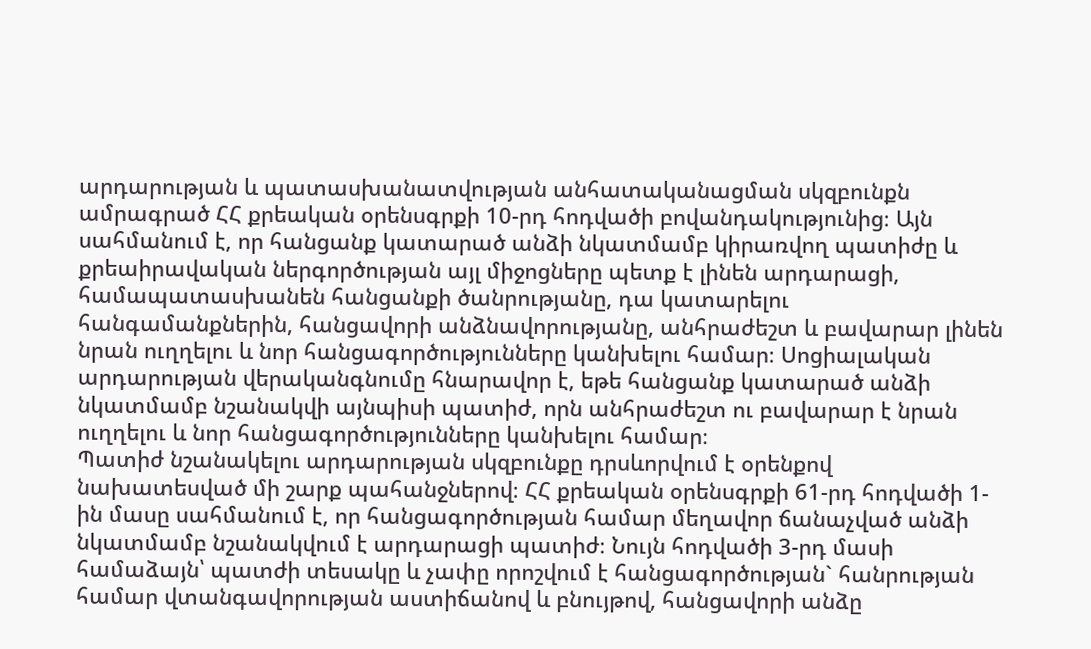արդարության և պատասխանատվության անհատականացման սկզբունքն ամրագրած ՀՀ քրեական օրենսգրքի 10-րդ հոդվածի բովանդակությունից։ Այն սահմանում է, որ հանցանք կատարած անձի նկատմամբ կիրառվող պատիժը և քրեաիրավական ներգործության այլ միջոցները պետք է լինեն արդարացի, համապատասխանեն հանցանքի ծանրությանը, դա կատարելու հանգամանքներին, հանցավորի անձնավորությանը, անհրաժեշտ և բավարար լինեն նրան ուղղելու և նոր հանցագործությունները կանխելու համար։ Սոցիալական արդարության վերականգնումը հնարավոր է, եթե հանցանք կատարած անձի նկատմամբ նշանակվի այնպիսի պատիժ, որն անհրաժեշտ ու բավարար է նրան ուղղելու և նոր հանցագործությունները կանխելու համար։
Պատիժ նշանակելու արդարության սկզբունքը դրսևորվում է օրենքով նախատեսված մի շարք պահանջներով։ ՀՀ քրեական օրենսգրքի 61-րդ հոդվածի 1-ին մասը սահմանում է, որ հանցագործության համար մեղավոր ճանաչված անձի նկատմամբ նշանակվում է արդարացի պատիժ։ Նույն հոդվածի 3-րդ մասի համաձայն՝ պատժի տեսակը և չափը որոշվում է հանցագործության` հանրության համար վտանգավորության աստիճանով և բնույթով, հանցավորի անձը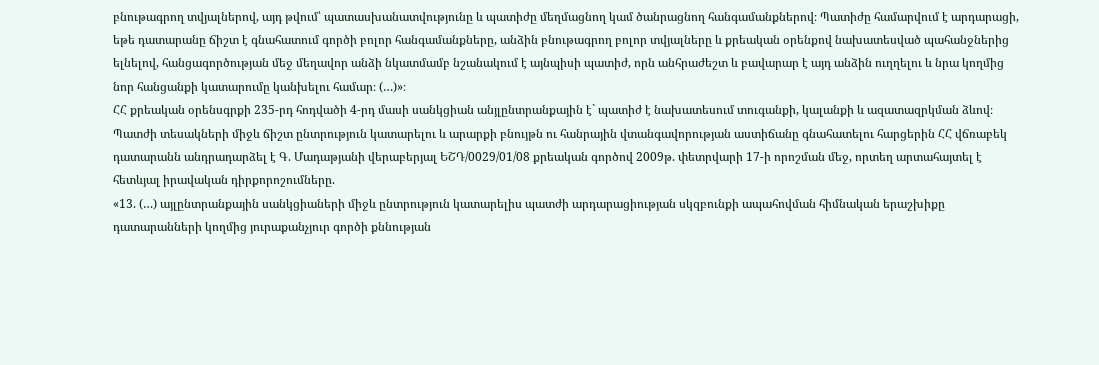բնութագրող տվյալներով, այդ թվում՝ պատասխանատվությունը և պատիժը մեղմացնող կամ ծանրացնող հանգամանքներով։ Պատիժը համարվում է արդարացի, եթե դատարանը ճիշտ է գնահատում գործի բոլոր հանգամանքները, անձին բնութագրող բոլոր տվյալները և քրեական օրենքով նախատեսված պահանջներից ելնելով, հանցագործության մեջ մեղավոր անձի նկատմամբ նշանակում է այնպիսի պատիժ, որն անհրաժեշտ և բավարար է այդ անձին ուղղելու և նրա կողմից նոր հանցանքի կատարումը կանխելու համար։ (…)»։
ՀՀ քրեական օրենսգրքի 235-րդ հոդվածի 4-րդ մասի սանկցիան անյլընտրանքային է` պատիժ է նախատեսում տուգանքի, կալանքի և ազատազրկման ձևով։
Պատժի տեսակների միջև ճիշտ ընտրություն կատարելու և արարքի բնույթն ու հանրային վտանգավորության աստիճանը գնահատելու հարցերին ՀՀ վճռաբեկ դատարանն անդրադարձել է Գ. Մադաթյանի վերաբերյալ ԵՇԴ/0029/01/08 քրեական գործով 2009թ. փետրվարի 17-ի որոշման մեջ, որտեղ արտահայտել է հետևյալ իրավական դիրքորոշումները.
«13. (…) այլընտրանքային սանկցիաների միջև ընտրություն կատարելիս պատժի արդարացիության սկզբունքի ապահովման հիմնական երաշխիքը դատարանների կողմից յուրաքանչյուր գործի քննության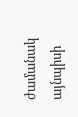ժամանակ այնպիսի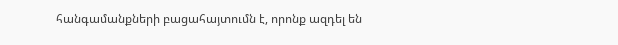հանգամանքների բացահայտումն է, որոնք ազդել են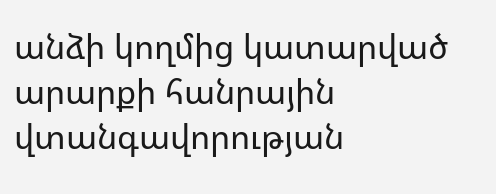անձի կողմից կատարված արարքի հանրային վտանգավորության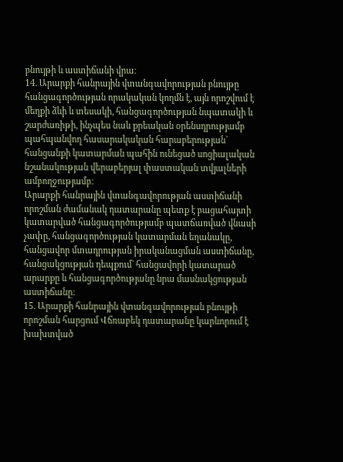բնույթի և աստիճանի վրա։
14. Արարքի հանրային վտանգավորության բնույթը հանցագործության որակական կողմն է, այն որոշվում է մեղքի ձևի և տեսակի, հանցագործության նպատակի և շարժառիթի, ինչպես նաև քրեական օրենսդրությամբ պահպանվող հասարակական հարաբերության` հանցանքի կատարման պահին ունեցած սոցիալական նշանակության վերաբերյալ փաստական տվյալների ամբողջությամբ։
Արարքի հանրային վտանգավորության աստիճանի որոշման ժամանակ դատարանը պետք է բացահայտի կատարված հանցագործությամբ պատճառված վնասի չափը, հանցագործության կատարման եղանակը, հանցավոր մտադրության իրականացման աստիճանը, հանցակցության դեպքում` հանցավորի կատարած արարքը և հանցագործությանը նրա մասնակցության աստիճանը։
15. Արարքի հանրային վտանգավորության բնույթի որոշման հարցում Վճռաբեկ դատարանը կարևորում է խախտված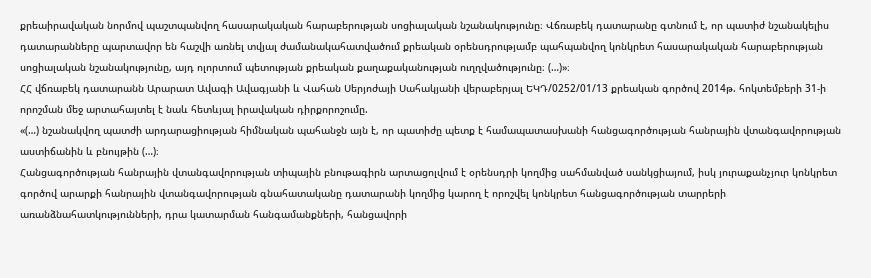քրեաիրավական նորմով պաշտպանվող հասարակական հարաբերության սոցիալական նշանակությունը։ Վճռաբեկ դատարանը գտնում է, որ պատիժ նշանակելիս դատարանները պարտավոր են հաշվի առնել տվյալ ժամանակահատվածում քրեական օրենսդրությամբ պահպանվող կոնկրետ հասարակական հարաբերության սոցիալական նշանակությունը, այդ ոլորտում պետության քրեական քաղաքականության ուղղվածությունը։ (…)»։
ՀՀ վճռաբեկ դատարանն Արարատ Ավագի Ավագյանի և Վահան Սերյոժայի Սահակյանի վերաբերյալ ԵԿԴ/0252/01/13 քրեական գործով 2014թ. հոկտեմբերի 31-ի որոշման մեջ արտահայտել է նաև հետևյալ իրավական դիրքորոշումը.
«(…) նշանակվող պատժի արդարացիության հիմնական պահանջն այն է, որ պատիժը պետք է համապատասխանի հանցագործության հանրային վտանգավորության աստիճանին և բնույթին (…)։
Հանցագործության հանրային վտանգավորության տիպային բնութագիրն արտացոլվում է օրենսդրի կողմից սահմանված սանկցիայում, իսկ յուրաքանչյուր կոնկրետ գործով արարքի հանրային վտանգավորության գնահատականը դատարանի կողմից կարող է որոշվել կոնկրետ հանցագործության տարրերի առանձնահատկությունների, դրա կատարման հանգամանքների, հանցավորի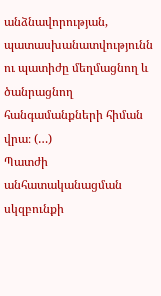անձնավորության, պատասխանատվությունն ու պատիժը մեղմացնող և ծանրացնող հանգամանքների հիման վրա։ (…)
Պատժի անհատականացման սկզբունքի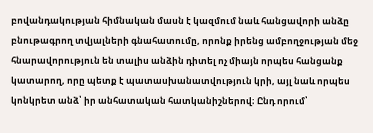բովանդակության հիմնական մասն է կազմում նաև հանցավորի անձը բնութագրող տվյալների գնահատումը, որոնք իրենց ամբողջության մեջ հնարավորություն են տալիս անձին դիտել ոչ միայն որպես հանցանք կատարող, որը պետք է պատասխանատվություն կրի, այլ նաև որպես կոնկրետ անձ՝ իր անհատական հատկանիշներով։ Ընդ որում՝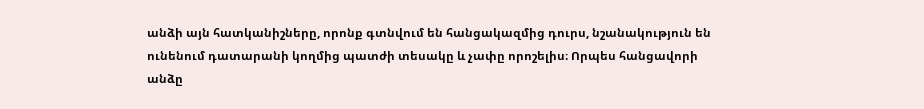անձի այն հատկանիշները, որոնք գտնվում են հանցակազմից դուրս, նշանակություն են ունենում դատարանի կողմից պատժի տեսակը և չափը որոշելիս։ Որպես հանցավորի անձը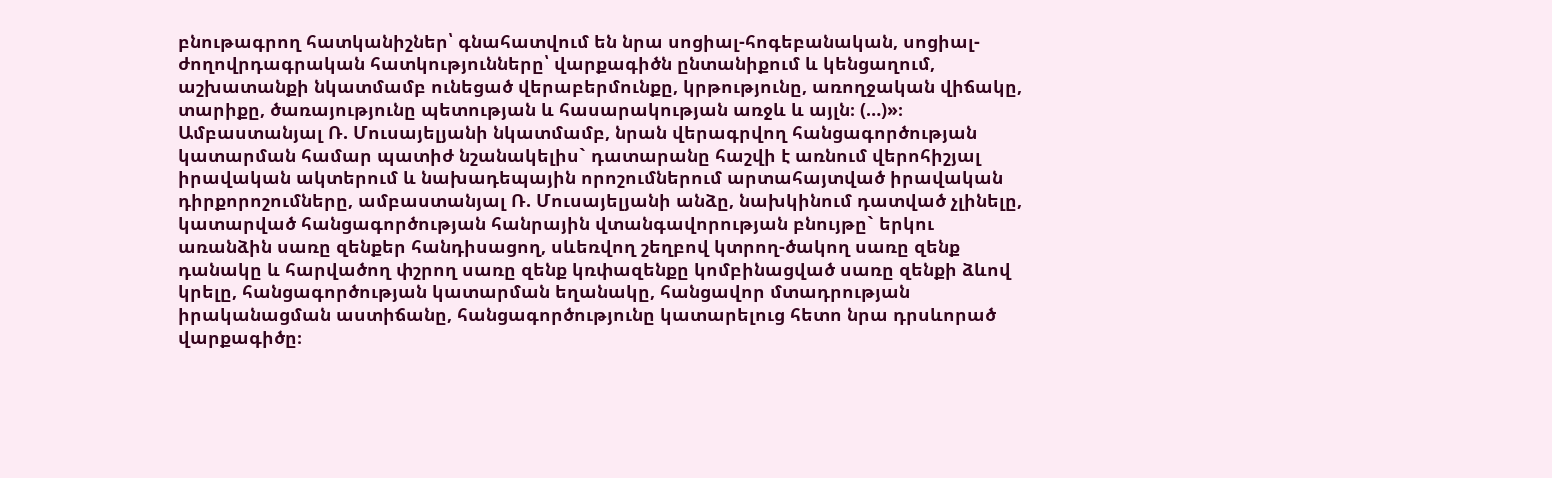բնութագրող հատկանիշներ՝ գնահատվում են նրա սոցիալ-հոգեբանական, սոցիալ-ժողովրդագրական հատկությունները՝ վարքագիծն ընտանիքում և կենցաղում, աշխատանքի նկատմամբ ունեցած վերաբերմունքը, կրթությունը, առողջական վիճակը, տարիքը, ծառայությունը պետության և հասարակության առջև և այլն։ (…)»։
Ամբաստանյալ Ռ. Մուսայելյանի նկատմամբ, նրան վերագրվող հանցագործության կատարման համար պատիժ նշանակելիս` դատարանը հաշվի է առնում վերոհիշյալ իրավական ակտերում և նախադեպային որոշումներում արտահայտված իրավական դիրքորոշումները, ամբաստանյալ Ռ. Մուսայելյանի անձը, նախկինում դատված չլինելը, կատարված հանցագործության հանրային վտանգավորության բնույթը` երկու առանձին սառը զենքեր հանդիսացող, սևեռվող շեղբով կտրող-ծակող սառը զենք դանակը և հարվածող փշրող սառը զենք կռփազենքը կոմբինացված սառը զենքի ձևով կրելը, հանցագործության կատարման եղանակը, հանցավոր մտադրության իրականացման աստիճանը, հանցագործությունը կատարելուց հետո նրա դրսևորած վարքագիծը։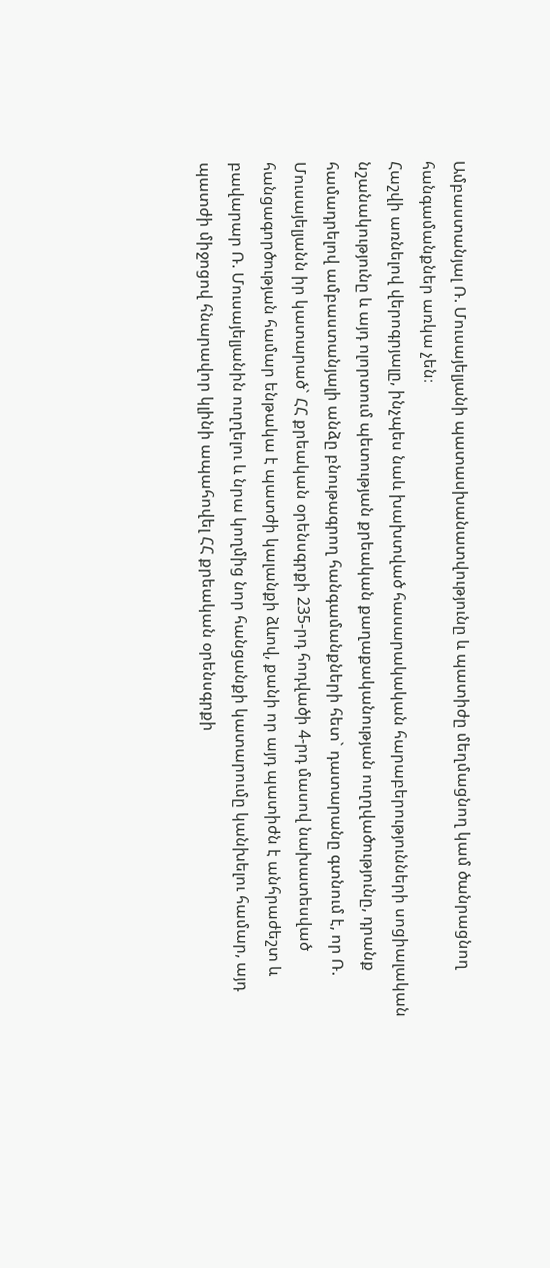Ամբաստանյալ Ռ. Մուսայելյանի պատասխանատվությունը և պատիժը մեղմացնող կամ ծանրացնող հանգամանքներ առկա չեն։
Հաշվի առնելով վերոգրյալը, ինչպես նաև խախտված հասարակական հարաբերությունների սոցիալական նշանակությունը և այդ ոլորտում պետության քրեական քաղաքականության ուղղվածությունը, դրանք համադրելով ամբաստանյալի անձը բնութագրող հանգամանքների հետ` դատարանը գտնում է, որ Ռ. Մուսայելյանն իր կատարած` ՀՀ քրեական օրենսգրքի 235-րդ հոդվածի 4-րդ մասով նախատեսված հանցագործության համար ենթակա է պատժի կալանքի ձևով, քանի որ այդ պատիժն է անհրաժեշտ և բավարար Ռ. Մուսայելյանին ուղղելու և նրա կողմից նոր հանցանքի կատարումը կանխելու համար, այդ պատժի միջոցով հնարավոր կլինի ապահովել ՀՀ քրեական օրենսգրքի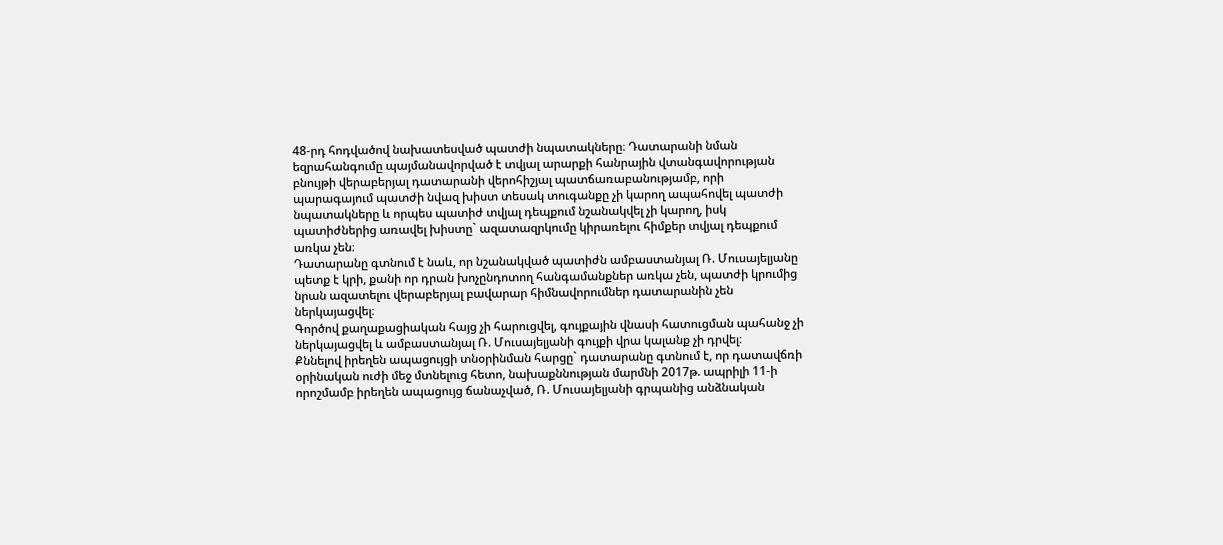48-րդ հոդվածով նախատեսված պատժի նպատակները։ Դատարանի նման եզրահանգումը պայմանավորված է տվյալ արարքի հանրային վտանգավորության բնույթի վերաբերյալ դատարանի վերոհիշյալ պատճառաբանությամբ, որի պարագայում պատժի նվազ խիստ տեսակ տուգանքը չի կարող ապահովել պատժի նպատակները և որպես պատիժ տվյալ դեպքում նշանակվել չի կարող, իսկ պատիժներից առավել խիստը` ազատազրկումը կիրառելու հիմքեր տվյալ դեպքում առկա չեն։
Դատարանը գտնում է նաև, որ նշանակված պատիժն ամբաստանյալ Ռ. Մուսայելյանը պետք է կրի, քանի որ դրան խոչընդոտող հանգամանքներ առկա չեն, պատժի կրումից նրան ազատելու վերաբերյալ բավարար հիմնավորումներ դատարանին չեն ներկայացվել։
Գործով քաղաքացիական հայց չի հարուցվել, գույքային վնասի հատուցման պահանջ չի ներկայացվել և ամբաստանյալ Ռ. Մուսայելյանի գույքի վրա կալանք չի դրվել։
Քննելով իրեղեն ապացույցի տնօրինման հարցը` դատարանը գտնում է, որ դատավճռի օրինական ուժի մեջ մտնելուց հետո, նախաքննության մարմնի 2017թ. ապրիլի 11-ի որոշմամբ իրեղեն ապացույց ճանաչված, Ռ. Մուսայելյանի գրպանից անձնական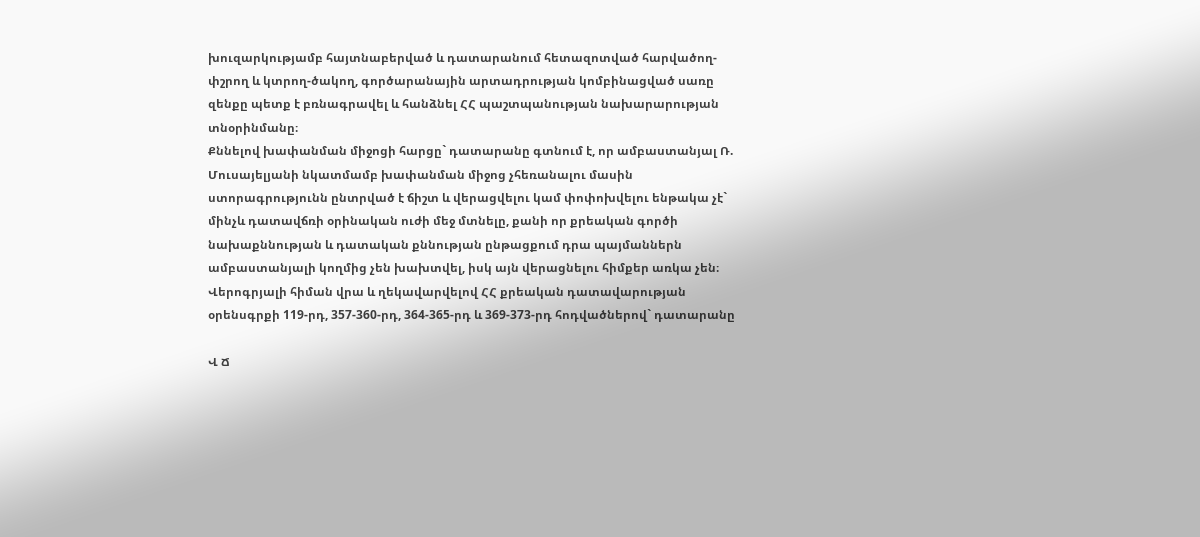խուզարկությամբ հայտնաբերված և դատարանում հետազոտված հարվածող-փշրող և կտրող-ծակող, գործարանային արտադրության կոմբինացված սառը զենքը պետք է բռնագրավել և հանձնել ՀՀ պաշտպանության նախարարության տնօրինմանը։
Քննելով խափանման միջոցի հարցը` դատարանը գտնում է, որ ամբաստանյալ Ռ. Մուսայելյանի նկատմամբ խափանման միջոց չհեռանալու մասին ստորագրությունն ընտրված է ճիշտ և վերացվելու կամ փոփոխվելու ենթակա չէ` մինչև դատավճռի օրինական ուժի մեջ մտնելը, քանի որ քրեական գործի նախաքննության և դատական քննության ընթացքում դրա պայմաններն ամբաստանյալի կողմից չեն խախտվել, իսկ այն վերացնելու հիմքեր առկա չեն։
Վերոգրյալի հիման վրա և ղեկավարվելով ՀՀ քրեական դատավարության օրենսգրքի 119-րդ, 357-360-րդ, 364-365-րդ և 369-373-րդ հոդվածներով` դատարանը

Վ Ճ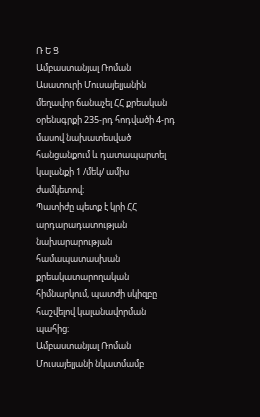Ռ Ե Ց
Ամբաստանյալ Ռոման Ասատուրի Մուսայելյանին մեղավոր ճանաչել ՀՀ քրեական օրենսգրքի 235-րդ հոդվածի 4-րդ մասով նախատեսված հանցանքում և դատապարտել կալանքի 1 /մեկ/ ամիս ժամկետով։
Պատիժը պետք է կրի ՀՀ արդարադատության նախարարության համապատասխան քրեակատարողական հիմնարկում, պատժի սկիզբը հաշվելով կալանավորման պահից։
Ամբաստանյալ Ռոման Մուսայելյանի նկատմամբ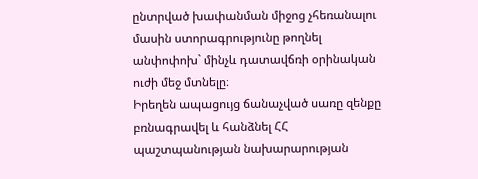ընտրված խափանման միջոց չհեռանալու մասին ստորագրությունը թողնել անփոփոխ` մինչև դատավճռի օրինական ուժի մեջ մտնելը։
Իրեղեն ապացույց ճանաչված սառը զենքը բռնագրավել և հանձնել ՀՀ պաշտպանության նախարարության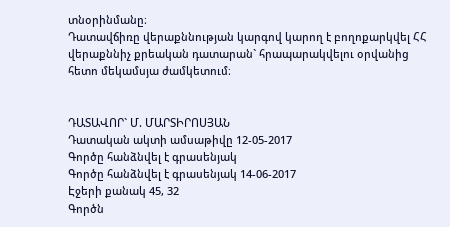տնօրինմանը։
Դատավճիռը վերաքննության կարգով կարող է բողոքարկվել ՀՀ վերաքննիչ քրեական դատարան` հրապարակվելու օրվանից հետո մեկամսյա ժամկետում։


ԴԱՏԱՎՈՐ` Մ. ՄԱՐՏԻՐՈՍՅԱՆ
Դատական ակտի ամսաթիվը 12-05-2017
Գործը հանձնվել է գրասենյակ
Գործը հանձնվել է գրասենյակ 14-06-2017
Էջերի քանակ 45, 32
Գործն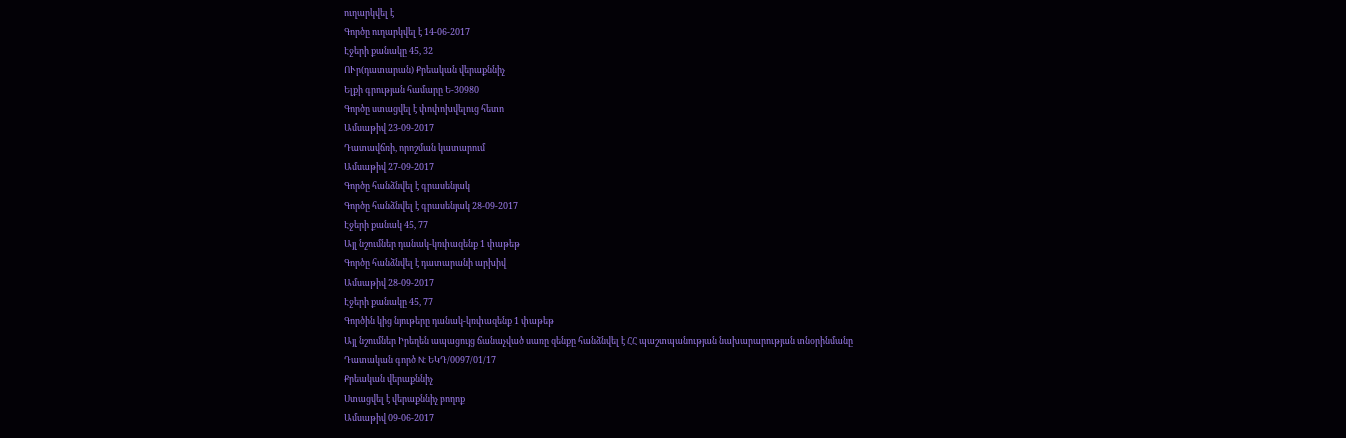ուղարկվել է
Գործը ուղարկվել է 14-06-2017
Էջերի քանակը 45, 32
ՈՒր(դատարան) Քրեական վերաքննիչ
Ելքի գրության համարը Ե-30980
Գործը ստացվել է փոփոխվելուց հետո
Ամսաթիվ 23-09-2017
Դատավճռի, որոշման կատարում
Ամսաթիվ 27-09-2017
Գործը հանձնվել է գրասենյակ
Գործը հանձնվել է գրասենյակ 28-09-2017
Էջերի քանակ 45, 77
Այլ նշումներ դանակ-կռփազենք 1 փաթեթ
Գործը հանձնվել է դատարանի արխիվ
Ամսաթիվ 28-09-2017
Էջերի քանակը 45, 77
Գործին կից նյութերը դանակ-կռփազենք 1 փաթեթ
Այլ նշումներ Իրեղեն ապացույց ճանաչված սառը զենքը հանձնվել է ՀՀ պաշտպանության նախարարության տնօրինմանը
Դատական գործ N: ԵԿԴ/0097/01/17
Քրեական վերաքննիչ
Ստացվել է վերաքննիչ բողոք
Ամսաթիվ 09-06-2017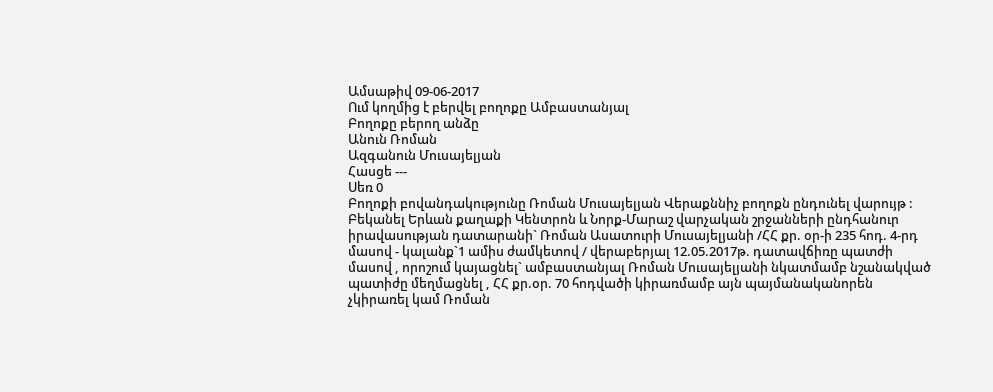Ամսաթիվ 09-06-2017
Ում կողմից է բերվել բողոքը Ամբաստանյալ
Բողոքը բերող անձը
Անուն Ռոման
Ազգանուն Մուսայելյան
Հասցե ---
Սեռ 0
Բողոքի բովանդակությունը Ռոման Մուսայելյան Վերաքննիչ բողոքն ընդունել վարույթ : Բեկանել Երևան քաղաքի Կենտրոն և Նորք-Մարաշ վարչական շրջանների ընդհանուր իրավասության դատարանի` Ռոման Ասատուրի Մուսայելյանի /ՀՀ քր. օր-ի 235 հոդ. 4-րդ մասով - կալանք`1 ամիս ժամկետով / վերաբերյալ 12.05.2017թ. դատավճիռը պատժի մասով , որոշում կայացնել` ամբաստանյալ Ռոման Մուսայելյանի նկատմամբ նշանակված պատիժը մեղմացնել , ՀՀ քր.օր. 70 հոդվածի կիրառմամբ այն պայմանականորեն չկիրառել կամ Ռոման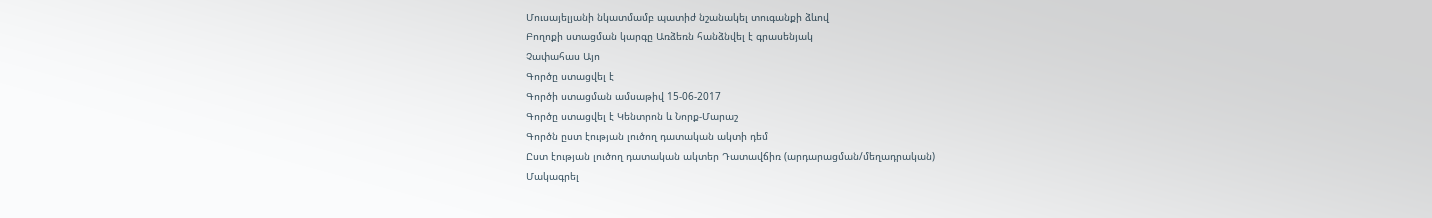Մուսայելյանի նկատմամբ պատիժ նշանակել տուգանքի ձևով
Բողոքի ստացման կարգը Առձեռն հանձնվել է գրասենյակ
Չափահաս Այո
Գործը ստացվել է
Գործի ստացման ամսաթիվ 15-06-2017
Գործը ստացվել է Կենտրոն և Նորք-Մարաշ
Գործն ըստ էության լուծող դատական ակտի դեմ
Ըստ էության լուծող դատական ակտեր Դատավճիռ (արդարացման/մեղադրական)
Մակագրել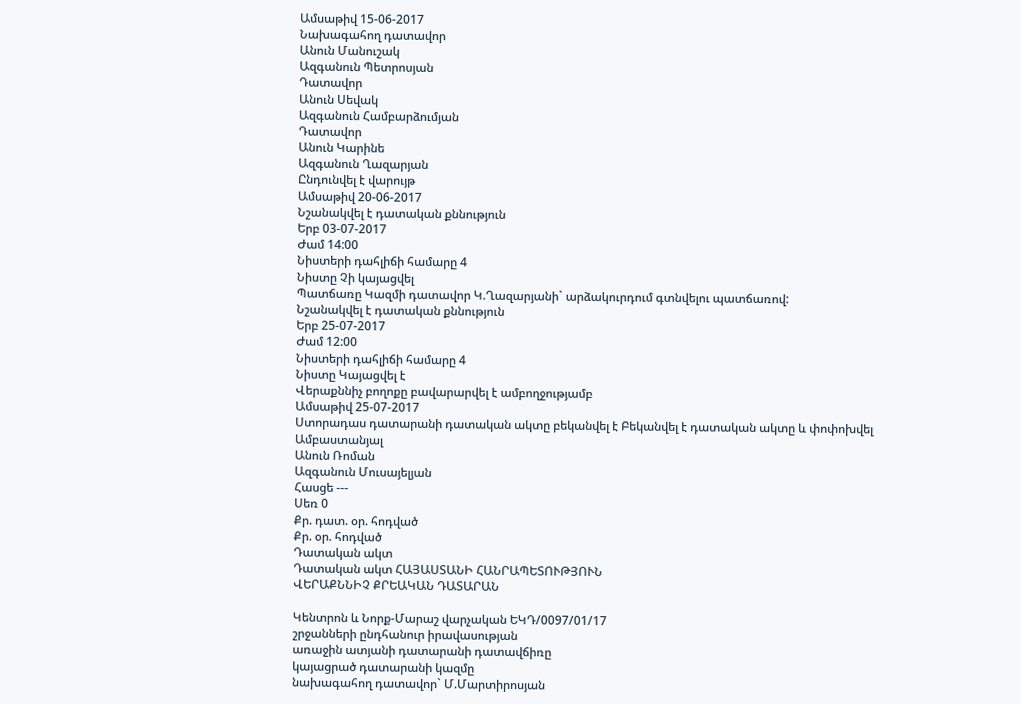Ամսաթիվ 15-06-2017
Նախագահող դատավոր
Անուն Մանուշակ
Ազգանուն Պետրոսյան
Դատավոր
Անուն Սեվակ
Ազգանուն Համբարձումյան
Դատավոր
Անուն Կարինե
Ազգանուն Ղազարյան
Ընդունվել է վարույթ
Ամսաթիվ 20-06-2017
Նշանակվել է դատական քննություն
Երբ 03-07-2017
Ժամ 14:00
Նիստերի դահլիճի համարը 4
Նիստը Չի կայացվել
Պատճառը Կազմի դատավոր Կ.Ղազարյանի` արձակուրդում գտնվելու պատճառով:
Նշանակվել է դատական քննություն
Երբ 25-07-2017
Ժամ 12:00
Նիստերի դահլիճի համարը 4
Նիստը Կայացվել է
Վերաքննիչ բողոքը բավարարվել է ամբողջությամբ
Ամսաթիվ 25-07-2017
Ստորադաս դատարանի դատական ակտը բեկանվել է Բեկանվել է դատական ակտը և փոփոխվել
Ամբաստանյալ
Անուն Ռոման
Ազգանուն Մուսայելյան
Հասցե ---
Սեռ 0
Քր. դատ. օր. հոդված
Քր. օր. հոդված
Դատական ակտ
Դատական ակտ ՀԱՅԱՍՏԱՆԻ ՀԱՆՐԱՊԵՏՈՒԹՅՈՒՆ
ՎԵՐԱՔՆՆԻՉ ՔՐԵԱԿԱՆ ԴԱՏԱՐԱՆ

Կենտրոն և Նորք-Մարաշ վարչական ԵԿԴ/0097/01/17
շրջանների ընդհանուր իրավասության
առաջին ատյանի դատարանի դատավճիռը
կայացրած դատարանի կազմը
նախագահող դատավոր` Մ.Մարտիրոսյան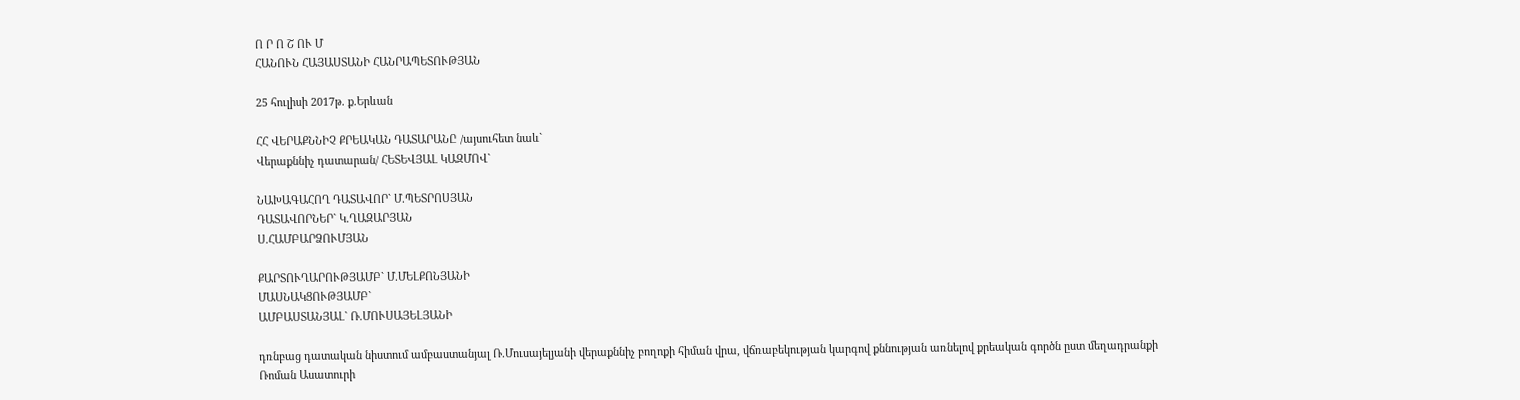Ո Ր Ո Շ ՈՒ Մ
ՀԱՆՈՒՆ ՀԱՅԱՍՏԱՆԻ ՀԱՆՐԱՊԵՏՈՒԹՅԱՆ

25 հուլիսի 2017թ. ք.Երևան

ՀՀ ՎԵՐԱՔՆՆԻՉ ՔՐԵԱԿԱՆ ԴԱՏԱՐԱՆԸ /այսուհետ նաև`
Վերաքննիչ դատարան/ ՀԵՏԵՎՅԱԼ ԿԱԶՄՈՎ`

ՆԱԽԱԳԱՀՈՂ ԴԱՏԱՎՈՐ` Մ.ՊԵՏՐՈՍՅԱՆ
ԴԱՏԱՎՈՐՆԵՐ` Կ.ՂԱԶԱՐՅԱՆ
Ս.ՀԱՄԲԱՐՁՈՒՄՅԱՆ

ՔԱՐՏՈՒՂԱՐՈՒԹՅԱՄԲ` Մ.ՄԵԼՔՈՆՅԱՆԻ
ՄԱՍՆԱԿՑՈՒԹՅԱՄԲ`
ԱՄԲԱՍՏԱՆՅԱԼ` Ռ.ՄՈՒՍԱՅԵԼՅԱՆԻ

դռնբաց դատական նիստում ամբաստանյալ Ռ.Մուսայելյանի վերաքննիչ բողոքի հիման վրա, վճռաբեկության կարգով քննության առնելով քրեական գործն ըստ մեղադրանքի Ռոման Ասատուրի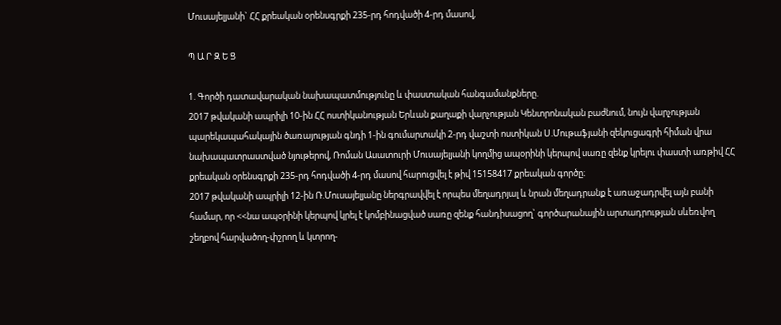Մուսայելյանի` ՀՀ քրեական օրենսգրքի 235-րդ հոդվածի 4-րդ մասով,

Պ Ա Ր Զ Ե Ց

1. Գործի դատավարական նախապատմությունը և փաստական հանգամանքները.
2017 թվականի ապրիլի 10-ին ՀՀ ոստիկանության Երևան քաղաքի վարչության Կենտրոնական բաժնում, նույն վարչության պարեկապահակային ծառայության գնդի 1-ին գումարտակի 2-րդ վաշտի ոստիկան Ս.Մութաֆյանի զեկուցագրի հիման վրա նախապատրաստված նյութերով, Ռոման Ասատուրի Մուսայելյանի կողմից ապօրինի կերպով սառը զենք կրելու փաստի առթիվ ՀՀ քրեական օրենսգրքի 235-րդ հոդվածի 4-րդ մասով հարուցվել է թիվ 15158417 քրեական գործը։
2017 թվականի ապրիլի 12-ին Ռ.Մուսայելյանը ներգրավվել է որպես մեղադրյալ և նրան մեղադրանք է առաջադրվել այն բանի համար, որ <<նա ապօրինի կերպով կրել է կոմբինացված սառը զենք հանդիսացող` գործարանային արտադրության սևեռվող շեղբով հարվածող-փշրող և կտրող-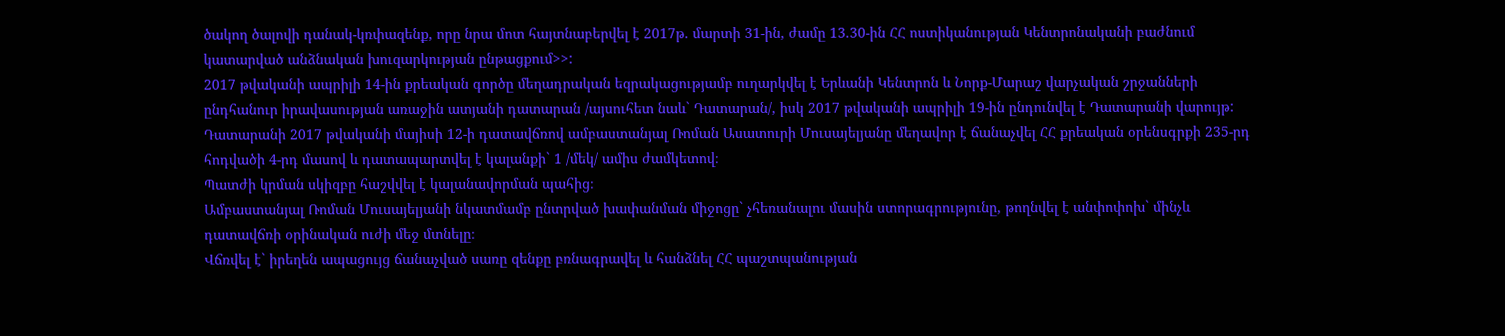ծակող ծալովի դանակ-կռփազենք, որը նրա մոտ հայտնաբերվել է 2017թ. մարտի 31-ին, ժամը 13.30-ին ՀՀ ոստիկանության Կենտրոնականի բաժնում կատարված անձնական խուզարկության ընթացքում>>:
2017 թվականի ապրիլի 14-ին քրեական գործը մեղադրական եզրակացությամբ ուղարկվել է Երևանի Կենտրոն և Նորք-Մարաշ վարչական շրջանների ընդհանուր իրավասության առաջին ատյանի դատարան /այսուհետ նաև` Դատարան/, իսկ 2017 թվականի ապրիլի 19-ին ընդունվել է Դատարանի վարույթ:
Դատարանի 2017 թվականի մայիսի 12-ի դատավճռով ամբաստանյալ Ռոման Ասատուրի Մուսայելյանը մեղավոր է ճանաչվել ՀՀ քրեական օրենսգրքի 235-րդ հոդվածի 4-րդ մասով և դատապարտվել է կալանքի` 1 /մեկ/ ամիս ժամկետով։
Պատժի կրման սկիզբը հաշվվել է կալանավորման պահից։
Ամբաստանյալ Ռոման Մուսայելյանի նկատմամբ ընտրված խափանման միջոցը` չհեռանալու մասին ստորագրությունը, թողնվել է անփոփոխ` մինչև դատավճռի օրինական ուժի մեջ մտնելը։
Վճռվել է` իրեղեն ապացույց ճանաչված սառը զենքը բռնագրավել և հանձնել ՀՀ պաշտպանության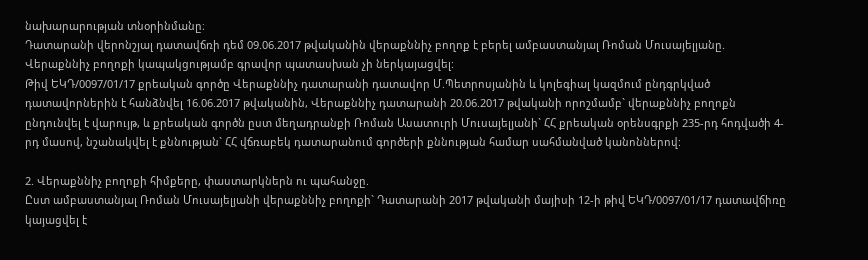նախարարության տնօրինմանը։
Դատարանի վերոնշյալ դատավճռի դեմ 09.06.2017 թվականին վերաքննիչ բողոք է բերել ամբաստանյալ Ռոման Մուսայելյանը.
Վերաքննիչ բողոքի կապակցությամբ գրավոր պատասխան չի ներկայացվել:
Թիվ ԵԿԴ/0097/01/17 քրեական գործը Վերաքննիչ դատարանի դատավոր Մ.Պետրոսյանին և կոլեգիալ կազմում ընդգրկված դատավորներին է հանձնվել 16.06.2017 թվականին, Վերաքննիչ դատարանի 20.06.2017 թվականի որոշմամբ` վերաքննիչ բողոքն ընդունվել է վարույթ, և քրեական գործն ըստ մեղադրանքի Ռոման Ասատուրի Մուսայելյանի` ՀՀ քրեական օրենսգրքի 235-րդ հոդվածի 4-րդ մասով, նշանակվել է քննության` ՀՀ վճռաբեկ դատարանում գործերի քննության համար սահմանված կանոններով:

2. Վերաքննիչ բողոքի հիմքերը, փաստարկներն ու պահանջը.
Ըստ ամբաստանյալ Ռոման Մուսայելյանի վերաքննիչ բողոքի` Դատարանի 2017 թվականի մայիսի 12-ի թիվ ԵԿԴ/0097/01/17 դատավճիռը կայացվել է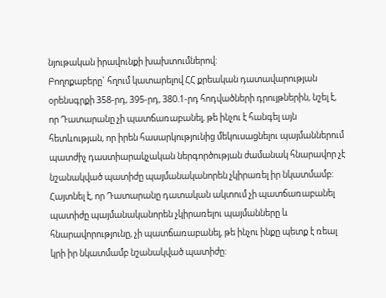նյութական իրավունքի խախտումներով:
Բողոքաբերը` հղում կատարելով ՀՀ քրեական դատավարության օրենսգրքի 358-րդ, 395-րդ, 380.1-րդ հոդվածների դրույթներին, նշել է, որ Դատարանը չի պատճառաբանել, թե ինչու է հանգել այն հետևության, որ իրեն հասարկությունից մեկուսացնելու պայմաններում պատժիչ դաստիարակչական ներգործության ժամանակ հնարավոր չէ նշանակված պատիժը պայմանականորեն չկիրառել իր նկատմամբ:
Հայտնել է, որ Դատարանը դատական ակտում չի պատճառաբանել պատիժը պայմանականորեն չկիրառելու պայմանները և հնարավորությունը, չի պատճառաբանել, թե ինչու ինքը պետք է ռեալ կրի իր նկատմամբ նշանակված պատիժը: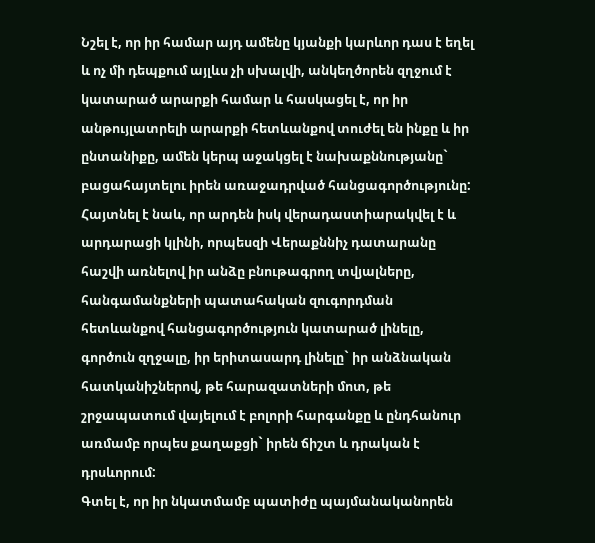Նշել է, որ իր համար այդ ամենը կյանքի կարևոր դաս է եղել և ոչ մի դեպքում այլևս չի սխալվի, անկեղծորեն զղջում է կատարած արարքի համար և հասկացել է, որ իր անթույլատրելի արարքի հետևանքով տուժել են ինքը և իր ընտանիքը, ամեն կերպ աջակցել է նախաքննությանը` բացահայտելու իրեն առաջադրված հանցագործությունը:
Հայտնել է նաև, որ արդեն իսկ վերադաստիարակվել է և արդարացի կլինի, որպեսզի Վերաքննիչ դատարանը հաշվի առնելով իր անձը բնութագրող տվյալները, հանգամանքների պատահական զուգորդման հետևանքով հանցագործություն կատարած լինելը, գործուն զղջալը, իր երիտասարդ լինելը` իր անձնական հատկանիշներով, թե հարազատների մոտ, թե շրջապատում վայելում է բոլորի հարգանքը և ընդհանուր առմամբ որպես քաղաքցի` իրեն ճիշտ և դրական է դրսևորում:
Գտել է, որ իր նկատմամբ պատիժը պայմանականորեն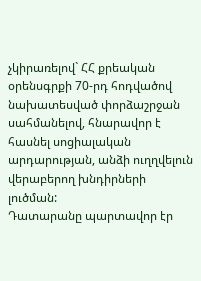չկիրառելով` ՀՀ քրեական օրենսգրքի 70-րդ հոդվածով նախատեսված փորձաշրջան սահմանելով, հնարավոր է հասնել սոցիալական արդարության, անձի ուղղվելուն վերաբերող խնդիրների լուծման:
Դատարանը պարտավոր էր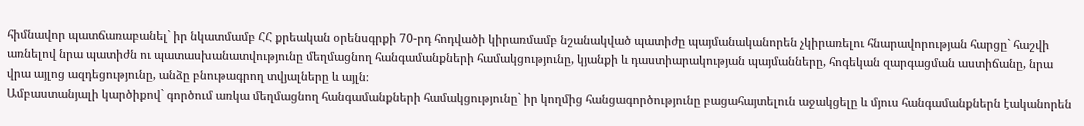հիմնավոր պատճառաբանել` իր նկատմամբ ՀՀ քրեական օրենսգրքի 70-րդ հոդվածի կիրառմամբ նշանակված պատիժը պայմանականորեն չկիրառելու հնարավորության հարցը` հաշվի առնելով նրա պատիժն ու պատասխանատվությունը մեղմացնող հանգամանքների համակցությունը, կյանքի և դաստիարակության պայմանները, հոգեկան զարգացման աստիճանը, նրա վրա այլոց ազդեցությունը, անձը բնութագրող տվյալները և այլն։
Ամբաստանյալի կարծիքով` գործում առկա մեղմացնող հանգամանքների համակցությունը` իր կողմից հանցագործությունը բացահայտելուն աջակցելը և մյուս հանգամանքներն էականորեն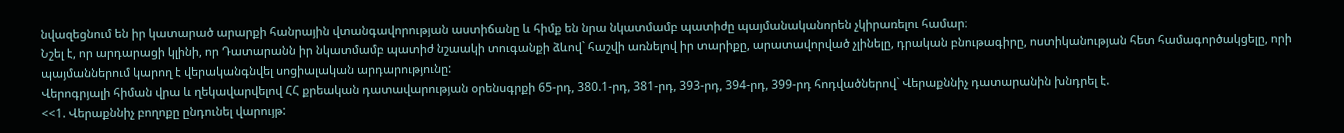նվազեցնում են իր կատարած արարքի հանրային վտանգավորության աստիճանը և հիմք են նրա նկատմամբ պատիժը պայմանականորեն չկիրառելու համար։
Նշել է, որ արդարացի կլինի, որ Դատարանն իր նկատմամբ պատիժ նշաակի տուգանքի ձևով` հաշվի առնելով իր տարիքը, արատավորված չլինելը, դրական բնութագիրը, ոստիկանության հետ համագործակցելը, որի պայմաններում կարող է վերականգնվել սոցիալական արդարությունը:
Վերոգրյալի հիման վրա և ղեկավարվելով ՀՀ քրեական դատավարության օրենսգրքի 65-րդ, 380.1-րդ, 381-րդ, 393-րդ, 394-րդ, 399-րդ հոդվածներով` Վերաքննիչ դատարանին խնդրել է.
<<1. Վերաքննիչ բողոքը ընդունել վարույթ: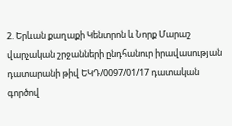2. Երևան քաղաքի Կենտրոն և Նորք Մարաշ վարչական շրջանների ընդհանուր իրավասության դատարանի թիվ ԵԿԴ/0097/01/17 դատական գործով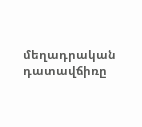մեղադրական դատավճիռը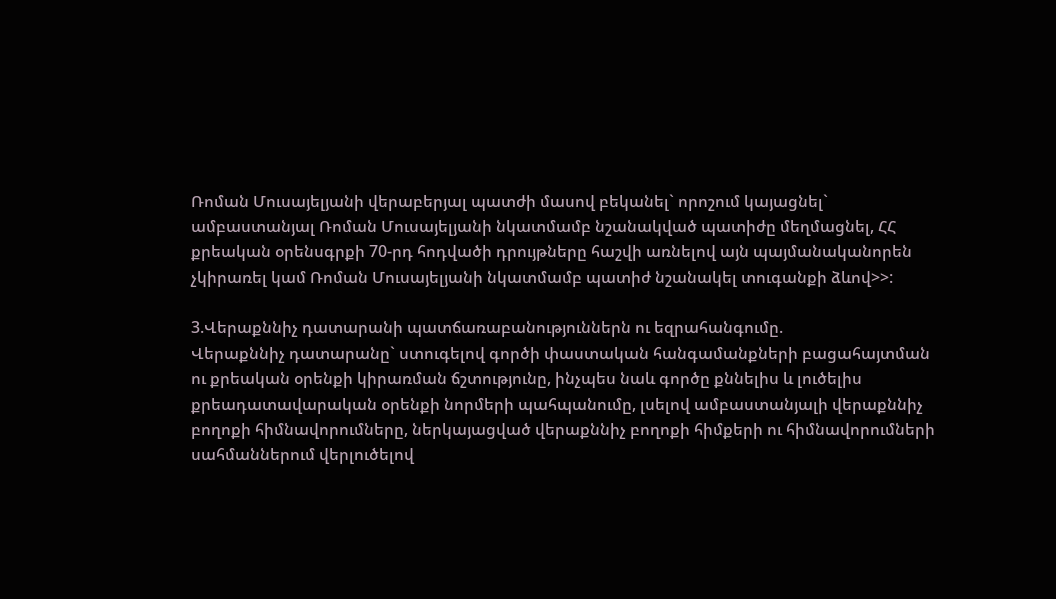Ռոման Մուսայելյանի վերաբերյալ պատժի մասով բեկանել` որոշում կայացնել` ամբաստանյալ Ռոման Մուսայելյանի նկատմամբ նշանակված պատիժը մեղմացնել, ՀՀ քրեական օրենսգրքի 70-րդ հոդվածի դրույթները հաշվի առնելով այն պայմանականորեն չկիրառել կամ Ռոման Մուսայելյանի նկատմամբ պատիժ նշանակել տուգանքի ձևով>>:

3.Վերաքննիչ դատարանի պատճառաբանություններն ու եզրահանգումը.
Վերաքննիչ դատարանը` ստուգելով գործի փաստական հանգամանքների բացահայտման ու քրեական օրենքի կիրառման ճշտությունը, ինչպես նաև գործը քննելիս և լուծելիս քրեադատավարական օրենքի նորմերի պահպանումը, լսելով ամբաստանյալի վերաքննիչ բողոքի հիմնավորումները, ներկայացված վերաքննիչ բողոքի հիմքերի ու հիմնավորումների սահմաններում վերլուծելով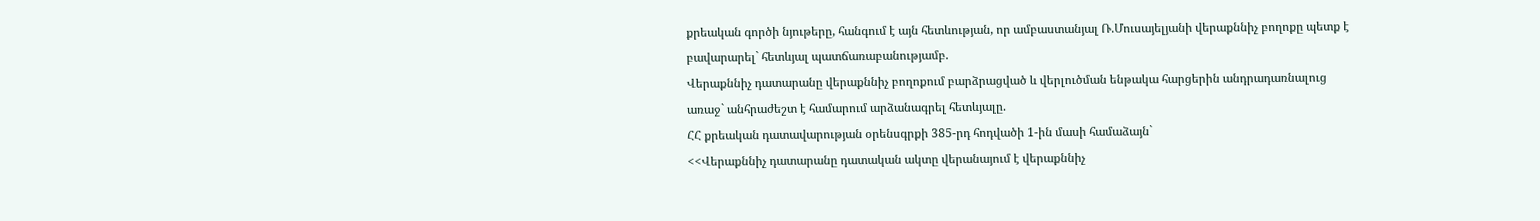քրեական գործի նյութերը, հանգում է այն հետևության, որ ամբաստանյալ Ռ.Մուսայելյանի վերաքննիչ բողոքը պետք է բավարարել` հետևյալ պատճառաբանությամբ.
Վերաքննիչ դատարանը վերաքննիչ բողոքում բարձրացված և վերլուծման ենթակա հարցերին անդրադառնալուց առաջ` անհրաժեշտ է համարում արձանագրել հետևյալը.
ՀՀ քրեական դատավարության օրենսգրքի 385-րդ հոդվածի 1-ին մասի համաձայն`
<<Վերաքննիչ դատարանը դատական ակտը վերանայում է վերաքննիչ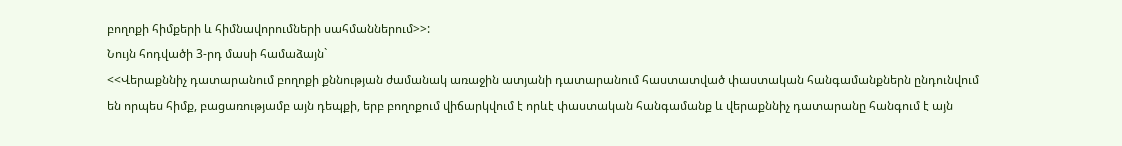բողոքի հիմքերի և հիմնավորումների սահմաններում>>:
Նույն հոդվածի 3-րդ մասի համաձայն`
<<Վերաքննիչ դատարանում բողոքի քննության ժամանակ առաջին ատյանի դատարանում հաստատված փաստական հանգամանքներն ընդունվում են որպես հիմք, բացառությամբ այն դեպքի, երբ բողոքում վիճարկվում է որևէ փաստական հանգամանք և վերաքննիչ դատարանը հանգում է այն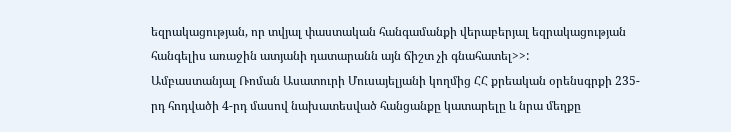եզրակացության, որ տվյալ փաստական հանգամանքի վերաբերյալ եզրակացության հանգելիս առաջին ատյանի դատարանն այն ճիշտ չի գնահատել>>:
Ամբաստանյալ Ռոման Ասատուրի Մուսայելյանի կողմից ՀՀ քրեական օրենսգրքի 235-րդ հոդվածի 4-րդ մասով նախատեսված հանցանքը կատարելը և նրա մեղքը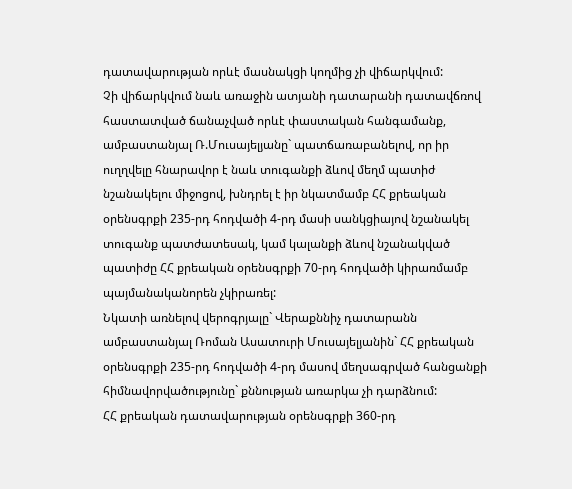դատավարության որևէ մասնակցի կողմից չի վիճարկվում:
Չի վիճարկվում նաև առաջին ատյանի դատարանի դատավճռով հաստատված ճանաչված որևէ փաստական հանգամանք, ամբաստանյալ Ռ.Մուսայելյանը` պատճառաբանելով, որ իր ուղղվելը հնարավոր է նաև տուգանքի ձևով մեղմ պատիժ նշանակելու միջոցով, խնդրել է իր նկատմամբ ՀՀ քրեական օրենսգրքի 235-րդ հոդվածի 4-րդ մասի սանկցիայով նշանակել տուգանք պատժատեսակ, կամ կալանքի ձևով նշանակված պատիժը ՀՀ քրեական օրենսգրքի 70-րդ հոդվածի կիրառմամբ պայմանականորեն չկիրառել:
Նկատի առնելով վերոգրյալը` Վերաքննիչ դատարանն ամբաստանյալ Ռոման Ասատուրի Մուսայելյանին` ՀՀ քրեական օրենսգրքի 235-րդ հոդվածի 4-րդ մասով մեղսագրված հանցանքի հիմնավորվածությունը` քննության առարկա չի դարձնում:
ՀՀ քրեական դատավարության օրենսգրքի 360-րդ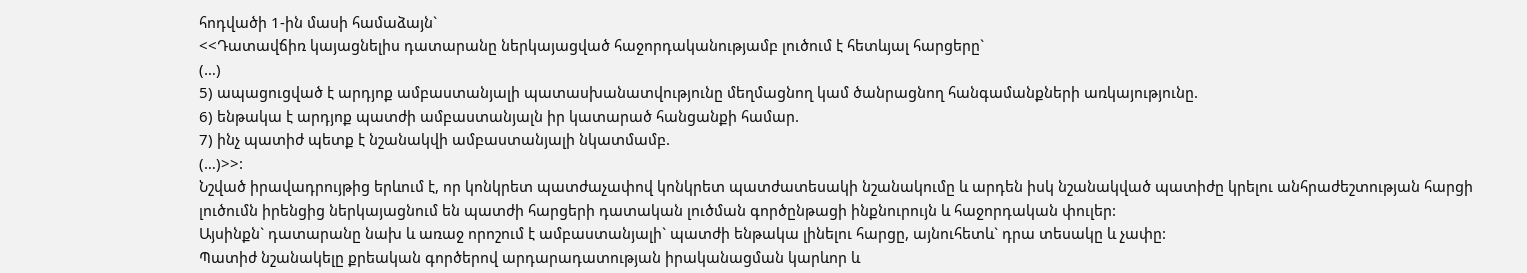հոդվածի 1-ին մասի համաձայն`
<<Դատավճիռ կայացնելիս դատարանը ներկայացված հաջորդականությամբ լուծում է հետևյալ հարցերը`
(…)
5) ապացուցված է արդյոք ամբաստանյալի պատասխանատվությունը մեղմացնող կամ ծանրացնող հանգամանքների առկայությունը.
6) ենթակա է արդյոք պատժի ամբաստանյալն իր կատարած հանցանքի համար.
7) ինչ պատիժ պետք է նշանակվի ամբաստանյալի նկատմամբ.
(…)>>:
Նշված իրավադրույթից երևում է, որ կոնկրետ պատժաչափով կոնկրետ պատժատեսակի նշանակումը և արդեն իսկ նշանակված պատիժը կրելու անհրաժեշտության հարցի լուծումն իրենցից ներկայացնում են պատժի հարցերի դատական լուծման գործընթացի ինքնուրույն և հաջորդական փուլեր:
Այսինքն` դատարանը նախ և առաջ որոշում է ամբաստանյալի` պատժի ենթակա լինելու հարցը, այնուհետև` դրա տեսակը և չափը:
Պատիժ նշանակելը քրեական գործերով արդարադատության իրականացման կարևոր և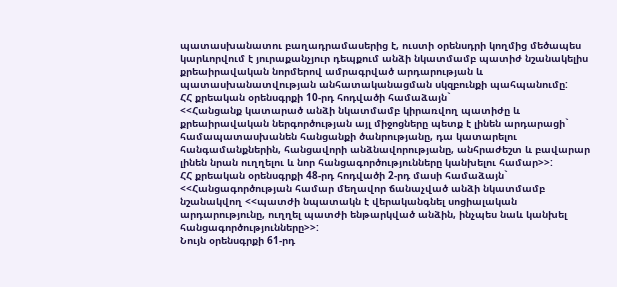պատասխանատու բաղադրամասերից է, ուստի օրենսդրի կողմից մեծապես կարևորվում է յուրաքանչյուր դեպքում անձի նկատմամբ պատիժ նշանակելիս քրեաիրավական նորմերով ամրագրված արդարության և պատասխանատվության անհատականացման սկզբունքի պահպանումը:
ՀՀ քրեական օրենսգրքի 10-րդ հոդվածի համաձայն`
<<Հանցանք կատարած անձի նկատմամբ կիրառվող պատիժը և քրեաիրավական ներգործության այլ միջոցները պետք է լինեն արդարացի` համապատասխանեն հանցանքի ծանրությանը, դա կատարելու հանգամանքներին, հանցավորի անձնավորությանը, անհրաժեշտ և բավարար լինեն նրան ուղղելու և նոր հանցագործությունները կանխելու համար>>:
ՀՀ քրեական օրենսգրքի 48-րդ հոդվածի 2-րդ մասի համաձայն`
<<Հանցագործության համար մեղավոր ճանաչված անձի նկատմամբ նշանակվող <<պատժի նպատակն է վերականգնել սոցիալական արդարությունը, ուղղել պատժի ենթարկված անձին, ինչպես նաև կանխել հանցագործությունները>>:
Նույն օրենսգրքի 61-րդ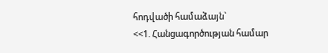հոդվածի համաձայն`
<<1. Հանցագործության համար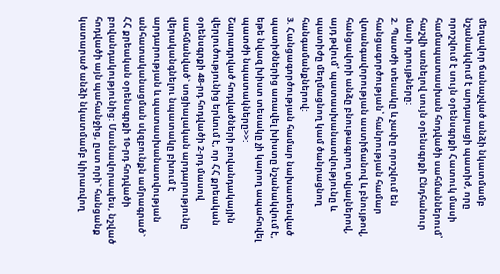մեղավոր ճանաչված անձի նկատմամբ նշանակվում է արդարացի պատիժ, որը որոշվում է սույն օրենսգրքի Հատուկ մասի համապատասխան հոդվածի սահմաններում՝ հաշվի առնելով սույն օրենսգրքի Ընդհանուր մասի դրույթները:
2. Պատժի տեսակը և չափը որոշվում են հանցագործության՝ հանրության համար վտանգավորության աստիճանով և բնույթով, հանցավորի անձը բնութագրող տվյալներով, այդ թվում՝ պատասխանատվությունը և պատիժը մեղմացնող կամ ծանրացնող հանգամանքներով:
3. Հանցագործության համար նախատեսված պատիժներից առավել խիստը նշանակվում է, եթե նվազ խիստ տեսակը չի կարող ապահովել պատժի նպատակները>>:
Շարադրված հոդվածների բովանդակային վերլուծությունից երևում է, որ ՀՀ քրեական օրենսգրքի 48-րդ հոդվածի 2-րդ մասով սահմանված` սոցիալական արդարությունը վերականգնելու նպատակը բխում է արդարության և պատասխանատվության անհատականացման սկզբունքն ամրագրած` ՀՀ քրեական օրենսգրքի 10-րդ հոդվածի բովանդակությունից: Մասնավորապես, նշված հոդվածի այն պահանջից, ըստ որի` հանցանք կատարած անձի նկատմամբ կիրառվող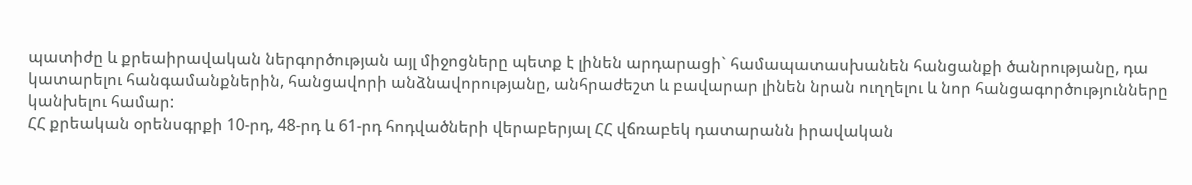պատիժը և քրեաիրավական ներգործության այլ միջոցները պետք է լինեն արդարացի` համապատասխանեն հանցանքի ծանրությանը, դա կատարելու հանգամանքներին, հանցավորի անձնավորությանը, անհրաժեշտ և բավարար լինեն նրան ուղղելու և նոր հանցագործությունները կանխելու համար:
ՀՀ քրեական օրենսգրքի 10-րդ, 48-րդ և 61-րդ հոդվածների վերաբերյալ ՀՀ վճռաբեկ դատարանն իրավական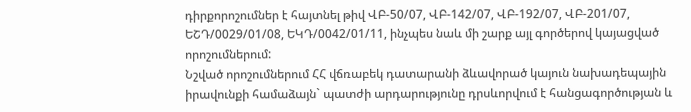դիրքորոշումներ է հայտնել թիվ ՎԲ-50/07, ՎԲ-142/07, ՎԲ-192/07, ՎԲ-201/07, ԵՇԴ/0029/01/08, ԵԿԴ/0042/01/11, ինչպես նաև մի շարք այլ գործերով կայացված որոշումներում:
Նշված որոշումներում ՀՀ վճռաբեկ դատարանի ձևավորած կայուն նախադեպային իրավունքի համաձայն` պատժի արդարությունը դրսևորվում է հանցագործության և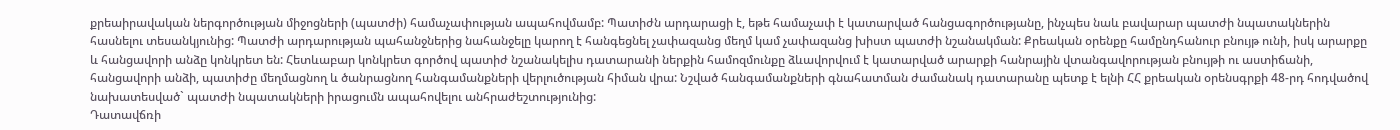քրեաիրավական ներգործության միջոցների (պատժի) համաչափության ապահովմամբ: Պատիժն արդարացի է, եթե համաչափ է կատարված հանցագործությանը, ինչպես նաև բավարար պատժի նպատակներին հասնելու տեսանկյունից: Պատժի արդարության պահանջներից նահանջելը կարող է հանգեցնել չափազանց մեղմ կամ չափազանց խիստ պատժի նշանակման: Քրեական օրենքը համընդհանուր բնույթ ունի, իսկ արարքը և հանցավորի անձը կոնկրետ են: Հետևաբար կոնկրետ գործով պատիժ նշանակելիս դատարանի ներքին համոզմունքը ձևավորվում է կատարված արարքի հանրային վտանգավորության բնույթի ու աստիճանի, հանցավորի անձի, պատիժը մեղմացնող և ծանրացնող հանգամանքների վերլուծության հիման վրա: Նշված հանգամանքների գնահատման ժամանակ դատարանը պետք է ելնի ՀՀ քրեական օրենսգրքի 48-րդ հոդվածով նախատեսված` պատժի նպատակների իրացումն ապահովելու անհրաժեշտությունից:
Դատավճռի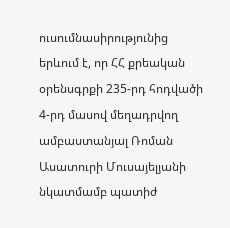ուսումնասիրությունից երևում է, որ ՀՀ քրեական օրենսգրքի 235-րդ հոդվածի 4-րդ մասով մեղադրվող ամբաստանյալ Ռոման Ասատուրի Մուսայելյանի նկատմամբ պատիժ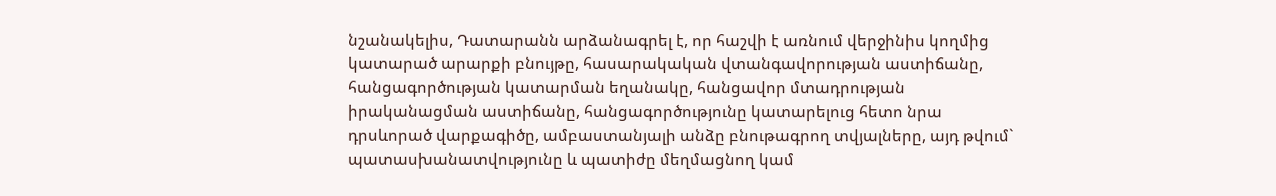նշանակելիս, Դատարանն արձանագրել է, որ հաշվի է առնում վերջինիս կողմից կատարած արարքի բնույթը, հասարակական վտանգավորության աստիճանը, հանցագործության կատարման եղանակը, հանցավոր մտադրության իրականացման աստիճանը, հանցագործությունը կատարելուց հետո նրա դրսևորած վարքագիծը, ամբաստանյալի անձը բնութագրող տվյալները, այդ թվում` պատասխանատվությունը և պատիժը մեղմացնող կամ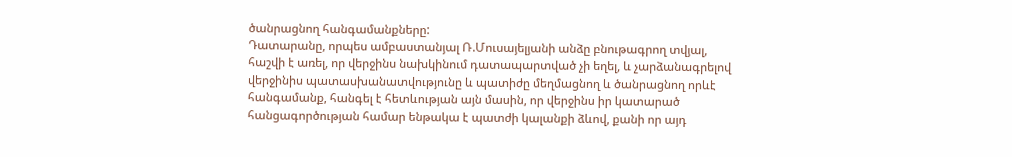ծանրացնող հանգամանքները:
Դատարանը, որպես ամբաստանյալ Ռ.Մուսայելյանի անձը բնութագրող տվյալ, հաշվի է առել, որ վերջինս նախկինում դատապարտված չի եղել, և չարձանագրելով վերջինիս պատասխանատվությունը և պատիժը մեղմացնող և ծանրացնող որևէ հանգամանք, հանգել է հետևության այն մասին, որ վերջինս իր կատարած հանցագործության համար ենթակա է պատժի կալանքի ձևով, քանի որ այդ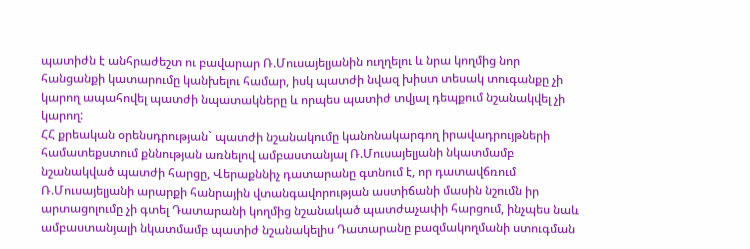պատիժն է անհրաժեշտ ու բավարար Ռ.Մուսայելյանին ուղղելու և նրա կողմից նոր հանցանքի կատարումը կանխելու համար, իսկ պատժի նվազ խիստ տեսակ տուգանքը չի կարող ապահովել պատժի նպատակները և որպես պատիժ տվյալ դեպքում նշանակվել չի կարող:
ՀՀ քրեական օրենսդրության` պատժի նշանակումը կանոնակարգող իրավադրույթների համատեքստում քննության առնելով ամբաստանյալ Ռ.Մուսայելյանի նկատմամբ նշանակված պատժի հարցը, Վերաքննիչ դատարանը գտնում է, որ դատավճռում Ռ.Մուսայելյանի արարքի հանրային վտանգավորության աստիճանի մասին նշումն իր արտացոլումը չի գտել Դատարանի կողմից նշանակած պատժաչափի հարցում, ինչպես նաև ամբաստանյալի նկատմամբ պատիժ նշանակելիս Դատարանը բազմակողմանի ստուգման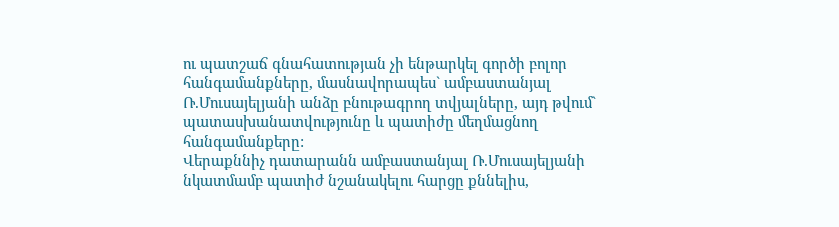ու պատշաճ գնահատության չի ենթարկել գործի բոլոր հանգամանքները, մասնավորապես` ամբաստանյալ Ռ.Մուսայելյանի անձը բնութագրող տվյալները, այդ թվում` պատասխանատվությունը և պատիժը մեղմացնող հանգամանքերը:
Վերաքննիչ դատարանն ամբաստանյալ Ռ.Մուսայելյանի նկատմամբ պատիժ նշանակելու հարցը քննելիս,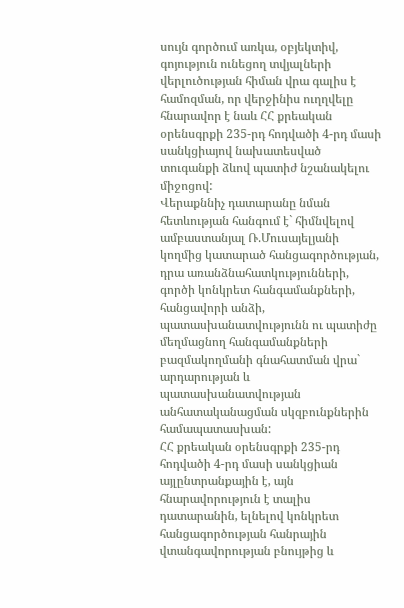սույն գործում առկա, օբյեկտիվ, գոյություն ունեցող տվյալների վերլուծության հիման վրա գալիս է համոզման, որ վերջինիս ուղղվելը հնարավոր է նաև ՀՀ քրեական օրենսգրքի 235-րդ հոդվածի 4-րդ մասի սանկցիայով նախատեսված տուգանքի ձևով պատիժ նշանակելու միջոցով:
Վերաքննիչ դատարանը նման հետևության հանգում է` հիմնվելով ամբաստանյալ Ռ.Մուսայելյանի կողմից կատարած հանցագործության, դրա առանձնահատկությունների, գործի կոնկրետ հանգամանքների, հանցավորի անձի, պատասխանատվությունն ու պատիժը մեղմացնող հանգամանքների բազմակողմանի գնահատման վրա` արդարության և պատասխանատվության անհատականացման սկզբունքներին համապատասխան:
ՀՀ քրեական օրենսգրքի 235-րդ հոդվածի 4-րդ մասի սանկցիան այլընտրանքային է, այն հնարավորություն է տալիս դատարանին, ելնելով կոնկրետ հանցագործության հանրային վտանգավորության բնույթից և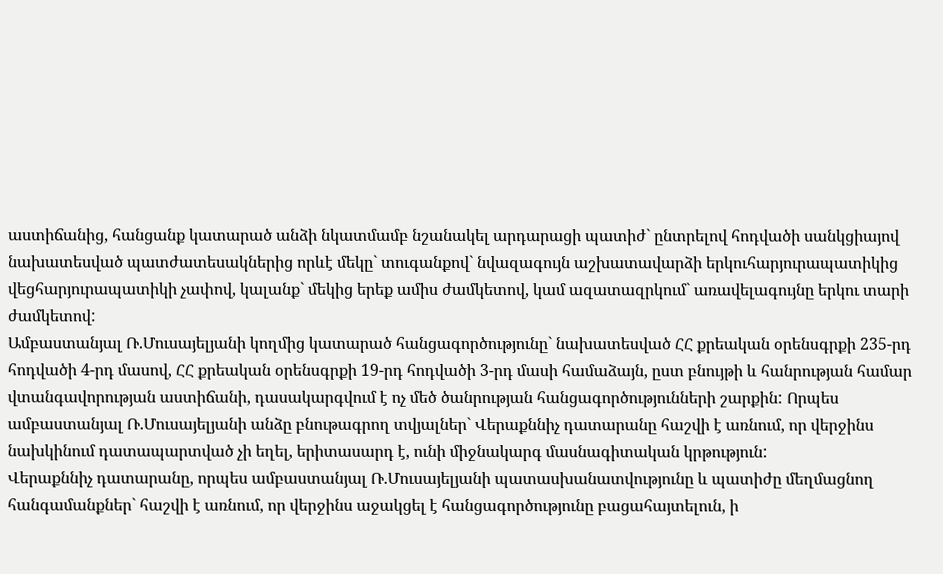աստիճանից, հանցանք կատարած անձի նկատմամբ նշանակել արդարացի պատիժ` ընտրելով հոդվածի սանկցիայով նախատեսված պատժատեսակներից որևէ մեկը` տուգանքով` նվազագույն աշխատավարձի երկուհարյուրապատիկից վեցհարյուրապատիկի չափով, կալանք` մեկից երեք ամիս ժամկետով, կամ ազատազրկում` առավելագույնը երկու տարի ժամկետով:
Ամբաստանյալ Ռ.Մուսայելյանի կողմից կատարած հանցագործությունը` նախատեսված ՀՀ քրեական օրենսգրքի 235-րդ հոդվածի 4-րդ մասով, ՀՀ քրեական օրենսգրքի 19-րդ հոդվածի 3-րդ մասի համաձայն, ըստ բնույթի և հանրության համար վտանգավորության աստիճանի, դասակարգվում է ոչ մեծ ծանրության հանցագործությունների շարքին: Որպես ամբաստանյալ Ռ.Մուսայելյանի անձը բնութագրող տվյալներ` Վերաքննիչ դատարանը հաշվի է առնում, որ վերջինս նախկինում դատապարտված չի եղել, երիտասարդ է, ունի միջնակարգ մասնագիտական կրթություն:
Վերաքննիչ դատարանը, որպես ամբաստանյալ Ռ.Մուսայելյանի պատասխանատվությունը և պատիժը մեղմացնող հանգամանքներ` հաշվի է առնում, որ վերջինս աջակցել է հանցագործությունը բացահայտելուն, ի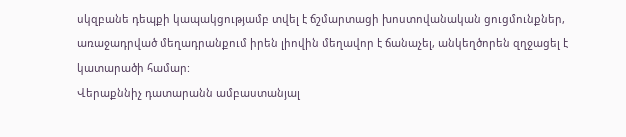սկզբանե դեպքի կապակցությամբ տվել է ճշմարտացի խոստովանական ցուցմունքներ, առաջադրված մեղադրանքում իրեն լիովին մեղավոր է ճանաչել, անկեղծորեն զղջացել է կատարածի համար:
Վերաքննիչ դատարանն ամբաստանյալ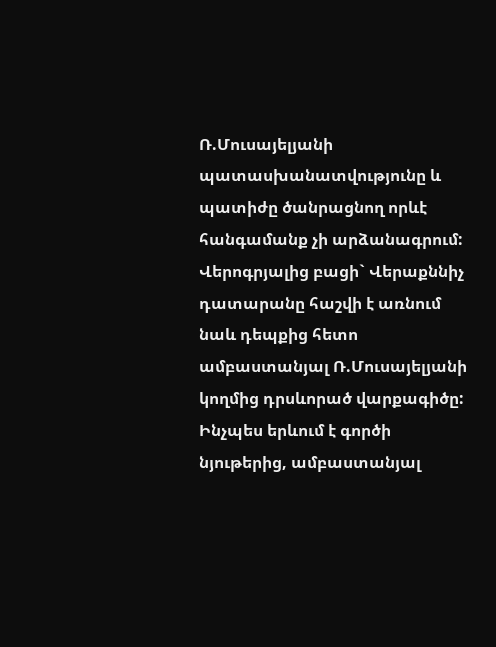Ռ.Մուսայելյանի պատասխանատվությունը և պատիժը ծանրացնող որևէ հանգամանք չի արձանագրում:
Վերոգրյալից բացի` Վերաքննիչ դատարանը հաշվի է առնում նաև դեպքից հետո ամբաստանյալ Ռ.Մուսայելյանի կողմից դրսևորած վարքագիծը:
Ինչպես երևում է գործի նյութերից, ամբաստանյալ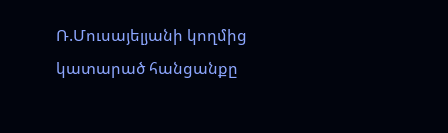Ռ.Մուսայելյանի կողմից կատարած հանցանքը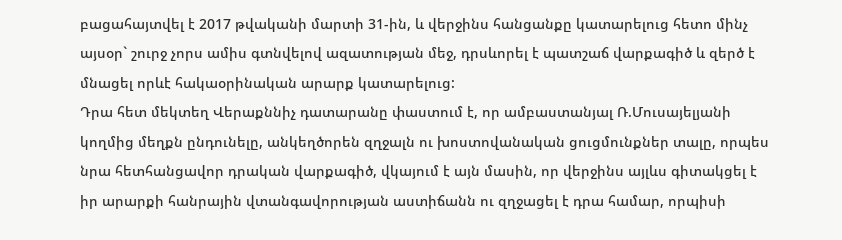բացահայտվել է 2017 թվականի մարտի 31-ին, և վերջինս հանցանքը կատարելուց հետո մինչ այսօր` շուրջ չորս ամիս գտնվելով ազատության մեջ, դրսևորել է պատշաճ վարքագիծ և զերծ է մնացել որևէ հակաօրինական արարք կատարելուց:
Դրա հետ մեկտեղ Վերաքննիչ դատարանը փաստում է, որ ամբաստանյալ Ռ.Մուսայելյանի կողմից մեղքն ընդունելը, անկեղծորեն զղջալն ու խոստովանական ցուցմունքներ տալը, որպես նրա հետհանցավոր դրական վարքագիծ, վկայում է այն մասին, որ վերջինս այլևս գիտակցել է իր արարքի հանրային վտանգավորության աստիճանն ու զղջացել է դրա համար, որպիսի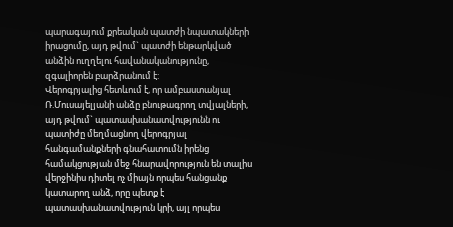պարագայում քրեական պատժի նպատակների իրացումը, այդ թվում` պատժի ենթարկված անձին ուղղելու հավանականությունը, զգալիորեն բարձրանում է:
Վերոգրյալից հետևում է, որ ամբաստանյալ Ռ.Մուսայելյանի անձը բնութագրող տվյալների, այդ թվում` պատասխանատվությունն ու պատիժը մեղմացնող վերոգրյալ հանգամանքների գնահատումն իրենց համակցության մեջ հնարավորություն են տալիս վերջինիս դիտել ոչ միայն որպես հանցանք կատարող անձ, որը պետք է պատասխանատվություն կրի, այլ որպես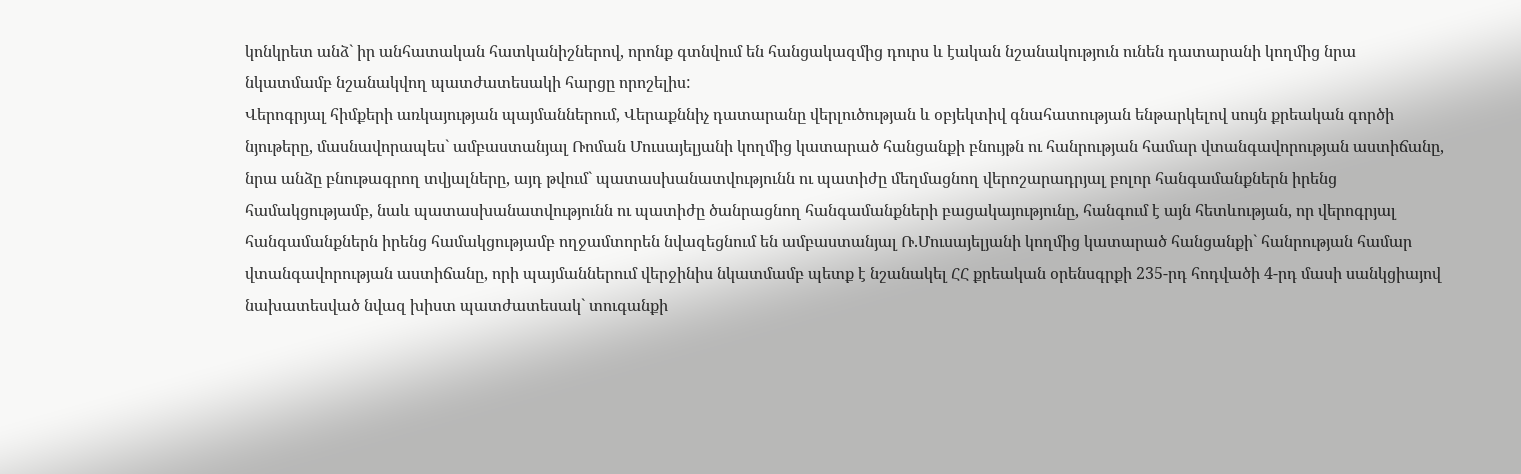կոնկրետ անձ` իր անհատական հատկանիշներով, որոնք գտնվում են հանցակազմից դուրս և էական նշանակություն ունեն դատարանի կողմից նրա նկատմամբ նշանակվող պատժատեսակի հարցը որոշելիս:
Վերոգրյալ հիմքերի առկայության պայմաններում, Վերաքննիչ դատարանը վերլուծության և օբյեկտիվ գնահատության ենթարկելով սույն քրեական գործի նյութերը, մասնավորապես` ամբաստանյալ Ռոման Մուսայելյանի կողմից կատարած հանցանքի բնույթն ու հանրության համար վտանգավորության աստիճանը, նրա անձը բնութագրող տվյալները, այդ թվում` պատասխանատվությունն ու պատիժը մեղմացնող վերոշարադրյալ բոլոր հանգամանքներն իրենց համակցությամբ, նաև պատասխանատվությունն ու պատիժը ծանրացնող հանգամանքների բացակայությունը, հանգում է այն հետևության, որ վերոգրյալ հանգամանքներն իրենց համակցությամբ ողջամտորեն նվազեցնում են ամբաստանյալ Ռ.Մուսայելյանի կողմից կատարած հանցանքի` հանրության համար վտանգավորության աստիճանը, որի պայմաններում վերջինիս նկատմամբ պետք է նշանակել ՀՀ քրեական օրենսգրքի 235-րդ հոդվածի 4-րդ մասի սանկցիայով նախատեսված նվազ խիստ պատժատեսակ` տուգանքի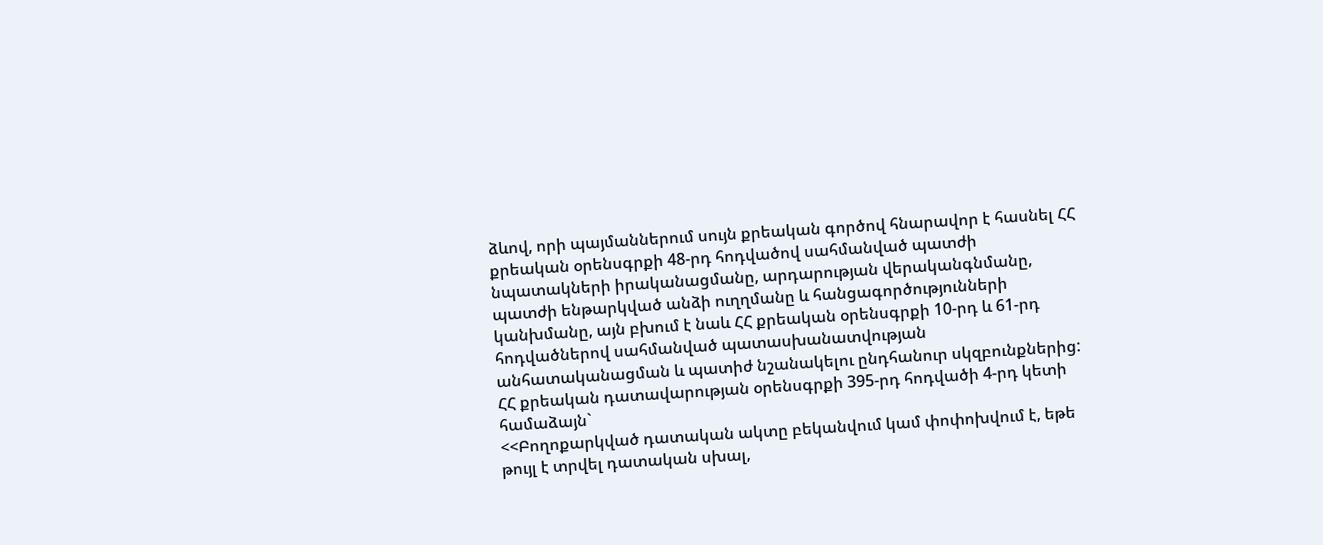ձևով, որի պայմաններում սույն քրեական գործով հնարավոր է հասնել ՀՀ քրեական օրենսգրքի 48-րդ հոդվածով սահմանված պատժի նպատակների իրականացմանը, արդարության վերականգնմանը, պատժի ենթարկված անձի ուղղմանը և հանցագործությունների կանխմանը, այն բխում է նաև ՀՀ քրեական օրենսգրքի 10-րդ և 61-րդ հոդվածներով սահմանված պատասխանատվության անհատականացման և պատիժ նշանակելու ընդհանուր սկզբունքներից:
ՀՀ քրեական դատավարության օրենսգրքի 395-րդ հոդվածի 4-րդ կետի համաձայն`
<<Բողոքարկված դատական ակտը բեկանվում կամ փոփոխվում է, եթե թույլ է տրվել դատական սխալ,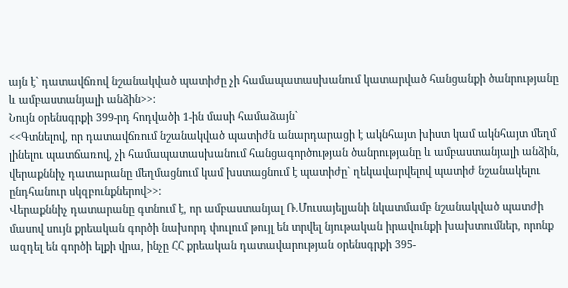այն է` դատավճռով նշանակված պատիժը չի համապատասխանում կատարված հանցանքի ծանրությանը և ամբաստանյալի անձին>>:
Նույն օրենսգրքի 399-րդ հոդվածի 1-ին մասի համաձայն`
<<Գտնելով, որ դատավճռում նշանակված պատիժն անարդարացի է ակնհայտ խիստ կամ ակնհայտ մեղմ լինելու պատճառով, չի համապատասխանում հանցագործության ծանրությանը և ամբաստանյալի անձին, վերաքննիչ դատարանը մեղմացնում կամ խստացնում է պատիժը` ղեկավարվելով պատիժ նշանակելու ընդհանուր սկզբունքներով>>:
Վերաքննիչ դատարանը գտնում է, որ ամբաստանյալ Ռ.Մուսայելյանի նկատմամբ նշանակված պատժի մասով սույն քրեական գործի նախորդ փուլում թույլ են տրվել նյութական իրավունքի խախտումներ, որոնք ազդել են գործի ելքի վրա, ինչը ՀՀ քրեական դատավարության օրենսգրքի 395-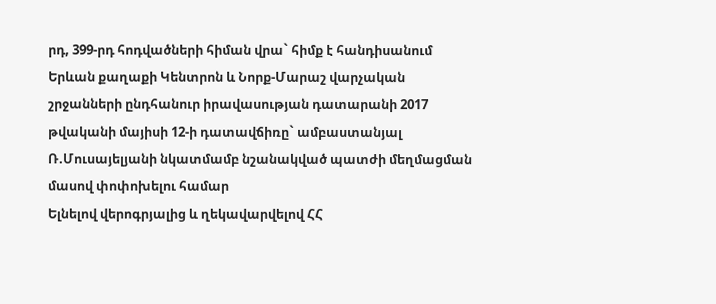րդ, 399-րդ հոդվածների հիման վրա` հիմք է հանդիսանում Երևան քաղաքի Կենտրոն և Նորք-Մարաշ վարչական շրջանների ընդհանուր իրավասության դատարանի 2017 թվականի մայիսի 12-ի դատավճիռը` ամբաստանյալ Ռ.Մուսայելյանի նկատմամբ նշանակված պատժի մեղմացման մասով փոփոխելու համար
Ելնելով վերոգրյալից և ղեկավարվելով ՀՀ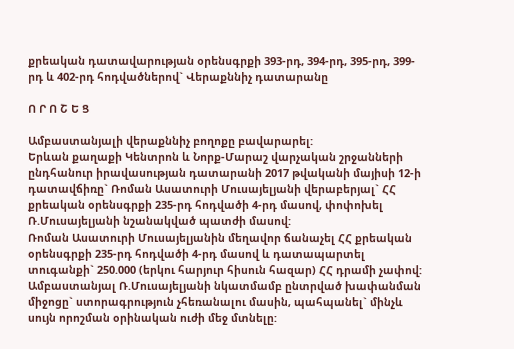քրեական դատավարության օրենսգրքի 393-րդ, 394-րդ, 395-րդ, 399-րդ և 402-րդ հոդվածներով` Վերաքննիչ դատարանը

Ո Ր Ո Շ Ե Ց

Ամբաստանյալի վերաքննիչ բողոքը բավարարել:
Երևան քաղաքի Կենտրոն և Նորք-Մարաշ վարչական շրջանների ընդհանուր իրավասության դատարանի 2017 թվականի մայիսի 12-ի դատավճիռը` Ռոման Ասատուրի Մուսայելյանի վերաբերյալ` ՀՀ քրեական օրենսգրքի 235-րդ հոդվածի 4-րդ մասով, փոփոխել Ռ.Մուսայելյանի նշանակված պատժի մասով:
Ռոման Ասատուրի Մուսայելյանին մեղավոր ճանաչել ՀՀ քրեական օրենսգրքի 235-րդ հոդվածի 4-րդ մասով և դատապարտել տուգանքի` 250.000 (երկու հարյուր հիսուն հազար) ՀՀ դրամի չափով:
Ամբաստանյալ Ռ.Մուսայելյանի նկատմամբ ընտրված խափանման միջոցը` ստորագրություն չհեռանալու մասին, պահպանել` մինչև սույն որոշման օրինական ուժի մեջ մտնելը: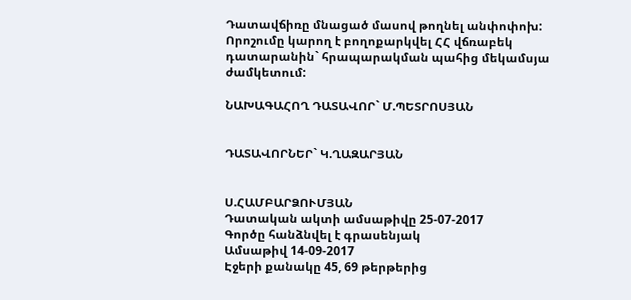Դատավճիռը մնացած մասով թողնել անփոփոխ:
Որոշումը կարող է բողոքարկվել ՀՀ վճռաբեկ դատարանին` հրապարակման պահից մեկամսյա ժամկետում:

ՆԱԽԱԳԱՀՈՂ ԴԱՏԱՎՈՐ` Մ.ՊԵՏՐՈՍՅԱՆ


ԴԱՏԱՎՈՐՆԵՐ` Կ.ՂԱԶԱՐՅԱՆ


Ս.ՀԱՄԲԱՐՁՈՒՄՅԱՆ
Դատական ակտի ամսաթիվը 25-07-2017
Գործը հանձնվել է գրասենյակ
Ամսաթիվ 14-09-2017
Էջերի քանակը 45, 69 թերթերից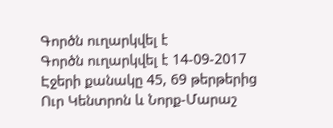Գործն ուղարկվել է
Գործն ուղարկվել է 14-09-2017
Էջերի քանակը 45, 69 թերթերից
Ուր Կենտրոն և Նորք-Մարաշ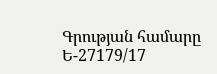Գրության համարը Ե-27179/17